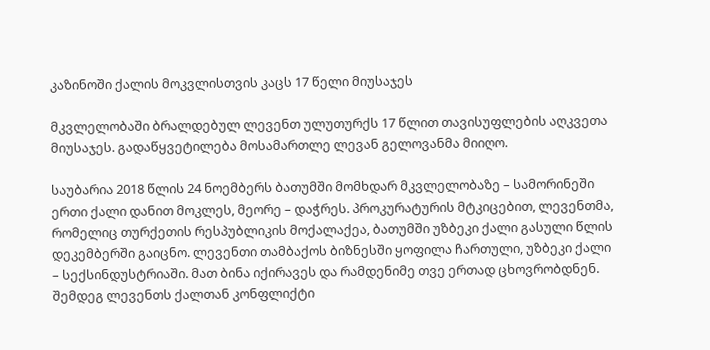კაზინოში ქალის მოკვლისთვის კაცს 17 წელი მიუსაჯეს

მკვლელობაში ბრალდებულ ლევენთ ულუთურქს 17 წლით თავისუფლების აღკვეთა მიუსაჯეს. გადაწყვეტილება მოსამართლე ლევან გელოვანმა მიიღო.

საუბარია 2018 წლის 24 ნოემბერს ბათუმში მომხდარ მკვლელობაზე – სამორინეში ერთი ქალი დანით მოკლეს, მეორე – დაჭრეს. პროკურატურის მტკიცებით, ლევენთმა, რომელიც თურქეთის რესპუბლიკის მოქალაქეა, ბათუმში უზბეკი ქალი გასული წლის დეკემბერში გაიცნო. ლევენთი თამბაქოს ბიზნესში ყოფილა ჩართული, უზბეკი ქალი – სექსინდუსტრიაში. მათ ბინა იქირავეს და რამდენიმე თვე ერთად ცხოვრობდნენ. შემდეგ ლევენთს ქალთან კონფლიქტი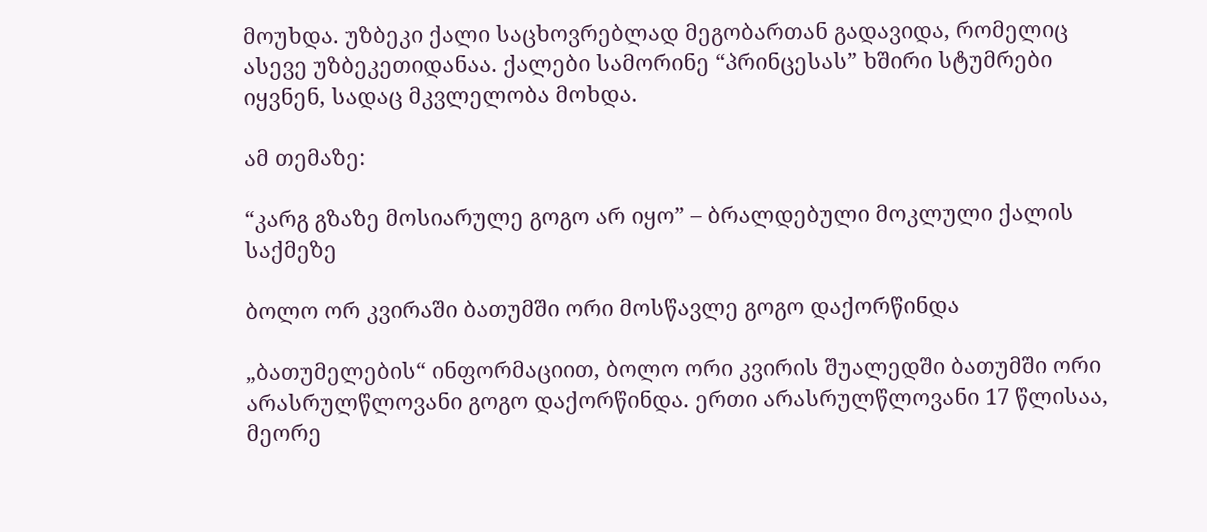მოუხდა. უზბეკი ქალი საცხოვრებლად მეგობართან გადავიდა, რომელიც ასევე უზბეკეთიდანაა. ქალები სამორინე “პრინცესას” ხშირი სტუმრები იყვნენ, სადაც მკვლელობა მოხდა.

ამ თემაზე:

“კარგ გზაზე მოსიარულე გოგო არ იყო” – ბრალდებული მოკლული ქალის საქმეზე

ბოლო ორ კვირაში ბათუმში ორი მოსწავლე გოგო დაქორწინდა

„ბათუმელების“ ინფორმაციით, ბოლო ორი კვირის შუალედში ბათუმში ორი არასრულწლოვანი გოგო დაქორწინდა. ერთი არასრულწლოვანი 17 წლისაა, მეორე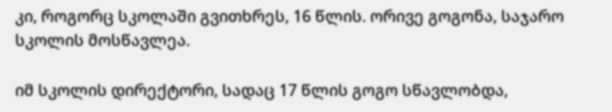კი, როგორც სკოლაში გვითხრეს, 16 წლის. ორივე გოგონა, საჯარო სკოლის მოსწავლეა.

იმ სკოლის დირექტორი, სადაც 17 წლის გოგო სწავლობდა,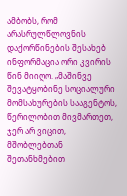ამბობს, რომ არასრულწლოვნის დაქორწინების შესახებ ინფორმაცია ორი კვირის წინ მიიღო. „მაშინვე შევატყობინე სოციალური მომსახურების სააგენტოს, წერილობით მივმართეთ, ჯერ არ ვიცით, მშობლებთან შეთანხმებით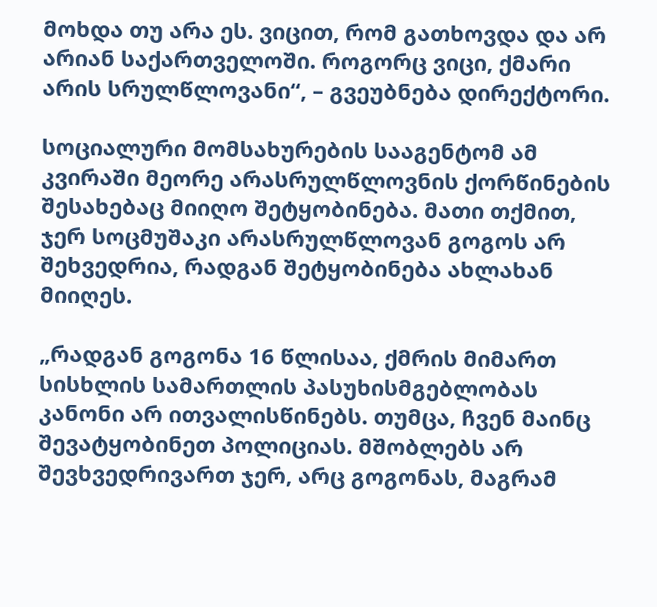მოხდა თუ არა ეს. ვიცით, რომ გათხოვდა და არ არიან საქართველოში. როგორც ვიცი, ქმარი არის სრულწლოვანი“, – გვეუბნება დირექტორი.

სოციალური მომსახურების სააგენტომ ამ კვირაში მეორე არასრულწლოვნის ქორწინების შესახებაც მიიღო შეტყობინება. მათი თქმით, ჯერ სოცმუშაკი არასრულწლოვან გოგოს არ შეხვედრია, რადგან შეტყობინება ახლახან მიიღეს.

„რადგან გოგონა 16 წლისაა, ქმრის მიმართ სისხლის სამართლის პასუხისმგებლობას კანონი არ ითვალისწინებს. თუმცა, ჩვენ მაინც შევატყობინეთ პოლიციას. მშობლებს არ შევხვედრივართ ჯერ, არც გოგონას, მაგრამ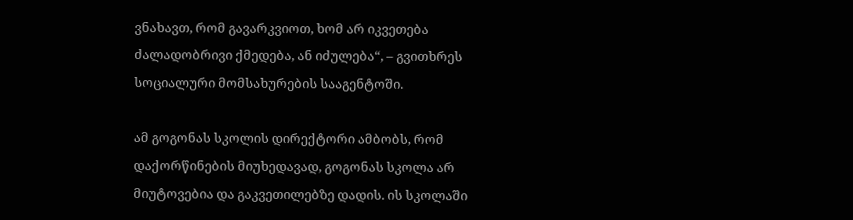ვნახავთ, რომ გავარკვიოთ, ხომ არ იკვეთება ძალადობრივი ქმედება, ან იძულება“, – გვითხრეს სოციალური მომსახურების სააგენტოში.

ამ გოგონას სკოლის დირექტორი ამბობს, რომ დაქორწინების მიუხედავად, გოგონას სკოლა არ მიუტოვებია და გაკვეთილებზე დადის. ის სკოლაში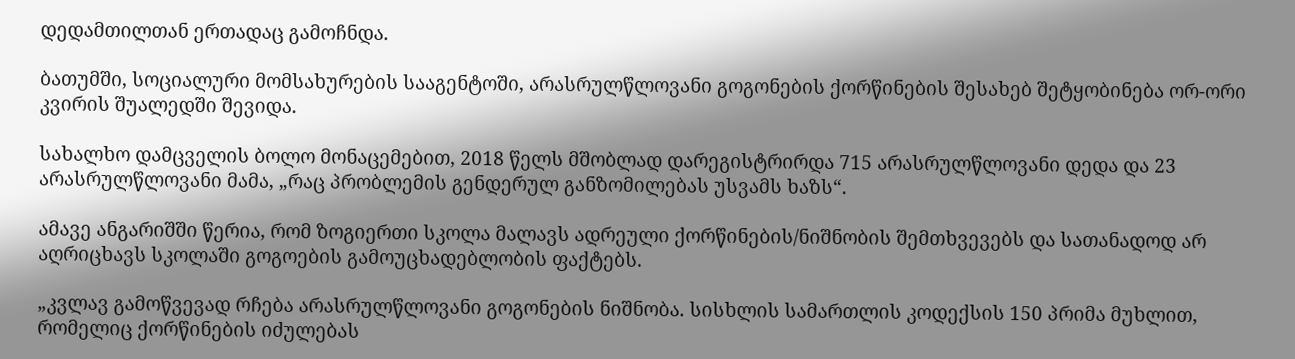დედამთილთან ერთადაც გამოჩნდა.

ბათუმში, სოციალური მომსახურების სააგენტოში, არასრულწლოვანი გოგონების ქორწინების შესახებ შეტყობინება ორ-ორი კვირის შუალედში შევიდა.

სახალხო დამცველის ბოლო მონაცემებით, 2018 წელს მშობლად დარეგისტრირდა 715 არასრულწლოვანი დედა და 23 არასრულწლოვანი მამა, „რაც პრობლემის გენდერულ განზომილებას უსვამს ხაზს“.

ამავე ანგარიშში წერია, რომ ზოგიერთი სკოლა მალავს ადრეული ქორწინების/ნიშნობის შემთხვევებს და სათანადოდ არ აღრიცხავს სკოლაში გოგოების გამოუცხადებლობის ფაქტებს.

„კვლავ გამოწვევად რჩება არასრულწლოვანი გოგონების ნიშნობა. სისხლის სამართლის კოდექსის 150 პრიმა მუხლით, რომელიც ქორწინების იძულებას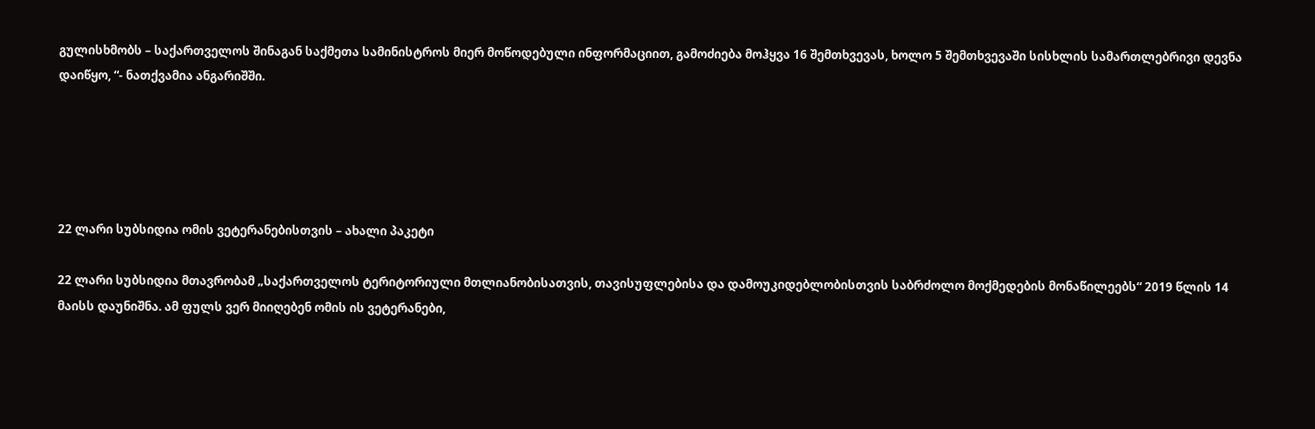გულისხმობს – საქართველოს შინაგან საქმეთა სამინისტროს მიერ მოწოდებული ინფორმაციით, გამოძიება მოჰყვა 16 შემთხვევას, ხოლო 5 შემთხვევაში სისხლის სამართლებრივი დევნა დაიწყო, “- ნათქვამია ანგარიშში.





22 ლარი სუბსიდია ომის ვეტერანებისთვის – ახალი პაკეტი

22 ლარი სუბსიდია მთავრობამ „საქართველოს ტერიტორიული მთლიანობისათვის, თავისუფლებისა და დამოუკიდებლობისთვის საბრძოლო მოქმედების მონაწილეებს“ 2019 წლის 14 მაისს დაუნიშნა. ამ ფულს ვერ მიიღებენ ომის ის ვეტერანები,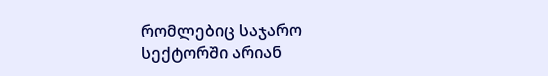რომლებიც საჯარო სექტორში არიან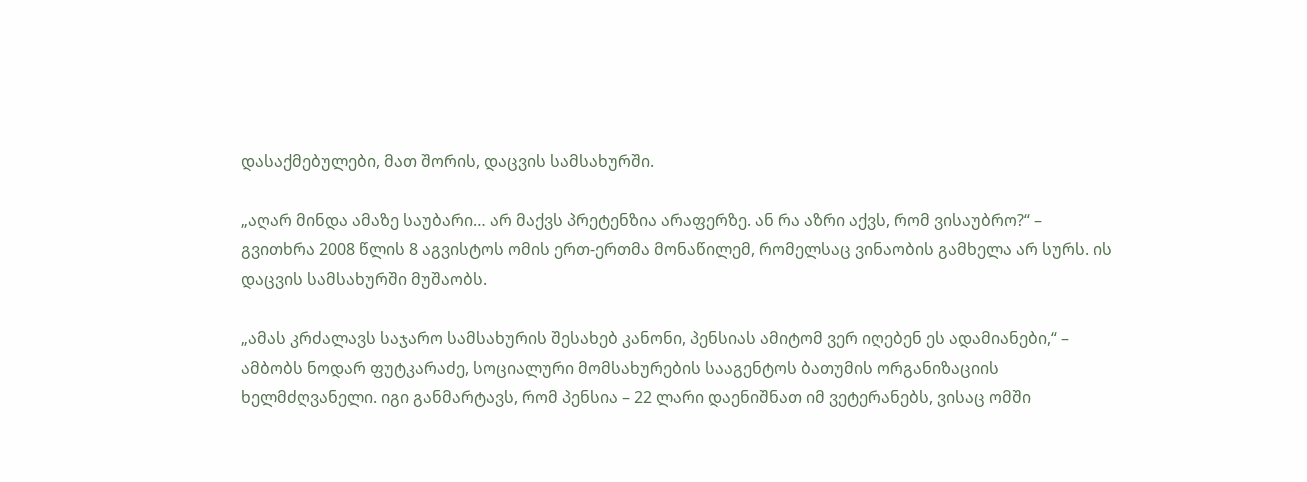დასაქმებულები, მათ შორის, დაცვის სამსახურში.

„აღარ მინდა ამაზე საუბარი… არ მაქვს პრეტენზია არაფერზე. ან რა აზრი აქვს, რომ ვისაუბრო?“ – გვითხრა 2008 წლის 8 აგვისტოს ომის ერთ-ერთმა მონაწილემ, რომელსაც ვინაობის გამხელა არ სურს. ის დაცვის სამსახურში მუშაობს.

„ამას კრძალავს საჯარო სამსახურის შესახებ კანონი, პენსიას ამიტომ ვერ იღებენ ეს ადამიანები,“ – ამბობს ნოდარ ფუტკარაძე, სოციალური მომსახურების სააგენტოს ბათუმის ორგანიზაციის ხელმძღვანელი. იგი განმარტავს, რომ პენსია – 22 ლარი დაენიშნათ იმ ვეტერანებს, ვისაც ომში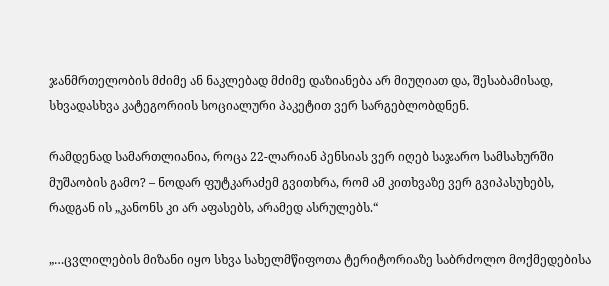ჯანმრთელობის მძიმე ან ნაკლებად მძიმე დაზიანება არ მიუღიათ და, შესაბამისად, სხვადასხვა კატეგორიის სოციალური პაკეტით ვერ სარგებლობდნენ.

რამდენად სამართლიანია, როცა 22-ლარიან პენსიას ვერ იღებ საჯარო სამსახურში მუშაობის გამო? – ნოდარ ფუტკარაძემ გვითხრა, რომ ამ კითხვაზე ვერ გვიპასუხებს, რადგან ის „კანონს კი არ აფასებს, არამედ ასრულებს.“

„…ცვლილების მიზანი იყო სხვა სახელმწიფოთა ტერიტორიაზე საბრძოლო მოქმედებისა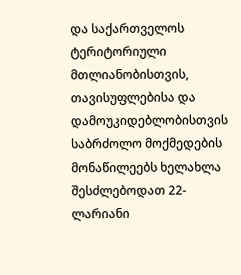და საქართველოს ტერიტორიული მთლიანობისთვის, თავისუფლებისა და დამოუკიდებლობისთვის საბრძოლო მოქმედების მონაწილეებს ხელახლა შესძლებოდათ 22-ლარიანი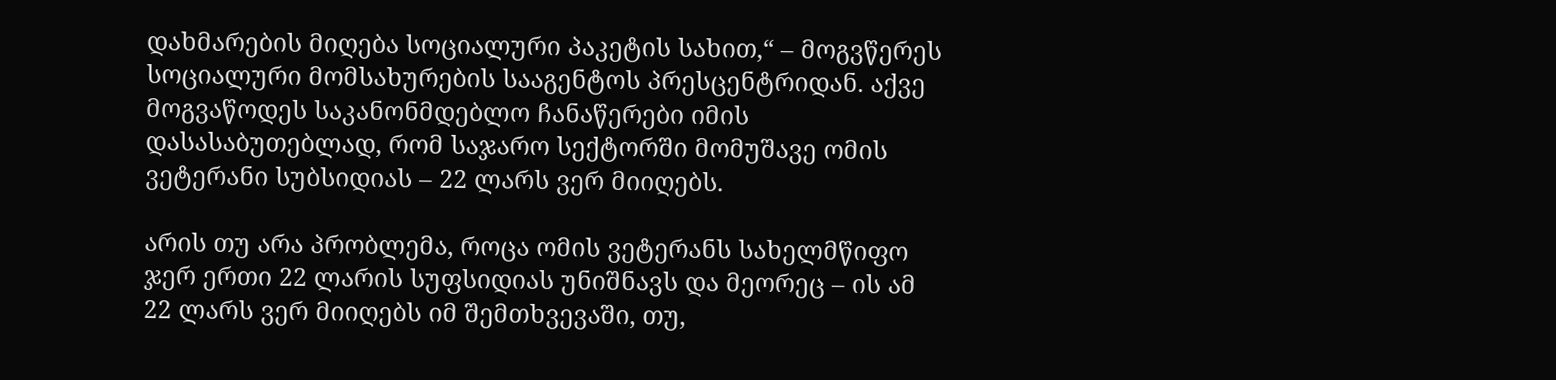დახმარების მიღება სოციალური პაკეტის სახით,“ – მოგვწერეს სოციალური მომსახურების სააგენტოს პრესცენტრიდან. აქვე მოგვაწოდეს საკანონმდებლო ჩანაწერები იმის დასასაბუთებლად, რომ საჯარო სექტორში მომუშავე ომის ვეტერანი სუბსიდიას – 22 ლარს ვერ მიიღებს.

არის თუ არა პრობლემა, როცა ომის ვეტერანს სახელმწიფო ჯერ ერთი 22 ლარის სუფსიდიას უნიშნავს და მეორეც – ის ამ 22 ლარს ვერ მიიღებს იმ შემთხვევაში, თუ,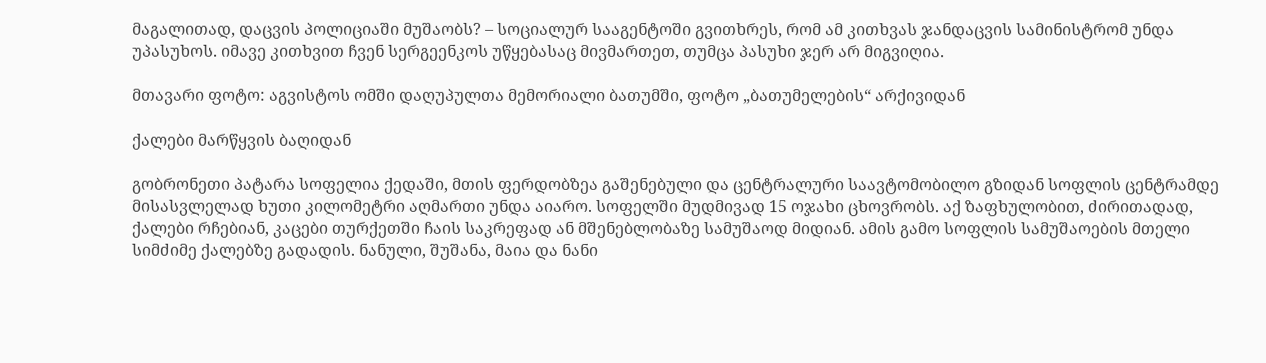მაგალითად, დაცვის პოლიციაში მუშაობს? – სოციალურ სააგენტოში გვითხრეს, რომ ამ კითხვას ჯანდაცვის სამინისტრომ უნდა უპასუხოს. იმავე კითხვით ჩვენ სერგეენკოს უწყებასაც მივმართეთ, თუმცა პასუხი ჯერ არ მიგვიღია.

მთავარი ფოტო: აგვისტოს ომში დაღუპულთა მემორიალი ბათუმში, ფოტო „ბათუმელების“ არქივიდან

ქალები მარწყვის ბაღიდან

გობრონეთი პატარა სოფელია ქედაში, მთის ფერდობზეა გაშენებული და ცენტრალური საავტომობილო გზიდან სოფლის ცენტრამდე მისასვლელად ხუთი კილომეტრი აღმართი უნდა აიარო. სოფელში მუდმივად 15 ოჯახი ცხოვრობს. აქ ზაფხულობით, ძირითადად, ქალები რჩებიან, კაცები თურქეთში ჩაის საკრეფად ან მშენებლობაზე სამუშაოდ მიდიან. ამის გამო სოფლის სამუშაოების მთელი სიმძიმე ქალებზე გადადის. ნანული, შუშანა, მაია და ნანი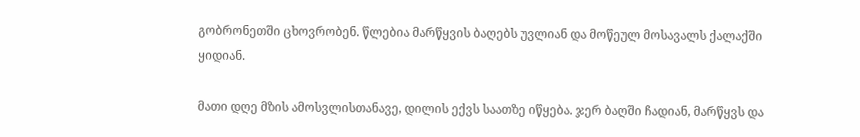გობრონეთში ცხოვრობენ. წლებია მარწყვის ბაღებს უვლიან და მოწეულ მოსავალს ქალაქში ყიდიან.

მათი დღე მზის ამოსვლისთანავე, დილის ექვს საათზე იწყება. ჯერ ბაღში ჩადიან, მარწყვს და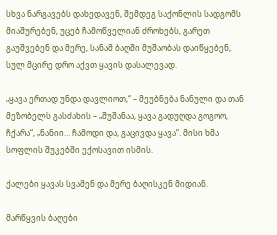სხვა ნარგავებს დახედავენ, შემდეგ საქონლის სადგომს მიაშურებენ, უცებ ჩამოწველიან ძროხებს, გარეთ გაუშვებენ და მერე, სანამ ბაღში მუშაობას დაიწყებენ, სულ მცირე დრო აქვთ ყავის დასალევად.

„ყავა ერთად უნდა დავლიოთ,“ – მეუბნება ნანული და თან მეზობელს გასძახის – „შუშანაა, ყავა გადუღდა გოგოო, ჩქარა“, „ნანიი… ჩამოდი და, გაცივდა ყავა“. მისი ხმა სოფლის შუკებში ექოსავით ისმის.

ქალები ყავას სვამენ და მერე ბაღისკენ მიდიან.

მარწყვის ბაღები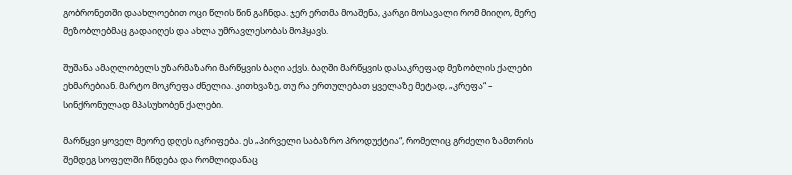გობრონეთში დაახლოებით ოცი წლის წინ გაჩნდა. ჯერ ერთმა მოაშენა, კარგი მოსავალი რომ მიიღო, მერე მეზობლებმაც გადაიღეს და ახლა უმრავლესობას მოჰყავს.

შუშანა ამაღლობელს უზარმაზარი მარწყვის ბაღი აქვს. ბაღში მარწყვის დასაკრეფად მეზობლის ქალები ეხმარებიან. მარტო მოკრეფა ძნელია. კითხვაზე, თუ რა ერთულებათ ყველაზე მეტად, „კრეფა“ – სინქრონულად მპასუხობენ ქალები.

მარწყვი ყოველ მეორე დღეს იკრიფება. ეს „პირველი საბაზრო პროდუქტია“, რომელიც გრძელი ზამთრის შემდეგ სოფელში ჩნდება და რომლიდანაც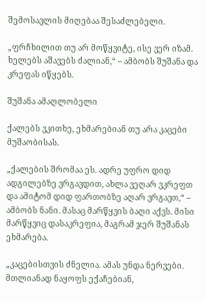შემოსავლის მიღებაა შესაძლებელი.

„ფრჩხილით თუ არ მოწყვიტე, ისე ვერ იზამ. ხელებს აშავებს ძალიან,“ – ამბობს შუშანა და კრეფას იწყებს.

შუშანა ამაღლობელი

ქალებს ვკითხე, ეხმარებიან თუ არა კაცები მუშაობისას.

„ქალების შრომაა ეს. ადრე უფრო დიდ ადგილებზე ვრგავდით, ახლა ვეღარ ვკრეფთ და ამიტომ დიდ ფართობზე აღარ ვრგავთ,“ – ამბობს ნანი. მასაც მარწყვის ბაღი აქვს. მისი მარწყვიც დასაკრეფია, მაგრამ ჯერ შუშანას ეხმარება.

„კაცებისთვის ძნელია. ამას უნდა ნერვები. მთლიანად ნაყოფს ექაჩებიან,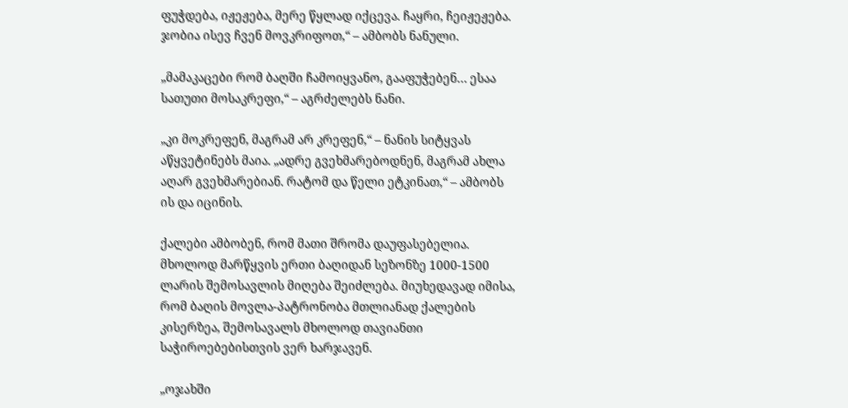ფუჭდება, იჟეჟება, მერე წყლად იქცევა. ჩაყრი, ჩეიჟეჟება. ჯობია ისევ ჩვენ მოვკრიფოთ,“ – ამბობს ნანული.

„მამაკაცები რომ ბაღში ჩამოიყვანო, გააფუჭებენ… ესაა სათუთი მოსაკრეფი,“ – აგრძელებს ნანი.

„კი მოკრეფენ, მაგრამ არ კრეფენ,“ – ნანის სიტყვას აწყვეტინებს მაია. „ადრე გვეხმარებოდნენ, მაგრამ ახლა აღარ გვეხმარებიან. რატომ და წელი ეტკინათ,“ – ამბობს ის და იცინის.

ქალები ამბობენ, რომ მათი შრომა დაუფასებელია. მხოლოდ მარწყვის ერთი ბაღიდან სეზონზე 1000-1500 ლარის შემოსავლის მიღება შეიძლება. მიუხედავად იმისა, რომ ბაღის მოვლა-პატრონობა მთლიანად ქალების კისერზეა, შემოსავალს მხოლოდ თავიანთი საჭიროებებისთვის ვერ ხარჯავენ.

„ოჯახში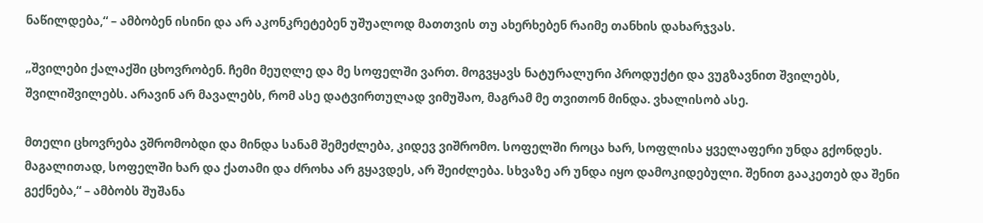ნაწილდება,“ – ამბობენ ისინი და არ აკონკრეტებენ უშუალოდ მათთვის თუ ახერხებენ რაიმე თანხის დახარჯვას.

„შვილები ქალაქში ცხოვრობენ. ჩემი მეუღლე და მე სოფელში ვართ. მოგვყავს ნატურალური პროდუქტი და ვუგზავნით შვილებს, შვილიშვილებს. არავინ არ მავალებს, რომ ასე დატვირთულად ვიმუშაო, მაგრამ მე თვითონ მინდა. ვხალისობ ასე.

მთელი ცხოვრება ვშრომობდი და მინდა სანამ შემეძლება, კიდევ ვიშრომო. სოფელში როცა ხარ, სოფლისა ყველაფერი უნდა გქონდეს. მაგალითად, სოფელში ხარ და ქათამი და ძროხა არ გყავდეს, არ შეიძლება. სხვაზე არ უნდა იყო დამოკიდებული. შენით გააკეთებ და შენი გექნება,“ – ამბობს შუშანა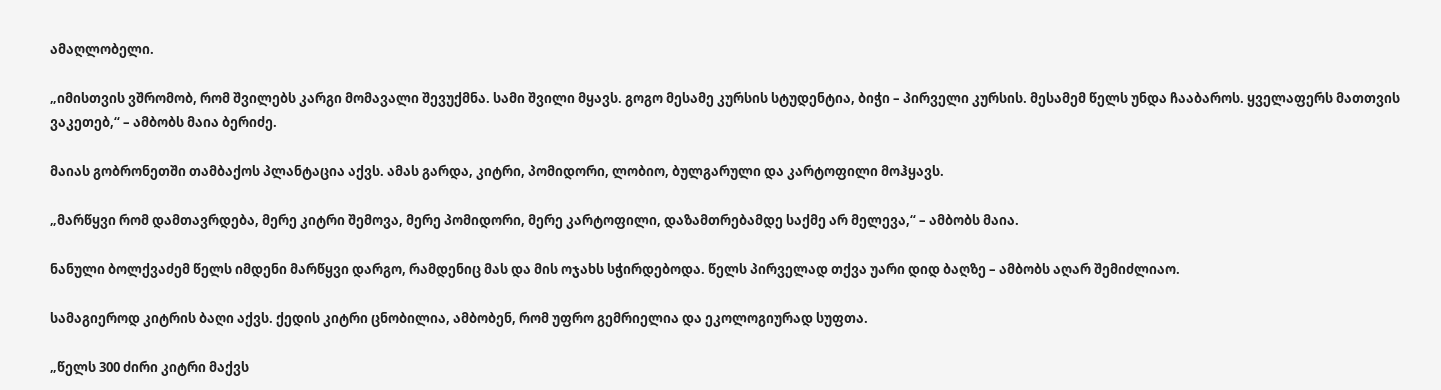ამაღლობელი.

„იმისთვის ვშრომობ, რომ შვილებს კარგი მომავალი შევუქმნა. სამი შვილი მყავს. გოგო მესამე კურსის სტუდენტია, ბიჭი – პირველი კურსის. მესამემ წელს უნდა ჩააბაროს. ყველაფერს მათთვის ვაკეთებ,“ – ამბობს მაია ბერიძე.

მაიას გობრონეთში თამბაქოს პლანტაცია აქვს. ამას გარდა, კიტრი, პომიდორი, ლობიო, ბულგარული და კარტოფილი მოჰყავს.

„მარწყვი რომ დამთავრდება, მერე კიტრი შემოვა, მერე პომიდორი, მერე კარტოფილი, დაზამთრებამდე საქმე არ მელევა,“ – ამბობს მაია.

ნანული ბოლქვაძემ წელს იმდენი მარწყვი დარგო, რამდენიც მას და მის ოჯახს სჭირდებოდა. წელს პირველად თქვა უარი დიდ ბაღზე – ამბობს აღარ შემიძლიაო.

სამაგიეროდ კიტრის ბაღი აქვს. ქედის კიტრი ცნობილია, ამბობენ, რომ უფრო გემრიელია და ეკოლოგიურად სუფთა.

„წელს 300 ძირი კიტრი მაქვს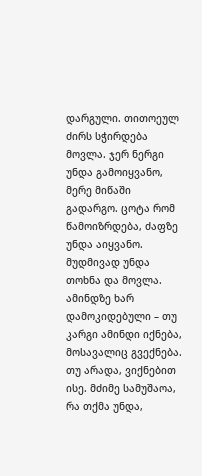დარგული. თითოეულ ძირს სჭირდება მოვლა. ჯერ ნერგი უნდა გამოიყვანო, მერე მიწაში გადარგო. ცოტა რომ წამოიზრდება, ძაფზე უნდა აიყვანო. მუდმივად უნდა თოხნა და მოვლა. ამინდზე ხარ დამოკიდებული – თუ კარგი ამინდი იქნება, მოსავალიც გვექნება. თუ არადა, ვიქნებით ისე. მძიმე სამუშაოა, რა თქმა უნდა,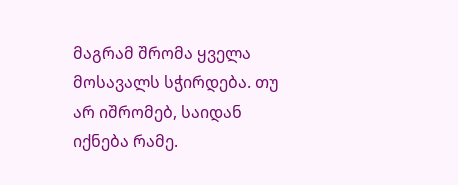მაგრამ შრომა ყველა მოსავალს სჭირდება. თუ არ იშრომებ, საიდან იქნება რამე.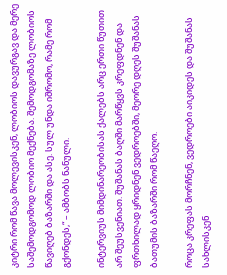კიტრი რომ წავა მოლევისკენ, ლობიოს დავურგავ და მერე საშემოდგომოდ ლობიო მექნება. შემოდგომაზე ლობიოს წავიღებ ბაზარში და ასე. სულ უნდა იშრომო, რამე რომ გქონდეს,“ – ამბობს ნანული.

ინტერვიუს მიმდინარეობისას ქალებს არც ერთი წუთით არ შეუსვენიათ. შუშანას ბაღში მარწყვს კრეფდნენ და ფრთხილად ყრიდნენ ვედროებში, მეორე დღეს შუშანას ბათუმის ბაზარში რომ წაეღო.

როცა კრეფას მორჩნენ, ვედროები აიკიდეს და შუშანას სახლისკენ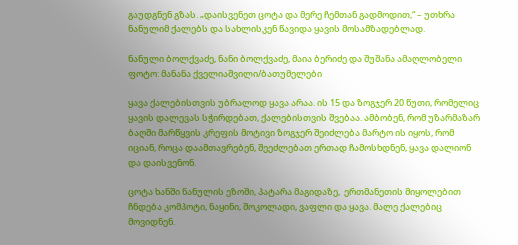გაუდგნენ გზას. „დაისვენეთ ცოტა და მერე ჩემთან გადმოდით,“ – უთხრა ნანულიმ ქალებს და სახლისკენ წავიდა ყავის მოსამზადებლად.

ნანული ბოლქვაძე, ნანი ბოლქვაძე, მაია ბერიძე და შუშანა ამაღლობელი                     ფოტო: მანანა ქველიაშვილი/ბათუმელები

ყავა ქალებისთვის უბრალოდ ყავა არაა. ის 15 და ზოგჯერ 20 წუთი, რომელიც ყავის დალევას სჭირდებათ, ქალებისთვის შვებაა. ამბობენ, რომ უზარმაზარ ბაღში მარწყვის კრეფის მოტივი ზოგჯერ შეიძლება მარტო ის იყოს, რომ იციან, როცა დაამთავრებენ, შეეძლებათ ერთად ჩამოსხდნენ, ყავა დალიონ და დაისვენონ.

ცოტა ხანში ნანულის ეზოში, პატარა მაგიდაზე,  ერთმანეთის მიყოლებით ჩნდება კომპოტი, ნაყინი, შოკოლადი, ვაფლი და ყავა. მალე ქალებიც მოვიდნენ.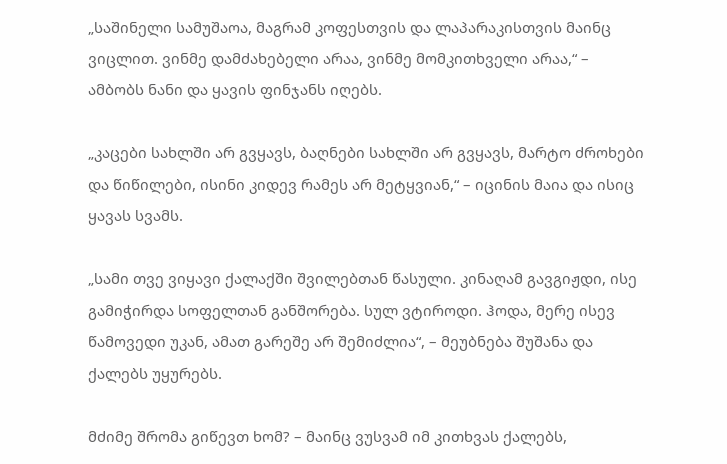„საშინელი სამუშაოა, მაგრამ კოფესთვის და ლაპარაკისთვის მაინც ვიცლით. ვინმე დამძახებელი არაა, ვინმე მომკითხველი არაა,“ –  ამბობს ნანი და ყავის ფინჯანს იღებს.

„კაცები სახლში არ გვყავს, ბაღნები სახლში არ გვყავს, მარტო ძროხები და წიწილები, ისინი კიდევ რამეს არ მეტყვიან,“ – იცინის მაია და ისიც ყავას სვამს.

„სამი თვე ვიყავი ქალაქში შვილებთან წასული. კინაღამ გავგიჟდი, ისე გამიჭირდა სოფელთან განშორება. სულ ვტიროდი. ჰოდა, მერე ისევ წამოვედი უკან, ამათ გარეშე არ შემიძლია“, – მეუბნება შუშანა და ქალებს უყურებს.

მძიმე შრომა გიწევთ ხომ? – მაინც ვუსვამ იმ კითხვას ქალებს,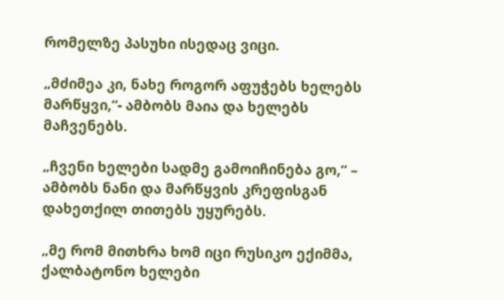რომელზე პასუხი ისედაც ვიცი.

„მძიმეა კი, ნახე როგორ აფუჭებს ხელებს მარწყვი,“- ამბობს მაია და ხელებს მაჩვენებს.

„ჩვენი ხელები სადმე გამოიჩინება გო,“ – ამბობს ნანი და მარწყვის კრეფისგან დახეთქილ თითებს უყურებს.

„მე რომ მითხრა ხომ იცი რუსიკო ექიმმა, ქალბატონო ხელები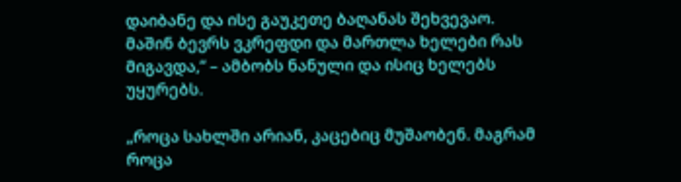დაიბანე და ისე გაუკეთე ბაღანას შეხვევაო. მაშინ ბევრს ვკრეფდი და მართლა ხელები რას მიგავდა,“ – ამბობს ნანული და ისიც ხელებს უყურებს.

„როცა სახლში არიან, კაცებიც მუშაობენ. მაგრამ როცა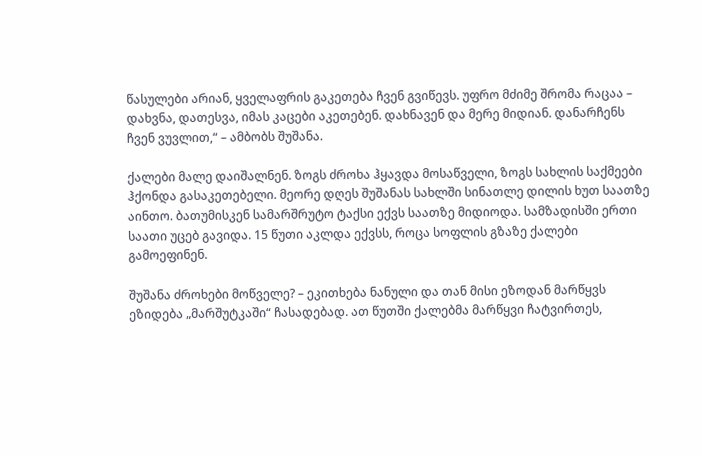წასულები არიან, ყველაფრის გაკეთება ჩვენ გვიწევს. უფრო მძიმე შრომა რაცაა –  დახვნა, დათესვა, იმას კაცები აკეთებენ. დახნავენ და მერე მიდიან. დანარჩენს ჩვენ ვუვლით,“ – ამბობს შუშანა.

ქალები მალე დაიშალნენ. ზოგს ძროხა ჰყავდა მოსაწველი, ზოგს სახლის საქმეები ჰქონდა გასაკეთებელი. მეორე დღეს შუშანას სახლში სინათლე დილის ხუთ საათზე აინთო. ბათუმისკენ სამარშრუტო ტაქსი ექვს საათზე მიდიოდა. სამზადისში ერთი საათი უცებ გავიდა. 15 წუთი აკლდა ექვსს, როცა სოფლის გზაზე ქალები გამოეფინენ.

შუშანა ძროხები მოწველე? – ეკითხება ნანული და თან მისი ეზოდან მარწყვს ეზიდება „მარშუტკაში“ ჩასადებად. ათ წუთში ქალებმა მარწყვი ჩატვირთეს,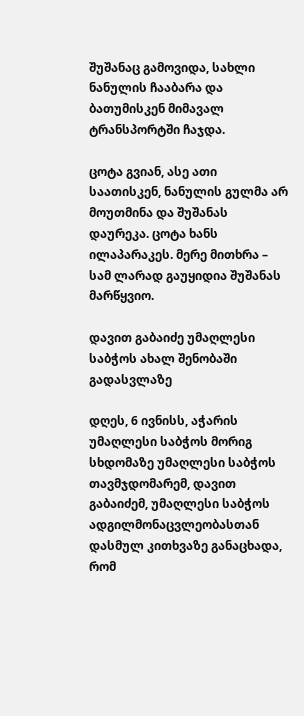შუშანაც გამოვიდა, სახლი ნანულის ჩააბარა და ბათუმისკენ მიმავალ ტრანსპორტში ჩაჯდა.

ცოტა გვიან, ასე ათი საათისკენ, ნანულის გულმა არ მოუთმინა და შუშანას დაურეკა. ცოტა ხანს ილაპარაკეს. მერე მითხრა – სამ ლარად გაუყიდია შუშანას მარწყვიო.

დავით გაბაიძე უმაღლესი საბჭოს ახალ შენობაში გადასვლაზე

დღეს, 6 ივნისს, აჭარის უმაღლესი საბჭოს მორიგ სხდომაზე უმაღლესი საბჭოს თავმჯდომარემ, დავით გაბაიძემ, უმაღლესი საბჭოს ადგილმონაცვლეობასთან დასმულ კითხვაზე განაცხადა, რომ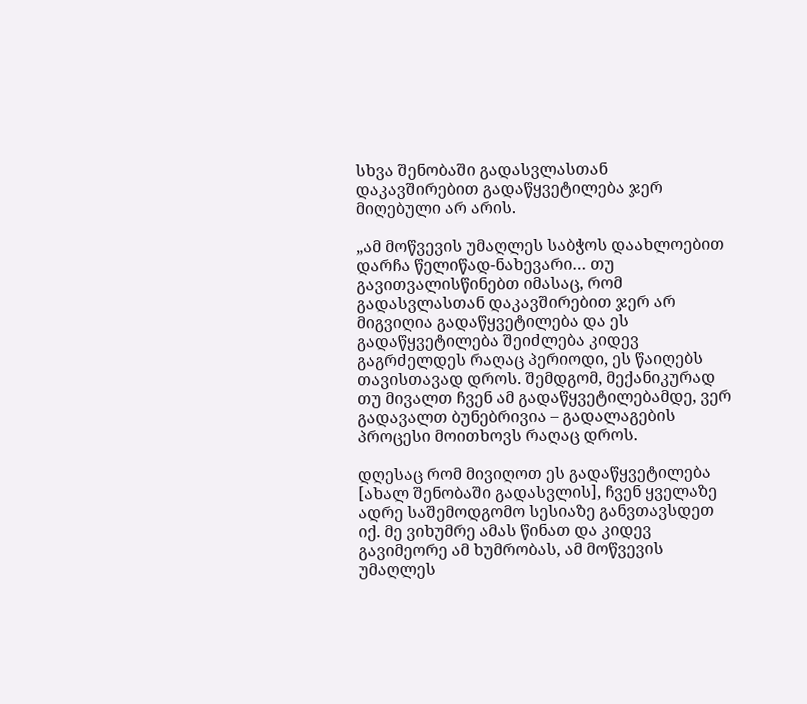სხვა შენობაში გადასვლასთან დაკავშირებით გადაწყვეტილება ჯერ მიღებული არ არის.

„ამ მოწვევის უმაღლეს საბჭოს დაახლოებით დარჩა წელიწად-ნახევარი… თუ გავითვალისწინებთ იმასაც, რომ გადასვლასთან დაკავშირებით ჯერ არ მიგვიღია გადაწყვეტილება და ეს გადაწყვეტილება შეიძლება კიდევ გაგრძელდეს რაღაც პერიოდი, ეს წაიღებს თავისთავად დროს. შემდგომ, მექანიკურად თუ მივალთ ჩვენ ამ გადაწყვეტილებამდე, ვერ გადავალთ ბუნებრივია – გადალაგების პროცესი მოითხოვს რაღაც დროს.

დღესაც რომ მივიღოთ ეს გადაწყვეტილება [ახალ შენობაში გადასვლის], ჩვენ ყველაზე ადრე საშემოდგომო სესიაზე განვთავსდეთ იქ. მე ვიხუმრე ამას წინათ და კიდევ გავიმეორე ამ ხუმრობას, ამ მოწვევის უმაღლეს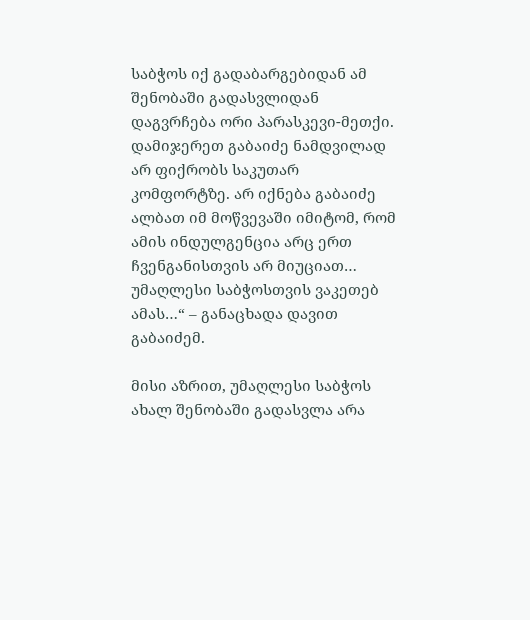საბჭოს იქ გადაბარგებიდან ამ შენობაში გადასვლიდან დაგვრჩება ორი პარასკევი-მეთქი. დამიჯერეთ გაბაიძე ნამდვილად არ ფიქრობს საკუთარ კომფორტზე. არ იქნება გაბაიძე ალბათ იმ მოწვევაში იმიტომ, რომ ამის ინდულგენცია არც ერთ ჩვენგანისთვის არ მიუციათ… უმაღლესი საბჭოსთვის ვაკეთებ ამას…“ – განაცხადა დავით გაბაიძემ.

მისი აზრით, უმაღლესი საბჭოს ახალ შენობაში გადასვლა არა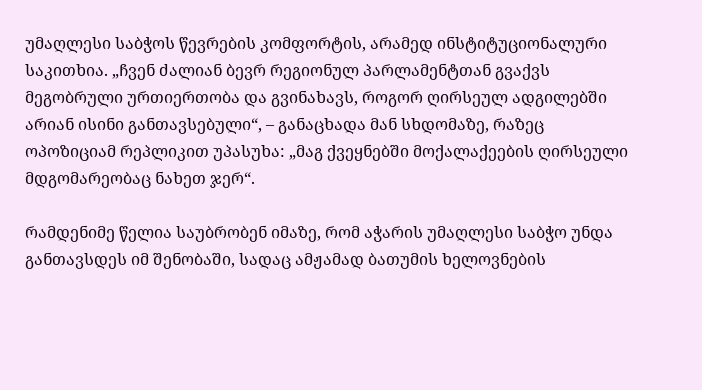უმაღლესი საბჭოს წევრების კომფორტის, არამედ ინსტიტუციონალური საკითხია. „ჩვენ ძალიან ბევრ რეგიონულ პარლამენტთან გვაქვს მეგობრული ურთიერთობა და გვინახავს, როგორ ღირსეულ ადგილებში არიან ისინი განთავსებული“, – განაცხადა მან სხდომაზე, რაზეც ოპოზიციამ რეპლიკით უპასუხა: „მაგ ქვეყნებში მოქალაქეების ღირსეული მდგომარეობაც ნახეთ ჯერ“.

რამდენიმე წელია საუბრობენ იმაზე, რომ აჭარის უმაღლესი საბჭო უნდა განთავსდეს იმ შენობაში, სადაც ამჟამად ბათუმის ხელოვნების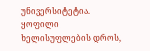უნივერსიტეტია. ყოფილი ხელისუფლების დროს,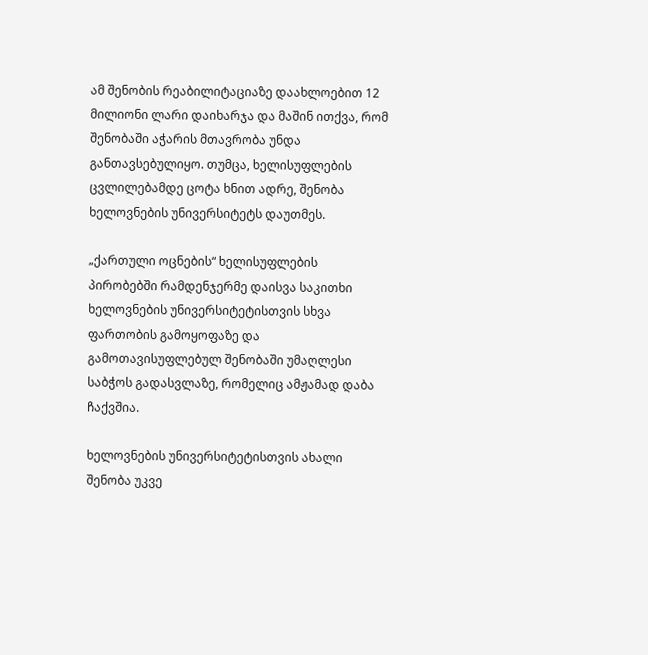ამ შენობის რეაბილიტაციაზე დაახლოებით 12 მილიონი ლარი დაიხარჯა და მაშინ ითქვა, რომ შენობაში აჭარის მთავრობა უნდა განთავსებულიყო. თუმცა, ხელისუფლების ცვლილებამდე ცოტა ხნით ადრე, შენობა ხელოვნების უნივერსიტეტს დაუთმეს.

„ქართული ოცნების“ ხელისუფლების პირობებში რამდენჯერმე დაისვა საკითხი ხელოვნების უნივერსიტეტისთვის სხვა ფართობის გამოყოფაზე და გამოთავისუფლებულ შენობაში უმაღლესი საბჭოს გადასვლაზე, რომელიც ამჟამად დაბა ჩაქვშია.

ხელოვნების უნივერსიტეტისთვის ახალი შენობა უკვე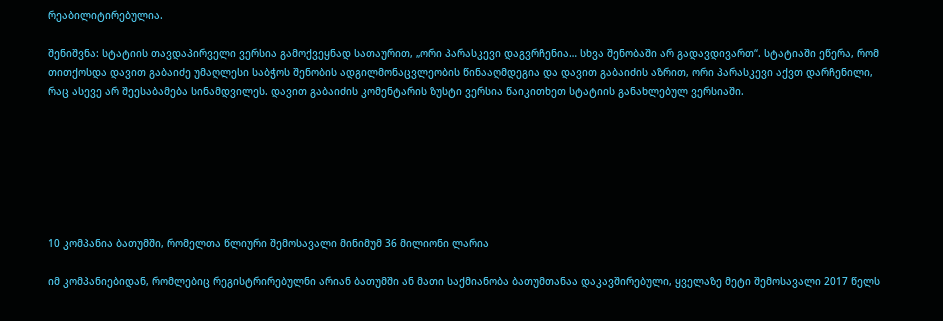რეაბილიტირებულია.

შენიშვნა: სტატიის თავდაპირველი ვერსია გამოქვეყნად სათაურით, „ორი პარასკევი დაგვრჩენია… სხვა შენობაში არ გადავდივართ“. სტატიაში ეწერა, რომ თითქოსდა დავით გაბაიძე უმაღლესი საბჭოს შენობის ადგილმონაცვლეობის წინააღმდეგია და დავით გაბაიძის აზრით, ორი პარასკევი აქვთ დარჩენილი, რაც ასევე არ შეესაბამება სინამდვილეს. დავით გაბაიძის კომენტარის ზუსტი ვერსია წაიკითხეთ სტატიის განახლებულ ვერსიაში.







10 კომპანია ბათუმში, რომელთა წლიური შემოსავალი მინიმუმ 36 მილიონი ლარია

იმ კომპანიებიდან, რომლებიც რეგისტრირებულნი არიან ბათუმში ან მათი საქმიანობა ბათუმთანაა დაკავშირებული, ყველაზე მეტი შემოსავალი 2017 წელს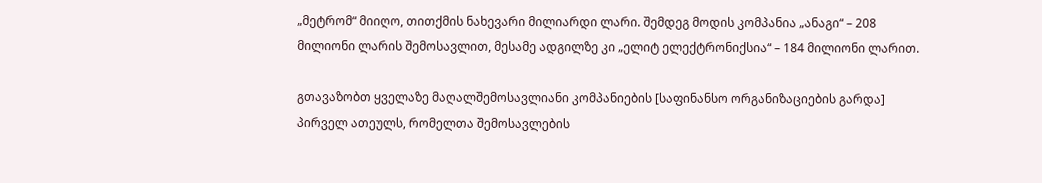„მეტრომ“ მიიღო, თითქმის ნახევარი მილიარდი ლარი. შემდეგ მოდის კომპანია „ანაგი“ – 208 მილიონი ლარის შემოსავლით, მესამე ადგილზე კი „ელიტ ელექტრონიქსია“ – 184 მილიონი ლარით.

გთავაზობთ ყველაზე მაღალშემოსავლიანი კომპანიების [საფინანსო ორგანიზაციების გარდა] პირველ ათეულს, რომელთა შემოსავლების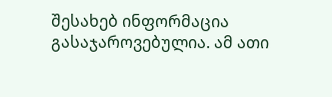შესახებ ინფორმაცია გასაჯაროვებულია. ამ ათი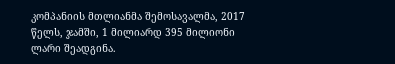კომპანიის მთლიანმა შემოსავალმა, 2017 წელს, ჯამში, 1 მილიარდ 395 მილიონი ლარი შეადგინა.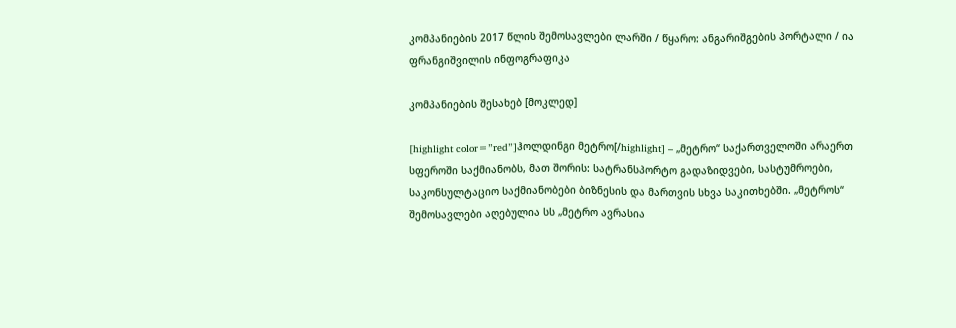კომპანიების 2017 წლის შემოსავლები ლარში / წყარო: ანგარიშგების პორტალი / ია ფრანგიშვილის ინფოგრაფიკა

კომპანიების შესახებ [მოკლედ]

[highlight color=”red”]ჰოლდინგი მეტრო[/highlight] – „მეტრო“ საქართველოში არაერთ სფეროში საქმიანობს, მათ შორის: სატრანსპორტო გადაზიდვები, სასტუმროები, საკონსულტაციო საქმიანობები ბიზნესის და მართვის სხვა საკითხებში. „მეტროს“ შემოსავლები აღებულია სს „მეტრო ავრასია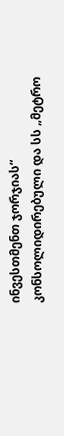ინვესთმენთ ჯორჯიას“ კონსოლიდირებული და სს „მეტრო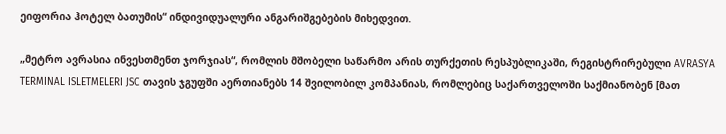ეიფორია ჰოტელ ბათუმის“ ინდივიდუალური ანგარიშგებების მიხედვით.

„მეტრო ავრასია ინვესთმენთ ჯორჯიას“, რომლის მშობელი საწარმო არის თურქეთის რესპუბლიკაში, რეგისტრირებული AVRASYA TERMINAL ISLETMELERI JSC თავის ჯგუფში აერთიანებს 14 შვილობილ კომპანიას, რომლებიც საქართველოში საქმიანობენ [მათ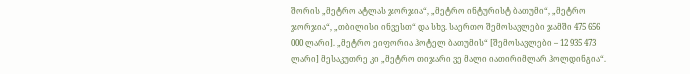შორის „მეტრო ატლას ჯორჯია“, „მეტრო ინტურისტ ბათუმი“, „მეტრო ჯორჯია“, „თბილისი ინვესთ“ და სხვ. საერთო შემოსავლები ჯამში 475 656 000 ლარი]. „მეტრო ეიფორია ჰოტელ ბათუმის“ [შემოსავლები – 12 935 473 ლარი] მესაკუთრე კი „მეტრო თიჯარი ვე მალი იათირიმლარ ჰოლდინგია“.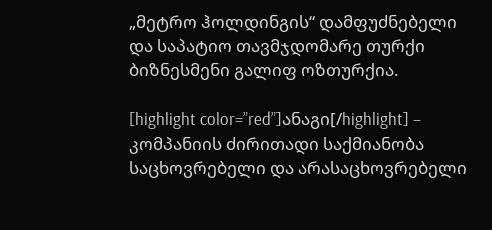„მეტრო ჰოლდინგის“ დამფუძნებელი და საპატიო თავმჯდომარე თურქი ბიზნესმენი გალიფ ოზთურქია.

[highlight color=”red”]ანაგი[/highlight] – კომპანიის ძირითადი საქმიანობა საცხოვრებელი და არასაცხოვრებელი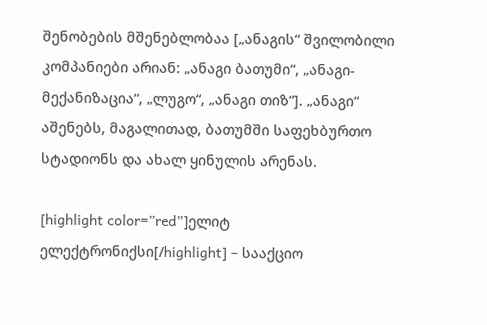შენობების მშენებლობაა [„ანაგის“ შვილობილი კომპანიები არიან: „ანაგი ბათუმი“, „ანაგი-მექანიზაცია“, „ლუგო“, „ანაგი თიზ“]. „ანაგი“ აშენებს, მაგალითად, ბათუმში საფეხბურთო სტადიონს და ახალ ყინულის არენას.

[highlight color=”red”]ელიტ ელექტრონიქსი[/highlight] – სააქციო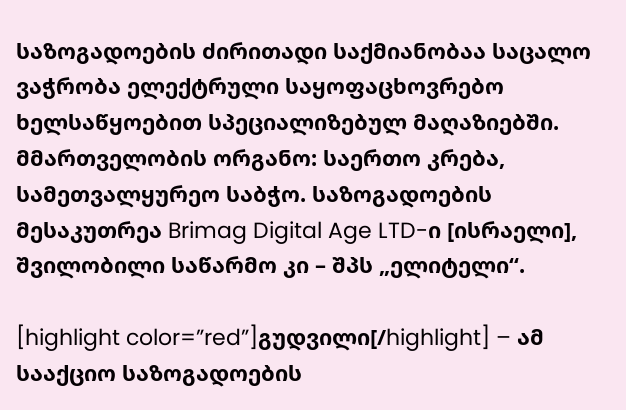საზოგადოების ძირითადი საქმიანობაა საცალო ვაჭრობა ელექტრული საყოფაცხოვრებო ხელსაწყოებით სპეციალიზებულ მაღაზიებში. მმართველობის ორგანო: საერთო კრება, სამეთვალყურეო საბჭო. საზოგადოების მესაკუთრეა Brimag Digital Age LTD-ი [ისრაელი], შვილობილი საწარმო კი – შპს „ელიტელი“.

[highlight color=”red”]გუდვილი[/highlight] – ამ სააქციო საზოგადოების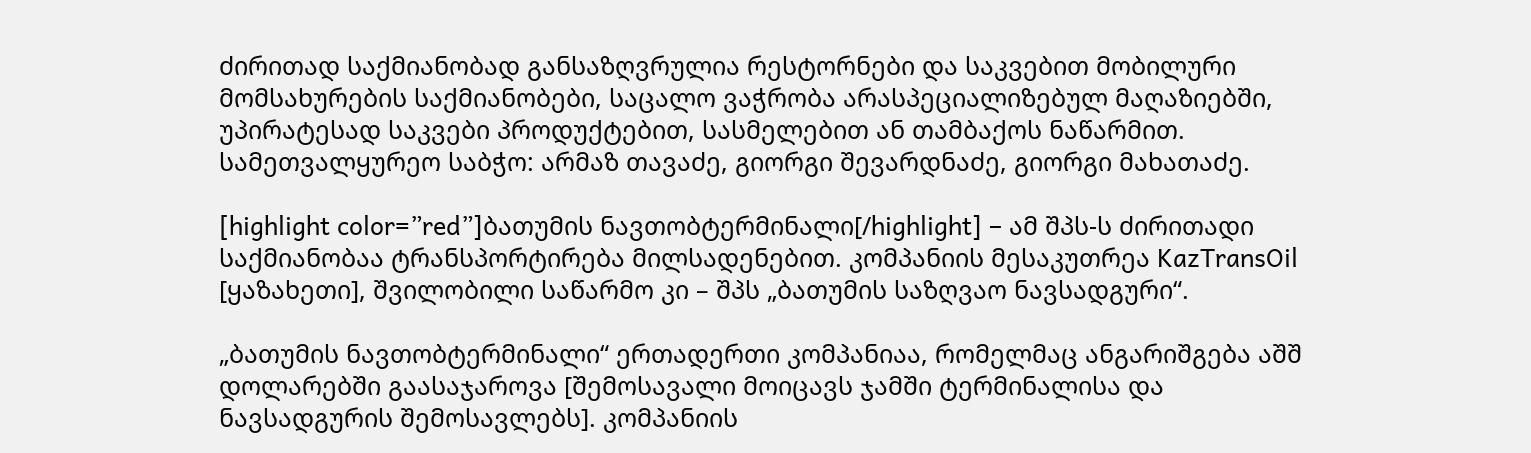ძირითად საქმიანობად განსაზღვრულია რესტორნები და საკვებით მობილური მომსახურების საქმიანობები, საცალო ვაჭრობა არასპეციალიზებულ მაღაზიებში, უპირატესად საკვები პროდუქტებით, სასმელებით ან თამბაქოს ნაწარმით. სამეთვალყურეო საბჭო: არმაზ თავაძე, გიორგი შევარდნაძე, გიორგი მახათაძე.

[highlight color=”red”]ბათუმის ნავთობტერმინალი[/highlight] – ამ შპს-ს ძირითადი საქმიანობაა ტრანსპორტირება მილსადენებით. კომპანიის მესაკუთრეა KazTransOil [ყაზახეთი], შვილობილი საწარმო კი – შპს „ბათუმის საზღვაო ნავსადგური“.

„ბათუმის ნავთობტერმინალი“ ერთადერთი კომპანიაა, რომელმაც ანგარიშგება აშშ დოლარებში გაასაჯაროვა [შემოსავალი მოიცავს ჯამში ტერმინალისა და ნავსადგურის შემოსავლებს]. კომპანიის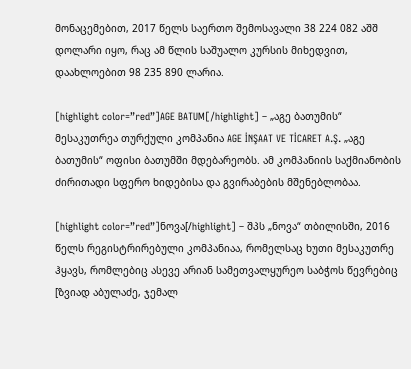მონაცემებით, 2017 წელს საერთო შემოსავალი 38 224 082 აშშ დოლარი იყო, რაც ამ წლის საშუალო კურსის მიხედვით, დაახლოებით 98 235 890 ლარია.

[highlight color=”red”]AGE BATUM[/highlight] – „აგე ბათუმის“ მესაკუთრეა თურქული კომპანია AGE İNŞAAT VE TİCARET A.Ş. „აგე ბათუმის“ ოფისი ბათუმში მდებარეობს. ამ კომპანიის საქმიანობის ძირითადი სფერო ხიდებისა და გვირაბების მშენებლობაა.

[highlight color=”red”]ნოვა[/highlight] – შპს „ნოვა“ თბილისში, 2016 წელს რეგისტრირებული კომპანიაა, რომელსაც ხუთი მესაკუთრე ჰყავს, რომლებიც ასევე არიან სამეთვალყურეო საბჭოს წევრებიც [ზვიად აბულაძე, ჯემალ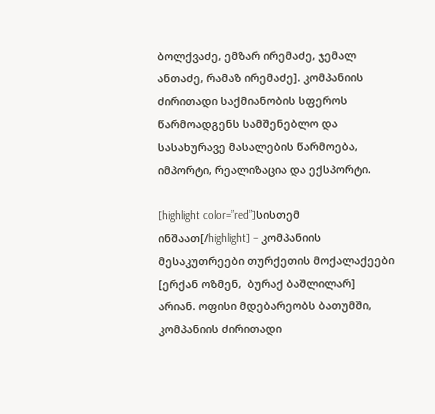ბოლქვაძე, ემზარ ირემაძე, ჯემალ ანთაძე, რამაზ ირემაძე]. კომპანიის ძირითადი საქმიანობის სფეროს წარმოადგენს სამშენებლო და სასახურავე მასალების წარმოება, იმპორტი, რეალიზაცია და ექსპორტი.

[highlight color=”red”]სისთემ ინშაათ[/highlight] – კომპანიის მესაკუთრეები თურქეთის მოქალაქეები [ერქან ოზმენ,  ბურაქ ბაშლილარ] არიან. ოფისი მდებარეობს ბათუმში, კომპანიის ძირითადი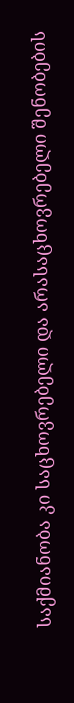საქმიანობა კი საცხოვრებელი და არასაცხოვრებელი შენობების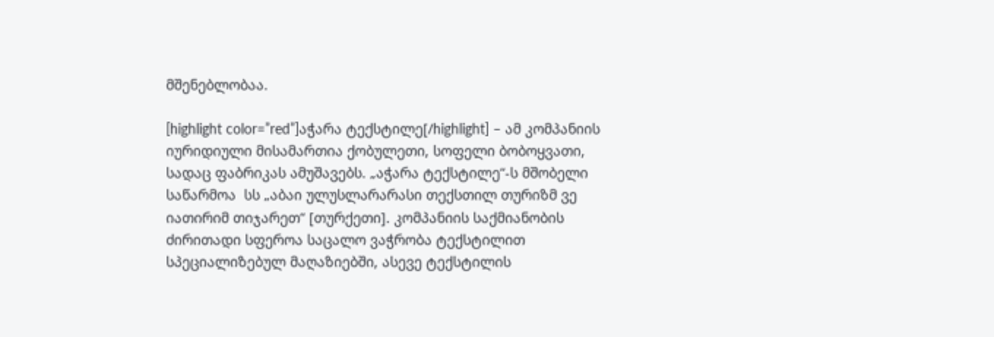მშენებლობაა.

[highlight color=”red”]აჭარა ტექსტილე[/highlight] – ამ კომპანიის  იურიდიული მისამართია ქობულეთი, სოფელი ბობოყვათი, სადაც ფაბრიკას ამუშავებს. „აჭარა ტექსტილე“-ს მშობელი საწარმოა  სს „აბაი ულუსლარარასი თექსთილ თურიზმ ვე იათირიმ თიჯარეთ“ [თურქეთი]. კომპანიის საქმიანობის ძირითადი სფეროა საცალო ვაჭრობა ტექსტილით სპეციალიზებულ მაღაზიებში, ასევე ტექსტილის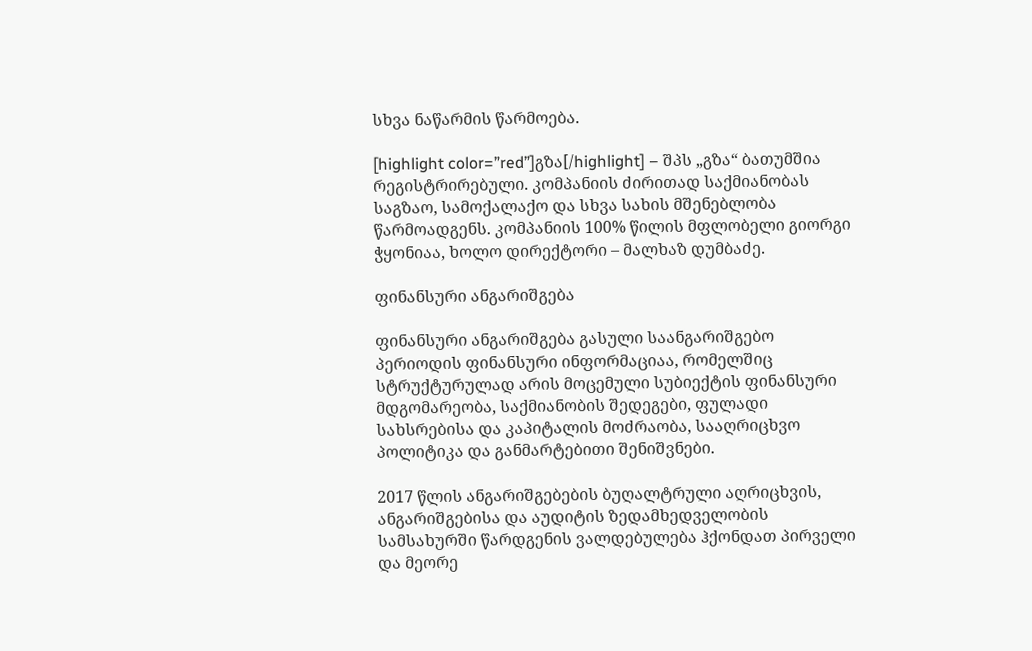სხვა ნაწარმის წარმოება.

[highlight color=”red”]გზა[/highlight] – შპს „გზა“ ბათუმშია რეგისტრირებული. კომპანიის ძირითად საქმიანობას საგზაო, სამოქალაქო და სხვა სახის მშენებლობა წარმოადგენს. კომპანიის 100% წილის მფლობელი გიორგი ჭყონიაა, ხოლო დირექტორი – მალხაზ დუმბაძე.

ფინანსური ანგარიშგება

ფინანსური ანგარიშგება გასული საანგარიშგებო პერიოდის ფინანსური ინფორმაციაა, რომელშიც სტრუქტურულად არის მოცემული სუბიექტის ფინანსური მდგომარეობა, საქმიანობის შედეგები, ფულადი სახსრებისა და კაპიტალის მოძრაობა, სააღრიცხვო პოლიტიკა და განმარტებითი შენიშვნები.

2017 წლის ანგარიშგებების ბუღალტრული აღრიცხვის, ანგარიშგებისა და აუდიტის ზედამხედველობის სამსახურში წარდგენის ვალდებულება ჰქონდათ პირველი და მეორე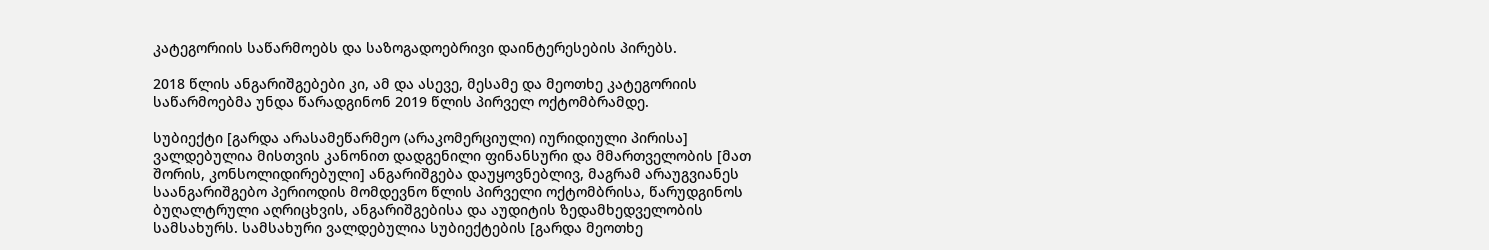კატეგორიის საწარმოებს და საზოგადოებრივი დაინტერესების პირებს.

2018 წლის ანგარიშგებები კი, ამ და ასევე, მესამე და მეოთხე კატეგორიის საწარმოებმა უნდა წარადგინონ 2019 წლის პირველ ოქტომბრამდე.

სუბიექტი [გარდა არასამეწარმეო (არაკომერციული) იურიდიული პირისა] ვალდებულია მისთვის კანონით დადგენილი ფინანსური და მმართველობის [მათ შორის, კონსოლიდირებული] ანგარიშგება დაუყოვნებლივ, მაგრამ არაუგვიანეს საანგარიშგებო პერიოდის მომდევნო წლის პირველი ოქტომბრისა, წარუდგინოს ბუღალტრული აღრიცხვის, ანგარიშგებისა და აუდიტის ზედამხედველობის სამსახურს. სამსახური ვალდებულია სუბიექტების [გარდა მეოთხე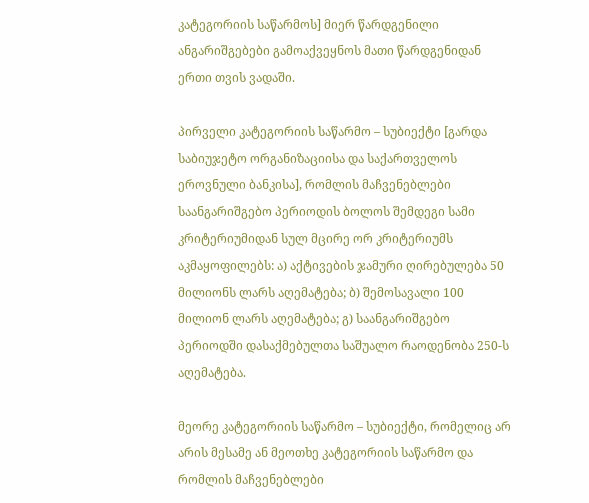კატეგორიის საწარმოს] მიერ წარდგენილი ანგარიშგებები გამოაქვეყნოს მათი წარდგენიდან ერთი თვის ვადაში.

პირველი კატეგორიის საწარმო – სუბიექტი [გარდა საბიუჯეტო ორგანიზაციისა და საქართველოს ეროვნული ბანკისა], რომლის მაჩვენებლები საანგარიშგებო პერიოდის ბოლოს შემდეგი სამი კრიტერიუმიდან სულ მცირე ორ კრიტერიუმს აკმაყოფილებს: ა) აქტივების ჯამური ღირებულება 50 მილიონს ლარს აღემატება; ბ) შემოსავალი 100 მილიონ ლარს აღემატება; გ) საანგარიშგებო პერიოდში დასაქმებულთა საშუალო რაოდენობა 250-ს აღემატება.

მეორე კატეგორიის საწარმო – სუბიექტი, რომელიც არ არის მესამე ან მეოთხე კატეგორიის საწარმო და რომლის მაჩვენებლები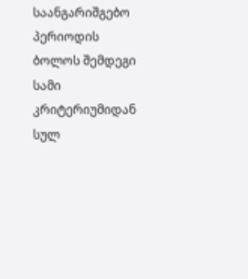საანგარიშგებო პერიოდის ბოლოს შემდეგი სამი კრიტერიუმიდან სულ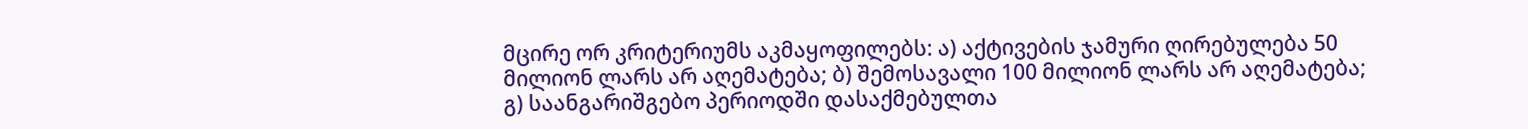მცირე ორ კრიტერიუმს აკმაყოფილებს: ა) აქტივების ჯამური ღირებულება 50 მილიონ ლარს არ აღემატება; ბ) შემოსავალი 100 მილიონ ლარს არ აღემატება; გ) საანგარიშგებო პერიოდში დასაქმებულთა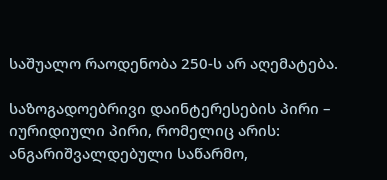საშუალო რაოდენობა 250-ს არ აღემატება.

საზოგადოებრივი დაინტერესების პირი – იურიდიული პირი, რომელიც არის: ანგარიშვალდებული საწარმო,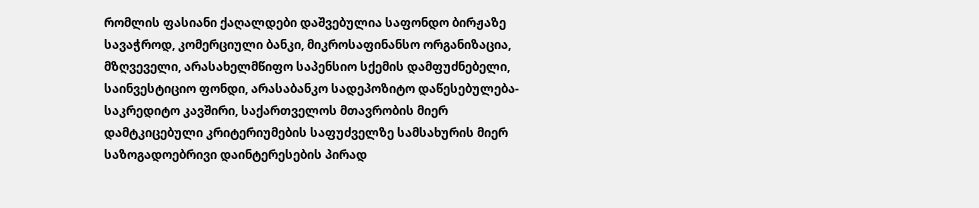რომლის ფასიანი ქაღალდები დაშვებულია საფონდო ბირჟაზე სავაჭროდ, კომერციული ბანკი, მიკროსაფინანსო ორგანიზაცია, მზღვეველი, არასახელმწიფო საპენსიო სქემის დამფუძნებელი, საინვესტიციო ფონდი, არასაბანკო სადეპოზიტო დაწესებულება-საკრედიტო კავშირი, საქართველოს მთავრობის მიერ დამტკიცებული კრიტერიუმების საფუძველზე სამსახურის მიერ საზოგადოებრივი დაინტერესების პირად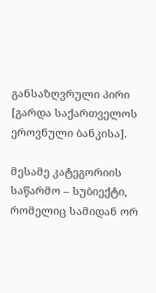განსაზღვრული პირი [გარდა საქართველოს ეროვნული ბანკისა].

მესამე კატეგორიის საწარმო – სუბიექტი, რომელიც სამიდან ორ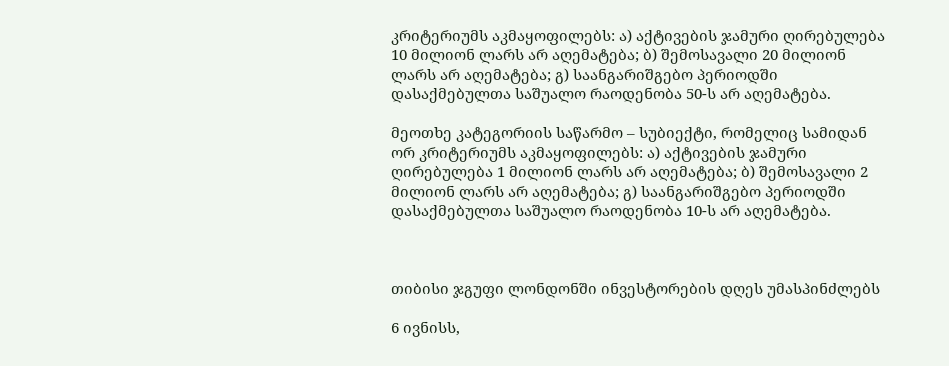კრიტერიუმს აკმაყოფილებს: ა) აქტივების ჯამური ღირებულება 10 მილიონ ლარს არ აღემატება; ბ) შემოსავალი 20 მილიონ ლარს არ აღემატება; გ) საანგარიშგებო პერიოდში დასაქმებულთა საშუალო რაოდენობა 50-ს არ აღემატება.

მეოთხე კატეგორიის საწარმო – სუბიექტი, რომელიც სამიდან ორ კრიტერიუმს აკმაყოფილებს: ა) აქტივების ჯამური ღირებულება 1 მილიონ ლარს არ აღემატება; ბ) შემოსავალი 2 მილიონ ლარს არ აღემატება; გ) საანგარიშგებო პერიოდში დასაქმებულთა საშუალო რაოდენობა 10-ს არ აღემატება.



თიბისი ჯგუფი ლონდონში ინვესტორების დღეს უმასპინძლებს

6 ივნისს,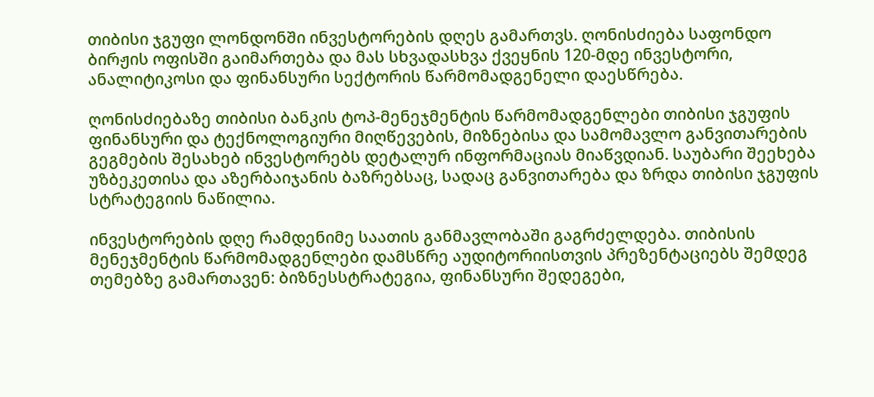თიბისი ჯგუფი ლონდონში ინვესტორების დღეს გამართვს. ღონისძიება საფონდო ბირჟის ოფისში გაიმართება და მას სხვადასხვა ქვეყნის 120-მდე ინვესტორი, ანალიტიკოსი და ფინანსური სექტორის წარმომადგენელი დაესწრება.

ღონისძიებაზე თიბისი ბანკის ტოპ-მენეჯმენტის წარმომადგენლები თიბისი ჯგუფის ფინანსური და ტექნოლოგიური მიღწევების, მიზნებისა და სამომავლო განვითარების გეგმების შესახებ ინვესტორებს დეტალურ ინფორმაციას მიაწვდიან. საუბარი შეეხება უზბეკეთისა და აზერბაიჯანის ბაზრებსაც, სადაც განვითარება და ზრდა თიბისი ჯგუფის სტრატეგიის ნაწილია.

ინვესტორების დღე რამდენიმე საათის განმავლობაში გაგრძელდება. თიბისის მენეჯმენტის წარმომადგენლები დამსწრე აუდიტორიისთვის პრეზენტაციებს შემდეგ თემებზე გამართავენ: ბიზნესსტრატეგია, ფინანსური შედეგები,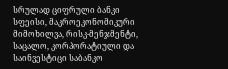სრულად ციფრული ბანკი სფეისი, მაკროეკონომიკური მიმოხილვა, რისკ-მენჯმენტი, საცალო, კორპორატიული და საინვესტიცი საბანკო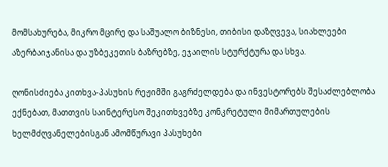მომსახურება, მიკრო მცირე და საშუალო ბიზნესი, თიბისი დაზღვევა, სიახლეები აზერბაიჯანისა და უზბეკეთის ბაზრებზე, ეჯაილის სტურქტურა და სხვა.

ღონისძიება კითხვა-პასუხის რეჟიმში გაგრძელდება და ინვესტორებს შესაძლებლობა ექნებათ, მათთვის საინტერესო შეკითხვებზე კონკრეტული მიმართულების ხელმძღვანელებისგან ამომწურავი პასუხები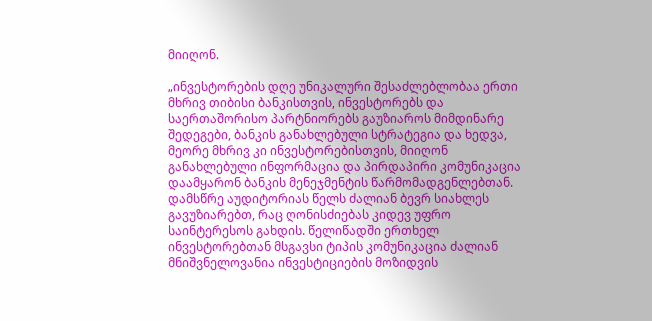მიიღონ.

„ინვესტორების დღე უნიკალური შესაძლებლობაა ერთი მხრივ თიბისი ბანკისთვის, ინვესტორებს და საერთაშორისო პარტნიორებს გაუზიაროს მიმდინარე შედეგები, ბანკის განახლებული სტრატეგია და ხედვა, მეორე მხრივ კი ინვესტორებისთვის, მიიღონ განახლებული ინფორმაცია და პირდაპირი კომუნიკაცია დაამყარონ ბანკის მენეჯმენტის წარმომადგენლებთან. დამსწრე აუდიტორიას წელს ძალიან ბევრ სიახლეს გავუზიარებთ, რაც ღონისძიებას კიდევ უფრო საინტერესოს გახდის. წელიწადში ერთხელ ინვესტორებთან მსგავსი ტიპის კომუნიკაცია ძალიან მნიშვნელოვანია ინვესტიციების მოზიდვის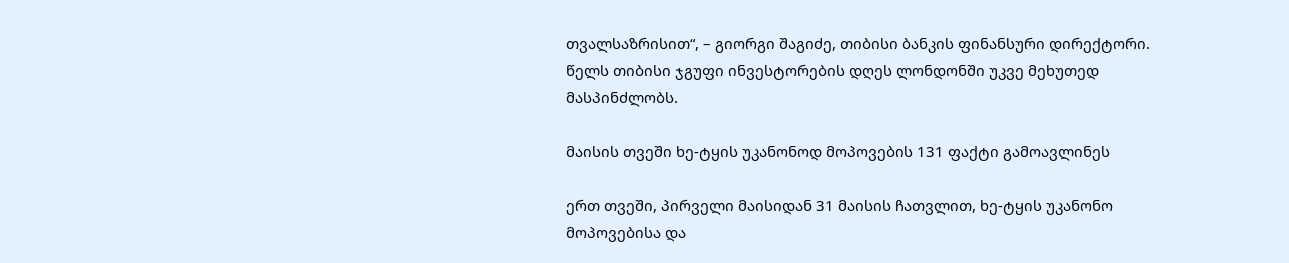თვალსაზრისით“, – გიორგი შაგიძე, თიბისი ბანკის ფინანსური დირექტორი.
წელს თიბისი ჯგუფი ინვესტორების დღეს ლონდონში უკვე მეხუთედ მასპინძლობს.

მაისის თვეში ხე-ტყის უკანონოდ მოპოვების 131 ფაქტი გამოავლინეს

ერთ თვეში, პირველი მაისიდან 31 მაისის ჩათვლით, ხე-ტყის უკანონო მოპოვებისა და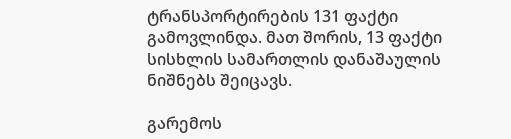ტრანსპორტირების 131 ფაქტი გამოვლინდა. მათ შორის, 13 ფაქტი სისხლის სამართლის დანაშაულის ნიშნებს შეიცავს.

გარემოს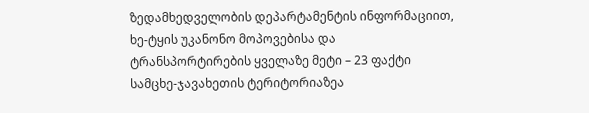ზედამხედველობის დეპარტამენტის ინფორმაციით, ხე-ტყის უკანონო მოპოვებისა და ტრანსპორტირების ყველაზე მეტი – 23 ფაქტი სამცხე-ჯავახეთის ტერიტორიაზეა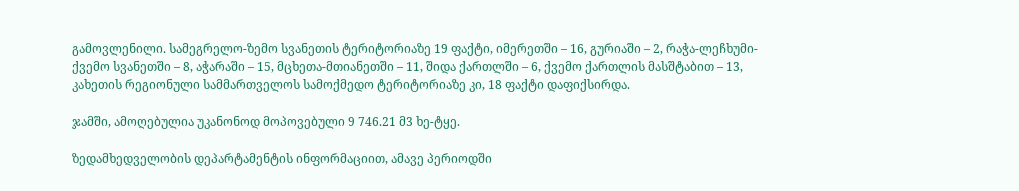გამოვლენილი. სამეგრელო-ზემო სვანეთის ტერიტორიაზე 19 ფაქტი, იმერეთში – 16, გურიაში – 2, რაჭა-ლეჩხუმი-ქვემო სვანეთში – 8, აჭარაში – 15, მცხეთა-მთიანეთში – 11, შიდა ქართლში – 6, ქვემო ქართლის მასშტაბით – 13, კახეთის რეგიონული სამმართველოს სამოქმედო ტერიტორიაზე კი, 18 ფაქტი დაფიქსირდა.

ჯამში, ამოღებულია უკანონოდ მოპოვებული 9 746.21 მ3 ხე-ტყე.

ზედამხედველობის დეპარტამენტის ინფორმაციით, ამავე პერიოდში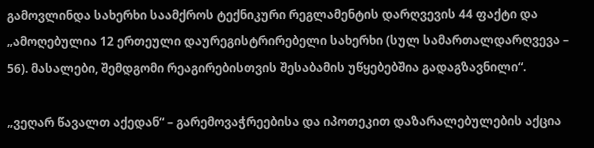გამოვლინდა სახერხი საამქროს ტექნიკური რეგლამენტის დარღვევის 44 ფაქტი და „ამოღებულია 12 ერთეული დაურეგისტრირებელი სახერხი (სულ სამართალდარღვევა – 56). მასალები, შემდგომი რეაგირებისთვის შესაბამის უწყებებშია გადაგზავნილი“.

„ვეღარ წავალთ აქედან“ – გარემოვაჭრეებისა და იპოთეკით დაზარალებულების აქცია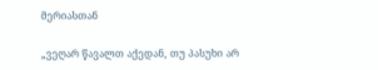მერიასთან

„ვეღარ წავალთ აქედან, თუ პასუხი არ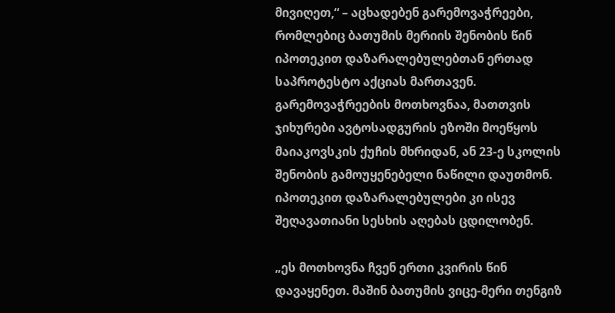მივიღეთ,“ – აცხადებენ გარემოვაჭრეები, რომლებიც ბათუმის მერიის შენობის წინ იპოთეკით დაზარალებულებთან ერთად საპროტესტო აქციას მართავენ. გარემოვაჭრეების მოთხოვნაა, მათთვის ჯიხურები ავტოსადგურის ეზოში მოეწყოს მაიაკოვსკის ქუჩის მხრიდან, ან 23-ე სკოლის შენობის გამოუყენებელი ნაწილი დაუთმონ. იპოთეკით დაზარალებულები კი ისევ შეღავათიანი სესხის აღებას ცდილობენ.

„ეს მოთხოვნა ჩვენ ერთი კვირის წინ დავაყენეთ. მაშინ ბათუმის ვიცე-მერი თენგიზ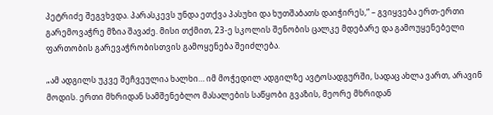პეტრიძე შეგვხვდა. პარასკევს უნდა ეთქვა პასუხი და ხუთშაბათს დაიჭირეს,“ – გვიყვება ერთ-ერთი გარემოვაჭრე მზია შავაძე. მისი თქმით, 23-ე სკოლის შენობის ცალკე მდებარე და გამოუყენებელი ფართობის გარევაჭრობისთვის გამოყენება შეიძლება.

„ამ ადგილს უკვე შეჩვეულია ხალხი… იმ მოჭედილ ადგილზე ავტოსადგურში, სადაც ახლა ვართ, არავინ მოდის. ერთი მხრიდან სამშენებლო მასალების საწყობი გვაზის, მეორე მხრიდან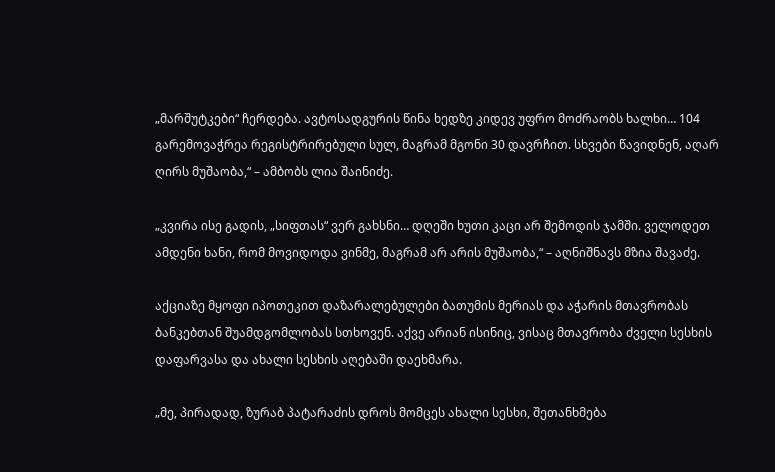„მარშუტკები“ ჩერდება. ავტოსადგურის წინა ხედზე კიდევ უფრო მოძრაობს ხალხი… 104 გარემოვაჭრეა რეგისტრირებული სულ, მაგრამ მგონი 30 დავრჩით. სხვები წავიდნენ, აღარ ღირს მუშაობა,“ – ამბობს ლია შაინიძე.

„კვირა ისე გადის, „სიფთას“ ვერ გახსნი… დღეში ხუთი კაცი არ შემოდის ჯამში. ველოდეთ ამდენი ხანი, რომ მოვიდოდა ვინმე, მაგრამ არ არის მუშაობა,“ – აღნიშნავს მზია შავაძე.

აქციაზე მყოფი იპოთეკით დაზარალებულები ბათუმის მერიას და აჭარის მთავრობას ბანკებთან შუამდგომლობას სთხოვენ. აქვე არიან ისინიც, ვისაც მთავრობა ძველი სესხის დაფარვასა და ახალი სესხის აღებაში დაეხმარა.

„მე, პირადად, ზურაბ პატარაძის დროს მომცეს ახალი სესხი, შეთანხმება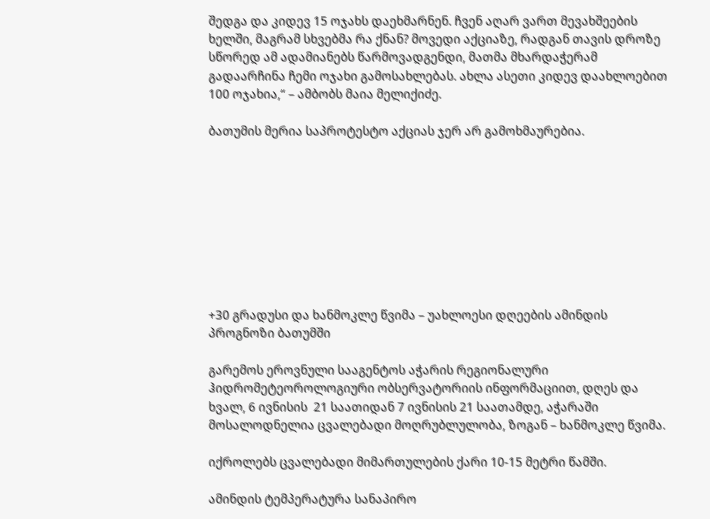შედგა და კიდევ 15 ოჯახს დაეხმარნენ. ჩვენ აღარ ვართ მევახშეების ხელში, მაგრამ სხვებმა რა ქნან? მოვედი აქციაზე, რადგან თავის დროზე სწორედ ამ ადამიანებს წარმოვადგენდი, მათმა მხარდაჭერამ გადაარჩინა ჩემი ოჯახი გამოსახლებას. ახლა ასეთი კიდევ დაახლოებით 100 ოჯახია,“ – ამბობს მაია მელიქიძე.

ბათუმის მერია საპროტესტო აქციას ჯერ არ გამოხმაურებია.









+30 გრადუსი და ხანმოკლე წვიმა – უახლოესი დღეების ამინდის პროგნოზი ბათუმში

გარემოს ეროვნული სააგენტოს აჭარის რეგიონალური ჰიდრომეტეოროლოგიური ობსერვატორიის ინფორმაციით, დღეს და ხვალ, 6 ივნისის  21 საათიდან 7 ივნისის 21 საათამდე, აჭარაში მოსალოდნელია ცვალებადი მოღრუბლულობა, ზოგან – ხანმოკლე წვიმა.

იქროლებს ცვალებადი მიმართულების ქარი 10-15 მეტრი წამში.

ამინდის ტემპერატურა სანაპირო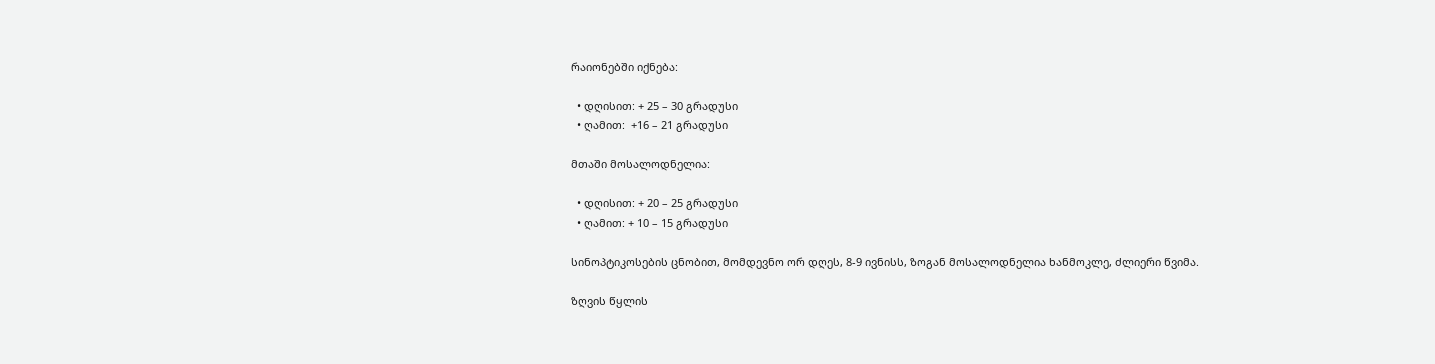რაიონებში იქნება:

  • დღისით: + 25 – 30 გრადუსი
  • ღამით:  +16 – 21 გრადუსი

მთაში მოსალოდნელია:

  • დღისით: + 20 – 25 გრადუსი
  • ღამით: + 10 – 15 გრადუსი

სინოპტიკოსების ცნობით, მომდევნო ორ დღეს, 8-9 ივნისს, ზოგან მოსალოდნელია ხანმოკლე, ძლიერი წვიმა.

ზღვის წყლის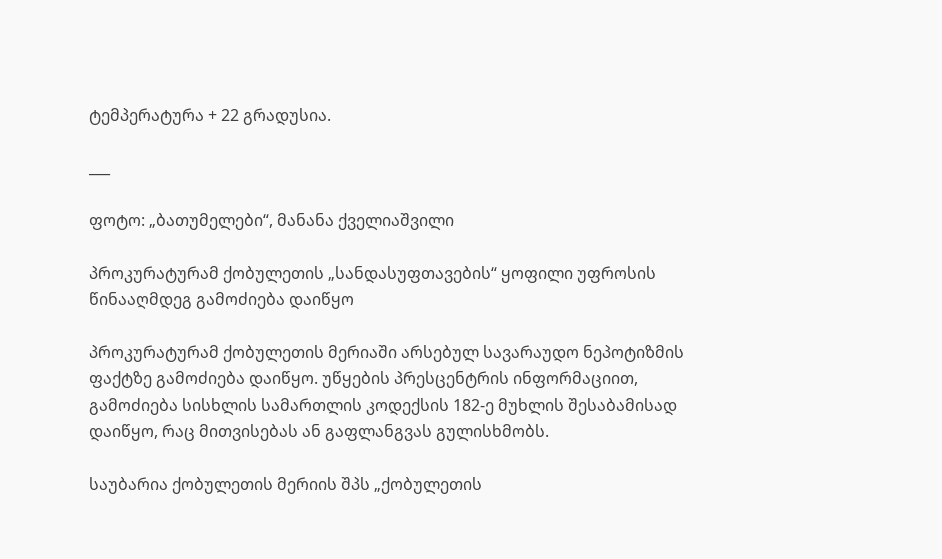ტემპერატურა + 22 გრადუსია.

___

ფოტო: „ბათუმელები“, მანანა ქველიაშვილი

პროკურატურამ ქობულეთის „სანდასუფთავების“ ყოფილი უფროსის წინააღმდეგ გამოძიება დაიწყო

პროკურატურამ ქობულეთის მერიაში არსებულ სავარაუდო ნეპოტიზმის ფაქტზე გამოძიება დაიწყო. უწყების პრესცენტრის ინფორმაციით, გამოძიება სისხლის სამართლის კოდექსის 182-ე მუხლის შესაბამისად დაიწყო, რაც მითვისებას ან გაფლანგვას გულისხმობს.

საუბარია ქობულეთის მერიის შპს „ქობულეთის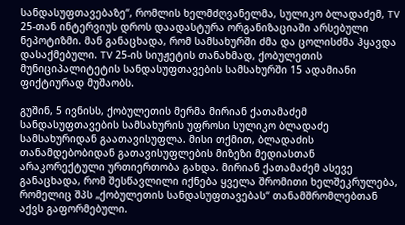სანდასუფთავებაზე“, რომლის ხელმძღვანელმა, სულიკო ბლადაძემ, TV 25-თან ინტერვიუს დროს დაადასტურა ორგანიზაციაში არსებული ნეპოტიზმი. მან განაცხადა, რომ სამსახურში ძმა და ცოლისძმა ჰყავდა დასაქმებული. TV 25-ის სიუჟეტის თანახმად, ქობულეთის მუნიციპალიტეტის სანდასუფთავების სამსახურში 15 ადამიანი ფიქტიურად მუშაობს.

გუშინ, 5 ივნისს, ქობულეთის მერმა მირიან ქათამაძემ სანდასუფთავების სამსახურის უფროსი სულიკო ბლადაძე სამსახურიდან გაათავისუფლა. მისი თქმით, ბლადაძის თანამდებობიდან გათავისუფლების მიზეზი მედიასთან არაკორექტული ურთიერთობა გახდა. მირიან ქათამაძემ ასევე განაცხადა, რომ შესწავლილი იქნება ყველა შრომითი ხელშეკრულება, რომელიც შპს „ქობულეთის სანდასუფთავებას“ თანამშრომლებთან აქვს გაფორმებული.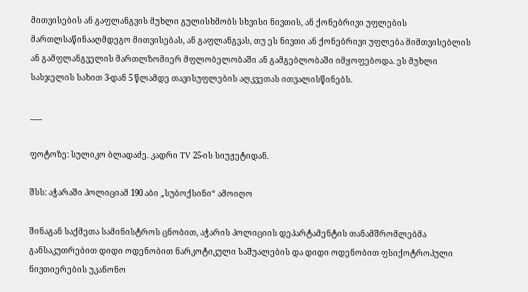მითვისების ან გაფლანგვის მუხლი გულისხმობს სხვისი ნივთის, ან ქონებრივი უფლების მართლსაწინააღმდეგო მითვისებას, ან გაფლანგვას, თუ ეს ნივთი ან ქონებრივი უფლება მიმთვისებლის ან გამფლანგველის მართლზომიერ მფლობელობაში ან გამგებლობაში იმყოფებოდა. ეს მუხლი სასჯელის სახით 3-დან 5 წლამდე თავისუფლების აღკვეთას ითვალისწინებს.

___

ფოტოზე: სულიკო ბლადაძე. კადრი TV 25-ის სიუჟეტიდან.

შსს: აჭარაში პოლიციამ 190 აბი „სუბოქსინი“ ამოიღო

შინაგან საქმეთა სამინისტროს ცნობით, აჭარის პოლიციის დეპარტამენტის თანამშრომლებმა განსაკუთრებით დიდი ოდენობით ნარკოტიკული საშუალების და დიდი ოდენობით ფსიქოტროპული ნივთიერების უკანონო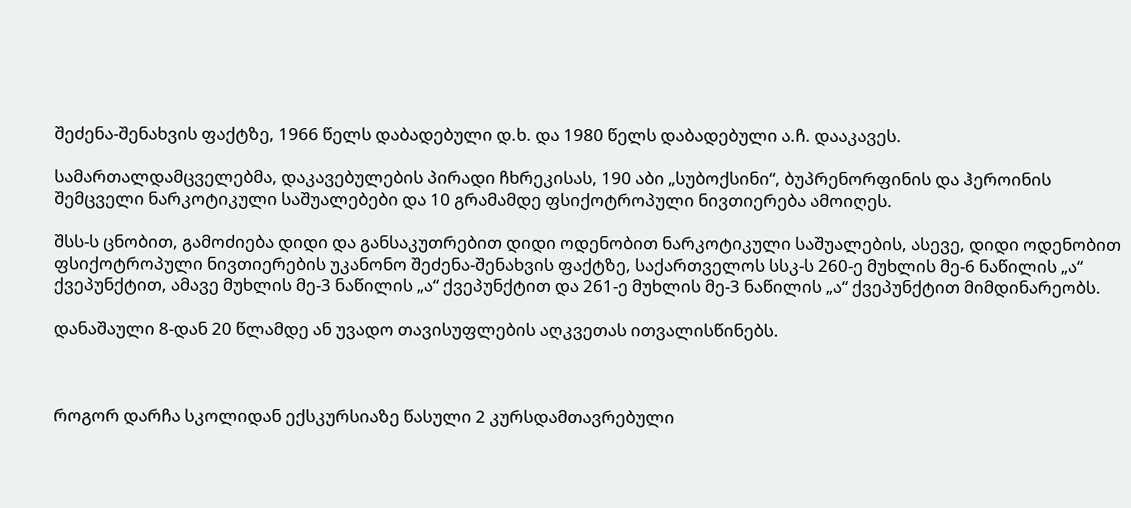შეძენა-შენახვის ფაქტზე, 1966 წელს დაბადებული დ.ხ. და 1980 წელს დაბადებული ა.ჩ. დააკავეს.

სამართალდამცველებმა, დაკავებულების პირადი ჩხრეკისას, 190 აბი „სუბოქსინი“, ბუპრენორფინის და ჰეროინის შემცველი ნარკოტიკული საშუალებები და 10 გრამამდე ფსიქოტროპული ნივთიერება ამოიღეს.

შსს-ს ცნობით, გამოძიება დიდი და განსაკუთრებით დიდი ოდენობით ნარკოტიკული საშუალების, ასევე, დიდი ოდენობით ფსიქოტროპული ნივთიერების უკანონო შეძენა-შენახვის ფაქტზე, საქართველოს სსკ-ს 260-ე მუხლის მე-6 ნაწილის „ა“ ქვეპუნქტით, ამავე მუხლის მე-3 ნაწილის „ა“ ქვეპუნქტით და 261-ე მუხლის მე-3 ნაწილის „ა“ ქვეპუნქტით მიმდინარეობს.

დანაშაული 8-დან 20 წლამდე ან უვადო თავისუფლების აღკვეთას ითვალისწინებს.



როგორ დარჩა სკოლიდან ექსკურსიაზე წასული 2 კურსდამთავრებული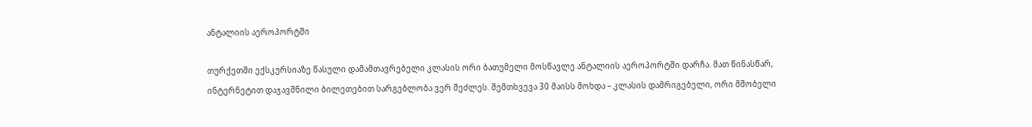ანტალიის აეროპორტში

თურქეთში ექსკურსიაზე წასული დამამთავრებელი კლასის ორი ბათუმელი მოსწავლე ანტალიის აეროპორტში დარჩა. მათ წინასწარ, ინტერნეტით დაჯავშნილი ბილეთებით სარგებლობა ვერ შეძლეს. შემთხვევა 30 მაისს მოხდა – კლასის დამრიგებელი, ორი მშობელი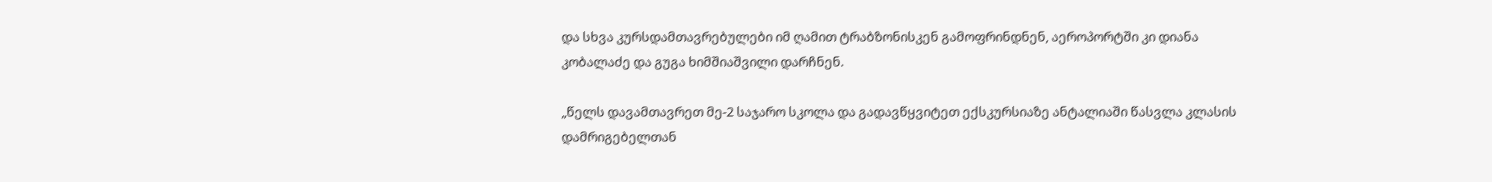და სხვა კურსდამთავრებულები იმ ღამით ტრაბზონისკენ გამოფრინდნენ, აეროპორტში კი დიანა კობალაძე და გუგა ხიმშიაშვილი დარჩნენ.

„წელს დავამთავრეთ მე-2 საჯარო სკოლა და გადავწყვიტეთ ექსკურსიაზე ანტალიაში წასვლა კლასის დამრიგებელთან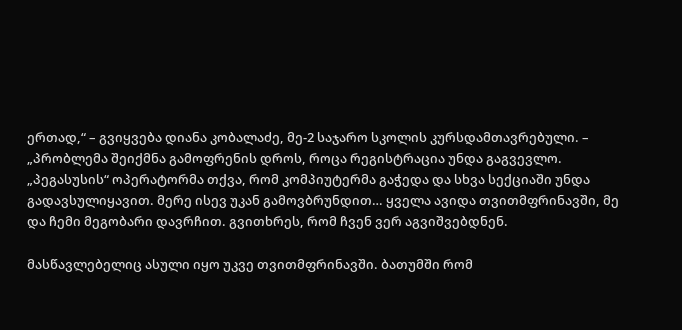ერთად,“ – გვიყვება დიანა კობალაძე, მე-2 საჯარო სკოლის კურსდამთავრებული. – „პრობლემა შეიქმნა გამოფრენის დროს, როცა რეგისტრაცია უნდა გაგვევლო. „პეგასუსის“ ოპერატორმა თქვა, რომ კომპიუტერმა გაჭედა და სხვა სექციაში უნდა გადავსულიყავით. მერე ისევ უკან გამოვბრუნდით… ყველა ავიდა თვითმფრინავში, მე და ჩემი მეგობარი დავრჩით. გვითხრეს, რომ ჩვენ ვერ აგვიშვებდნენ.

მასწავლებელიც ასული იყო უკვე თვითმფრინავში. ბათუმში რომ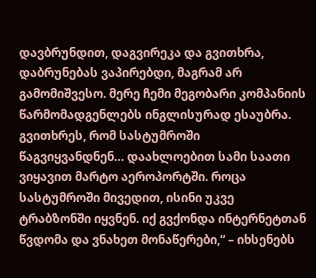დავბრუნდით, დაგვირეკა და გვითხრა, დაბრუნებას ვაპირებდი, მაგრამ არ გამომიშვესო. მერე ჩემი მეგობარი კომპანიის წარმომადგენლებს ინგლისურად ესაუბრა. გვითხრეს, რომ სასტუმროში წაგვიყვანდნენ… დაახლოებით სამი საათი ვიყავით მარტო აეროპორტში. როცა სასტუმროში მივედით, ისინი უკვე ტრაბზონში იყვნენ. იქ გვქონდა ინტერნეტთან წვდომა და ვნახეთ მონაწერები,“ – იხსენებს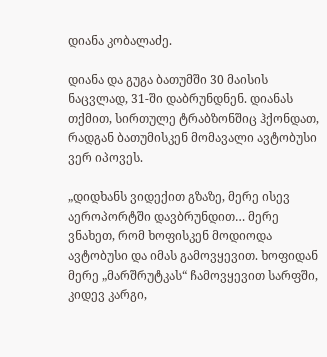დიანა კობალაძე.

დიანა და გუგა ბათუმში 30 მაისის ნაცვლად, 31-ში დაბრუნდნენ. დიანას თქმით, სირთულე ტრაბზონშიც ჰქონდათ, რადგან ბათუმისკენ მომავალი ავტობუსი ვერ იპოვეს.

„დიდხანს ვიდექით გზაზე, მერე ისევ აეროპორტში დავბრუნდით… მერე ვნახეთ, რომ ხოფისკენ მოდიოდა ავტობუსი და იმას გამოვყევით. ხოფიდან მერე „მარშრუტკას“ ჩამოვყევით სარფში, კიდევ კარგი,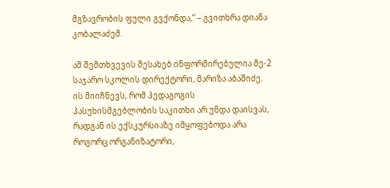მგზავრობის ფული გვქონდა,“ – გვითხრა დიანა კობალაძემ.

ამ შემთხვევის შესახებ ინფორმირებულია მე-2 საჯარო სკოლის დირექტორი, მარიზა აბაშიძე. ის მიიჩნევს, რომ პედაგოგის პასუხისმგებლობის საკითხი არ უნდა დაისვას, რადგან ის ექსკურსიაზე იმყოფებოდა არა როგორც ორგანიზატორი,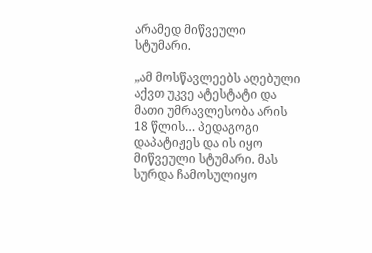არამედ მიწვეული სტუმარი.

„ამ მოსწავლეებს აღებული აქვთ უკვე ატესტატი და მათი უმრავლესობა არის 18 წლის… პედაგოგი დაპატიჟეს და ის იყო მიწვეული სტუმარი. მას სურდა ჩამოსულიყო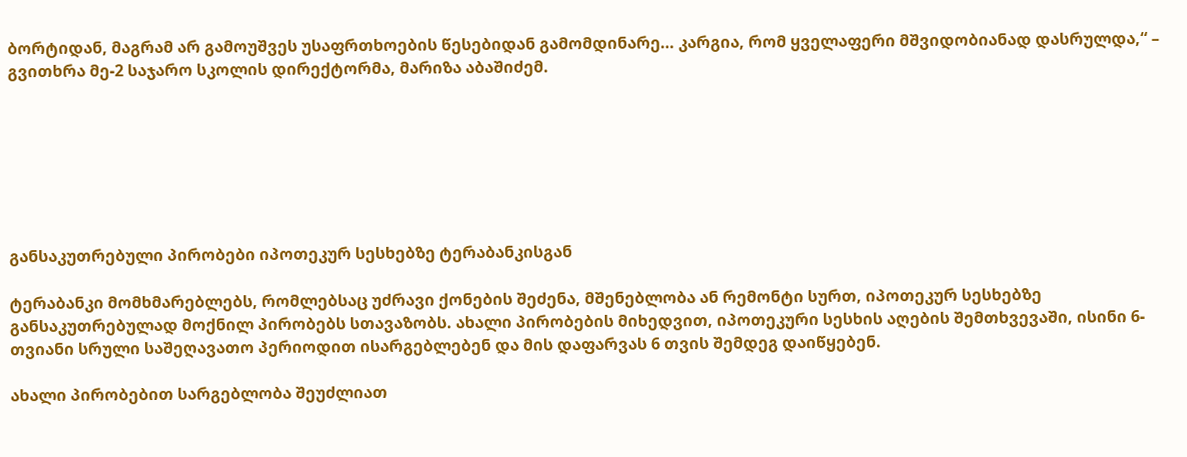ბორტიდან, მაგრამ არ გამოუშვეს უსაფრთხოების წესებიდან გამომდინარე… კარგია, რომ ყველაფერი მშვიდობიანად დასრულდა,“ – გვითხრა მე-2 საჯარო სკოლის დირექტორმა, მარიზა აბაშიძემ.







განსაკუთრებული პირობები იპოთეკურ სესხებზე ტერაბანკისგან

ტერაბანკი მომხმარებლებს, რომლებსაც უძრავი ქონების შეძენა, მშენებლობა ან რემონტი სურთ, იპოთეკურ სესხებზე განსაკუთრებულად მოქნილ პირობებს სთავაზობს. ახალი პირობების მიხედვით, იპოთეკური სესხის აღების შემთხვევაში, ისინი 6-თვიანი სრული საშეღავათო პერიოდით ისარგებლებენ და მის დაფარვას 6 თვის შემდეგ დაიწყებენ.

ახალი პირობებით სარგებლობა შეუძლიათ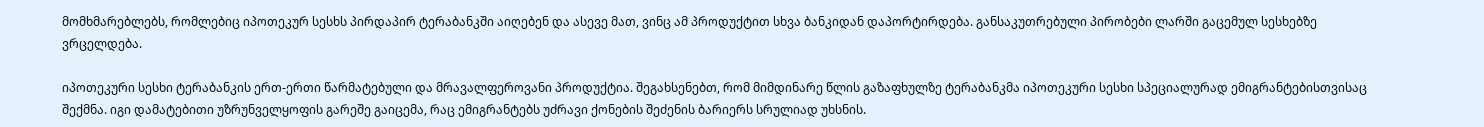მომხმარებლებს, რომლებიც იპოთეკურ სესხს პირდაპირ ტერაბანკში აიღებენ და ასევე მათ, ვინც ამ პროდუქტით სხვა ბანკიდან დაპორტირდება. განსაკუთრებული პირობები ლარში გაცემულ სესხებზე ვრცელდება.

იპოთეკური სესხი ტერაბანკის ერთ-ერთი წარმატებული და მრავალფეროვანი პროდუქტია. შეგახსენებთ, რომ მიმდინარე წლის გაზაფხულზე ტერაბანკმა იპოთეკური სესხი სპეციალურად ემიგრანტებისთვისაც შექმნა. იგი დამატებითი უზრუნველყოფის გარეშე გაიცემა, რაც ემიგრანტებს უძრავი ქონების შეძენის ბარიერს სრულიად უხსნის.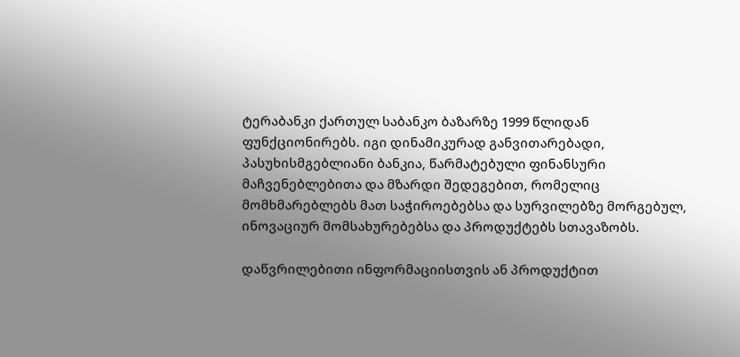ტერაბანკი ქართულ საბანკო ბაზარზე 1999 წლიდან ფუნქციონირებს. იგი დინამიკურად განვითარებადი, პასუხისმგებლიანი ბანკია, წარმატებული ფინანსური მაჩვენებლებითა და მზარდი შედეგებით, რომელიც მომხმარებლებს მათ საჭიროებებსა და სურვილებზე მორგებულ, ინოვაციურ მომსახურებებსა და პროდუქტებს სთავაზობს.

დაწვრილებითი ინფორმაციისთვის ან პროდუქტით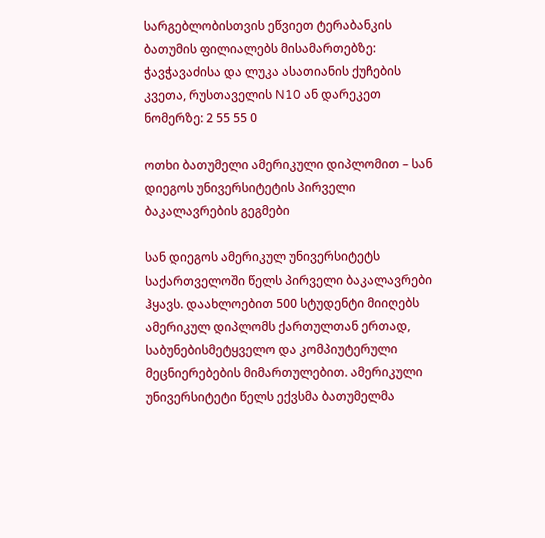სარგებლობისთვის ეწვიეთ ტერაბანკის ბათუმის ფილიალებს მისამართებზე: ჭავჭავაძისა და ლუკა ასათიანის ქუჩების კვეთა, რუსთაველის N10 ან დარეკეთ ნომერზე: 2 55 55 0

ოთხი ბათუმელი ამერიკული დიპლომით – სან დიეგოს უნივერსიტეტის პირველი ბაკალავრების გეგმები

სან დიეგოს ამერიკულ უნივერსიტეტს საქართველოში წელს პირველი ბაკალავრები ჰყავს. დაახლოებით 500 სტუდენტი მიიღებს ამერიკულ დიპლომს ქართულთან ერთად, საბუნებისმეტყველო და კომპიუტერული მეცნიერებების მიმართულებით. ამერიკული უნივერსიტეტი წელს ექვსმა ბათუმელმა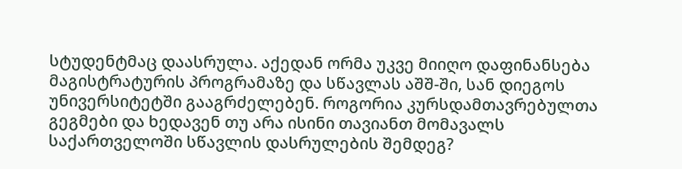სტუდენტმაც დაასრულა. აქედან ორმა უკვე მიიღო დაფინანსება მაგისტრატურის პროგრამაზე და სწავლას აშშ-ში, სან დიეგოს უნივერსიტეტში გააგრძელებენ. როგორია კურსდამთავრებულთა გეგმები და ხედავენ თუ არა ისინი თავიანთ მომავალს საქართველოში სწავლის დასრულების შემდეგ?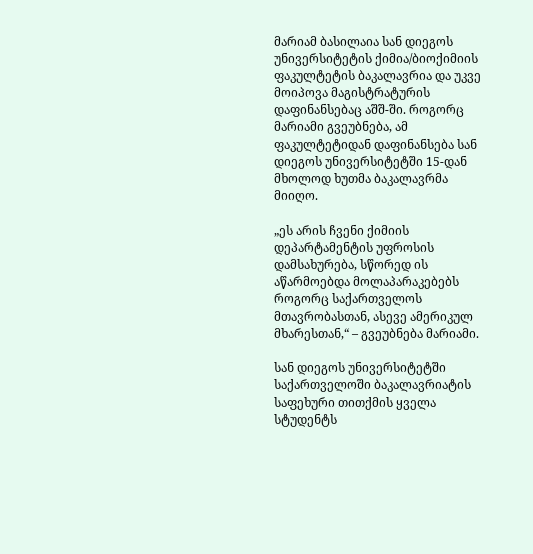მარიამ ბასილაია სან დიეგოს უნივერსიტეტის ქიმია/ბიოქიმიის ფაკულტეტის ბაკალავრია და უკვე მოიპოვა მაგისტრატურის დაფინანსებაც აშშ-ში. როგორც მარიამი გვეუბნება, ამ ფაკულტეტიდან დაფინანსება სან დიეგოს უნივერსიტეტში 15-დან მხოლოდ ხუთმა ბაკალავრმა მიიღო.

„ეს არის ჩვენი ქიმიის დეპარტამენტის უფროსის დამსახურება, სწორედ ის აწარმოებდა მოლაპარაკებებს როგორც საქართველოს მთავრობასთან, ასევე ამერიკულ მხარესთან,“ – გვეუბნება მარიამი.

სან დიეგოს უნივერსიტეტში საქართველოში ბაკალავრიატის საფეხური თითქმის ყველა სტუდენტს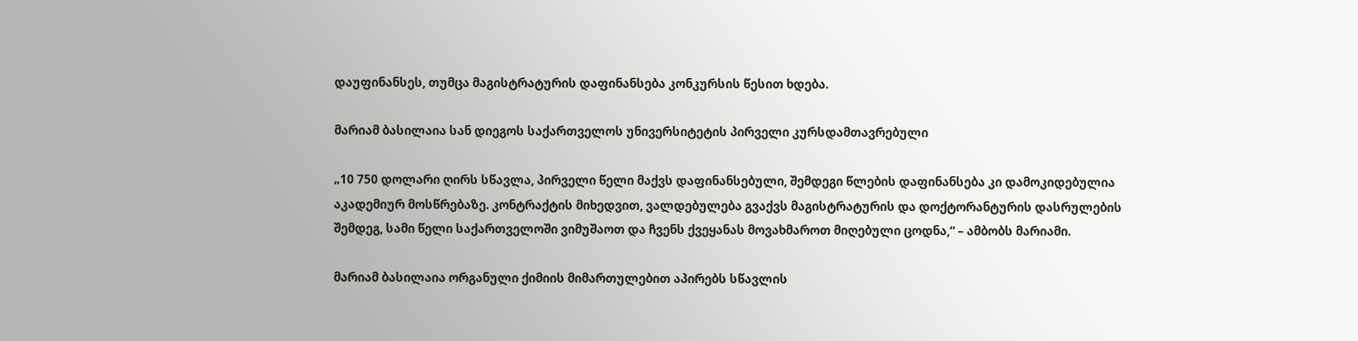დაუფინანსეს, თუმცა მაგისტრატურის დაფინანსება კონკურსის წესით ხდება.

მარიამ ბასილაია სან დიეგოს საქართველოს უნივერსიტეტის პირველი კურსდამთავრებული

„10 750 დოლარი ღირს სწავლა, პირველი წელი მაქვს დაფინანსებული, შემდეგი წლების დაფინანსება კი დამოკიდებულია აკადემიურ მოსწრებაზე. კონტრაქტის მიხედვით, ვალდებულება გვაქვს მაგისტრატურის და დოქტორანტურის დასრულების შემდეგ, სამი წელი საქართველოში ვიმუშაოთ და ჩვენს ქვეყანას მოვახმაროთ მიღებული ცოდნა,“ – ამბობს მარიამი.

მარიამ ბასილაია ორგანული ქიმიის მიმართულებით აპირებს სწავლის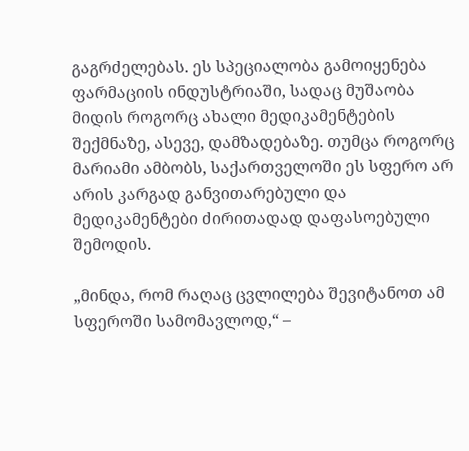გაგრძელებას. ეს სპეციალობა გამოიყენება ფარმაციის ინდუსტრიაში, სადაც მუშაობა მიდის როგორც ახალი მედიკამენტების შექმნაზე, ასევე, დამზადებაზე. თუმცა როგორც მარიამი ამბობს, საქართველოში ეს სფერო არ არის კარგად განვითარებული და მედიკამენტები ძირითადად დაფასოებული შემოდის.

„მინდა, რომ რაღაც ცვლილება შევიტანოთ ამ სფეროში სამომავლოდ,“ –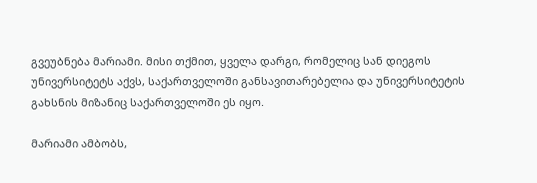გვეუბნება მარიამი. მისი თქმით, ყველა დარგი, რომელიც სან დიეგოს უნივერსიტეტს აქვს, საქართველოში განსავითარებელია და უნივერსიტეტის გახსნის მიზანიც საქართველოში ეს იყო.

მარიამი ამბობს,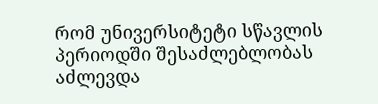რომ უნივერსიტეტი სწავლის პერიოდში შესაძლებლობას აძლევდა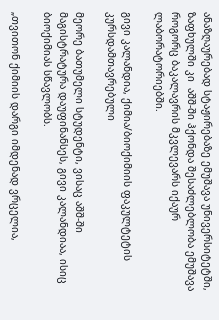ანაზღაურებად სტაჟირებაზე ემუშავა უნივერსიტეტში, ზაფხულში კი  აშშ-ში ჰქონდა შესაძლებლობა ემუშავა როგორც ბაკალავრის მკვლევარს იქაურ ლაბორატორიებში.

გივი კალანდია, ქიმია/ბიოქიმიის ფაკულტეტის კურსდამთავრებული

მეორე ბათუმელი სტუდენტი, ვისაც აშშ-ში მაგისტრატურა დაუფინანსეს, გივი კალანდიაა, ისიც ბიოქიმიას სწავლობს.

„თვითონ ქიმიის დარგი იმდენად ვრცელია,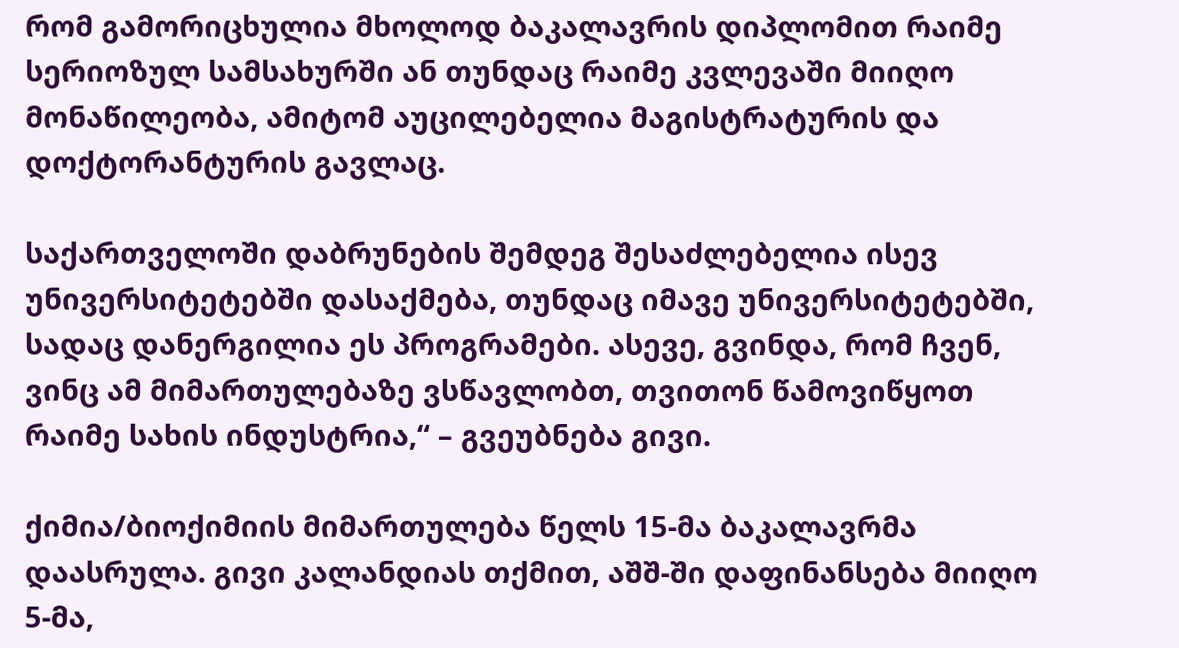რომ გამორიცხულია მხოლოდ ბაკალავრის დიპლომით რაიმე სერიოზულ სამსახურში ან თუნდაც რაიმე კვლევაში მიიღო მონაწილეობა, ამიტომ აუცილებელია მაგისტრატურის და დოქტორანტურის გავლაც.

საქართველოში დაბრუნების შემდეგ შესაძლებელია ისევ უნივერსიტეტებში დასაქმება, თუნდაც იმავე უნივერსიტეტებში, სადაც დანერგილია ეს პროგრამები. ასევე, გვინდა, რომ ჩვენ, ვინც ამ მიმართულებაზე ვსწავლობთ, თვითონ წამოვიწყოთ რაიმე სახის ინდუსტრია,“ – გვეუბნება გივი.

ქიმია/ბიოქიმიის მიმართულება წელს 15-მა ბაკალავრმა დაასრულა. გივი კალანდიას თქმით, აშშ-ში დაფინანსება მიიღო 5-მა,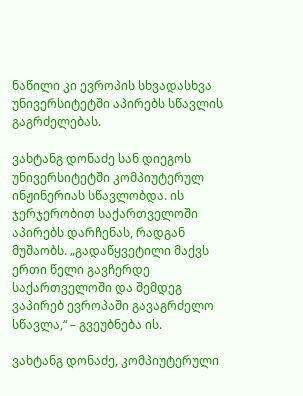ნაწილი კი ევროპის სხვადასხვა უნივერსიტეტში აპირებს სწავლის გაგრძელებას.

ვახტანგ დონაძე სან დიეგოს უნივერსიტეტში კომპიუტერულ ინჟინერიას სწავლობდა. ის ჯერჯერობით საქართველოში აპირებს დარჩენას, რადგან მუშაობს. „გადაწყვეტილი მაქვს ერთი წელი გავჩერდე საქართველოში და შემდეგ ვაპირებ ევროპაში გავაგრძელო სწავლა,“ – გვეუბნება ის.

ვახტანგ დონაძე, კომპიუტერული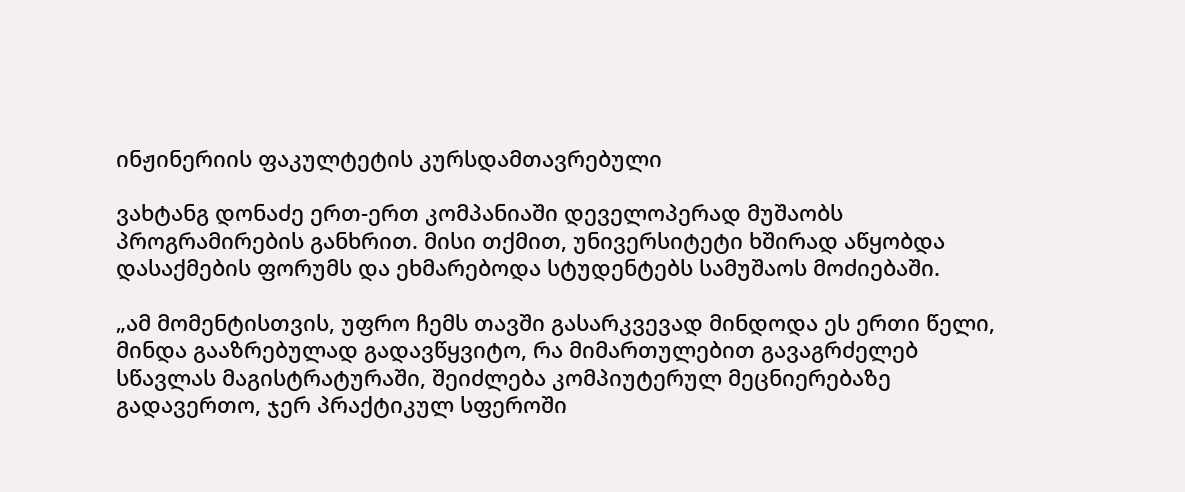ინჟინერიის ფაკულტეტის კურსდამთავრებული

ვახტანგ დონაძე ერთ-ერთ კომპანიაში დეველოპერად მუშაობს პროგრამირების განხრით. მისი თქმით, უნივერსიტეტი ხშირად აწყობდა დასაქმების ფორუმს და ეხმარებოდა სტუდენტებს სამუშაოს მოძიებაში.

„ამ მომენტისთვის, უფრო ჩემს თავში გასარკვევად მინდოდა ეს ერთი წელი, მინდა გააზრებულად გადავწყვიტო, რა მიმართულებით გავაგრძელებ სწავლას მაგისტრატურაში, შეიძლება კომპიუტერულ მეცნიერებაზე გადავერთო, ჯერ პრაქტიკულ სფეროში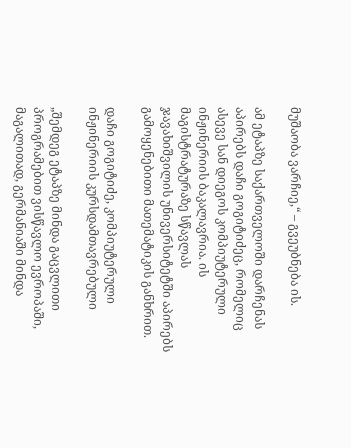მუშაობა ვარჩიე,“ – გვეუბნება ის.

ამ ეტაპზე საქართველოში დარჩენას აპირებს დაჩი გოგიტიძეც, რომელიც ასევე სან დიეგოს კომპიუტერული ინჟინერიის ბაკალავრია. ის მაგისტრატურაზე სწავლას ჯავახიშვილის უნივერსიტეტში აპირებს გამოყენებითი მათემატიკის განხრით.

დაჩი გოგიტიძე, კომპიუტერული ინჟინერიის კურსდამთავრებული

„შემდეგ ეტაპზე მინდა გაცვლითი პროგრამებით ვისწავლო ევროპაში, მაგალითად, გერმანიაში მინდა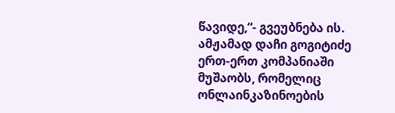წავიდე,“- გვეუბნება ის. ამჟამად დაჩი გოგიტიძე ერთ-ერთ კომპანიაში მუშაობს, რომელიც ონლაინკაზინოების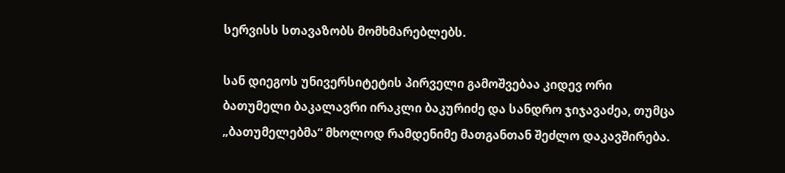სერვისს სთავაზობს მომხმარებლებს.

სან დიეგოს უნივერსიტეტის პირველი გამოშვებაა კიდევ ორი ბათუმელი ბაკალავრი ირაკლი ბაკურიძე და სანდრო ჯიჯავაძეა, თუმცა „ბათუმელებმა“ მხოლოდ რამდენიმე მათგანთან შეძლო დაკავშირება.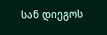სან დიეგოს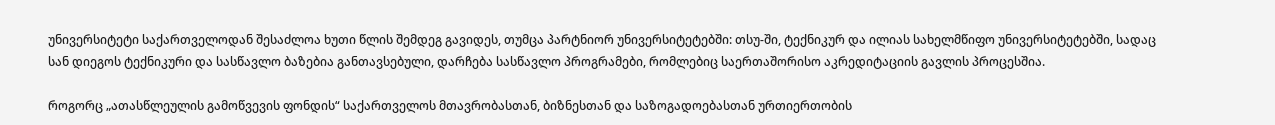უნივერსიტეტი საქართველოდან შესაძლოა ხუთი წლის შემდეგ გავიდეს, თუმცა პარტნიორ უნივერსიტეტებში: თსუ-ში, ტექნიკურ და ილიას სახელმწიფო უნივერსიტეტებში, სადაც სან დიეგოს ტექნიკური და სასწავლო ბაზებია განთავსებული, დარჩება სასწავლო პროგრამები, რომლებიც საერთაშორისო აკრედიტაციის გავლის პროცესშია.

როგორც „ათასწლეულის გამოწვევის ფონდის“ საქართველოს მთავრობასთან, ბიზნესთან და საზოგადოებასთან ურთიერთობის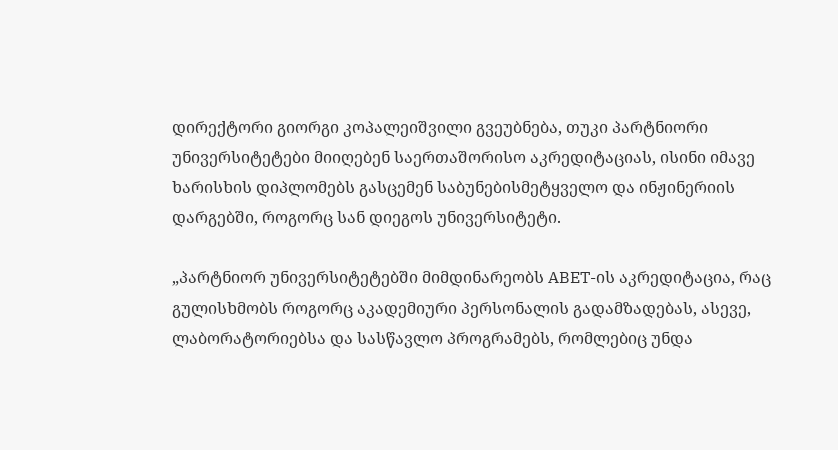დირექტორი გიორგი კოპალეიშვილი გვეუბნება, თუკი პარტნიორი უნივერსიტეტები მიიღებენ საერთაშორისო აკრედიტაციას, ისინი იმავე ხარისხის დიპლომებს გასცემენ საბუნებისმეტყველო და ინჟინერიის დარგებში, როგორც სან დიეგოს უნივერსიტეტი.

„პარტნიორ უნივერსიტეტებში მიმდინარეობს ABET-ის აკრედიტაცია, რაც გულისხმობს როგორც აკადემიური პერსონალის გადამზადებას, ასევე, ლაბორატორიებსა და სასწავლო პროგრამებს, რომლებიც უნდა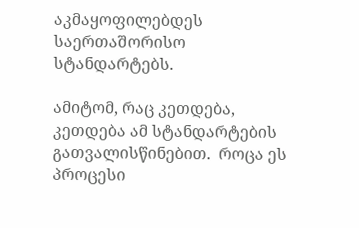აკმაყოფილებდეს საერთაშორისო სტანდარტებს.

ამიტომ, რაც კეთდება, კეთდება ამ სტანდარტების გათვალისწინებით.  როცა ეს პროცესი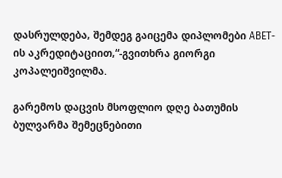დასრულდება, შემდეგ გაიცემა დიპლომები ABET-ის აკრედიტაციით,“-გვითხრა გიორგი კოპალეიშვილმა.

გარემოს დაცვის მსოფლიო დღე ბათუმის ბულვარმა შემეცნებითი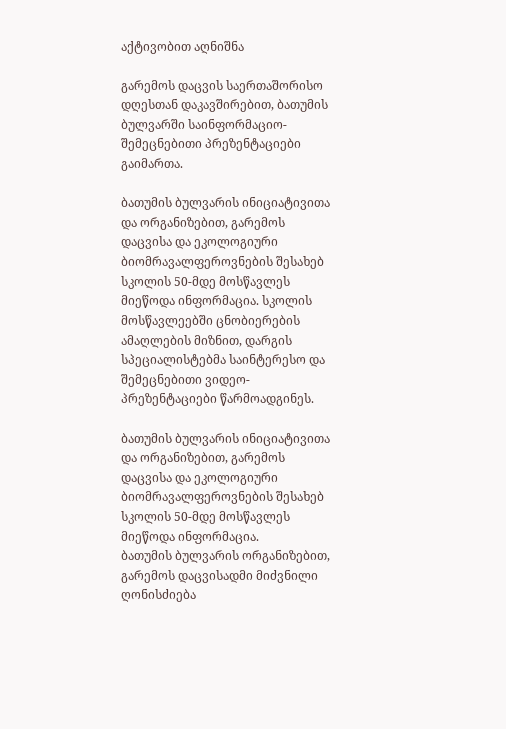აქტივობით აღნიშნა

გარემოს დაცვის საერთაშორისო დღესთან დაკავშირებით, ბათუმის ბულვარში საინფორმაციო-შემეცნებითი პრეზენტაციები გაიმართა.

ბათუმის ბულვარის ინიციატივითა და ორგანიზებით, გარემოს დაცვისა და ეკოლოგიური ბიომრავალფეროვნების შესახებ სკოლის 50-მდე მოსწავლეს მიეწოდა ინფორმაცია. სკოლის მოსწავლეებში ცნობიერების ამაღლების მიზნით, დარგის სპეციალისტებმა საინტერესო და შემეცნებითი ვიდეო-პრეზენტაციები წარმოადგინეს.

ბათუმის ბულვარის ინიციატივითა და ორგანიზებით, გარემოს დაცვისა და ეკოლოგიური ბიომრავალფეროვნების შესახებ სკოლის 50-მდე მოსწავლეს მიეწოდა ინფორმაცია.
ბათუმის ბულვარის ორგანიზებით, გარემოს დაცვისადმი მიძვნილი ღონისძიება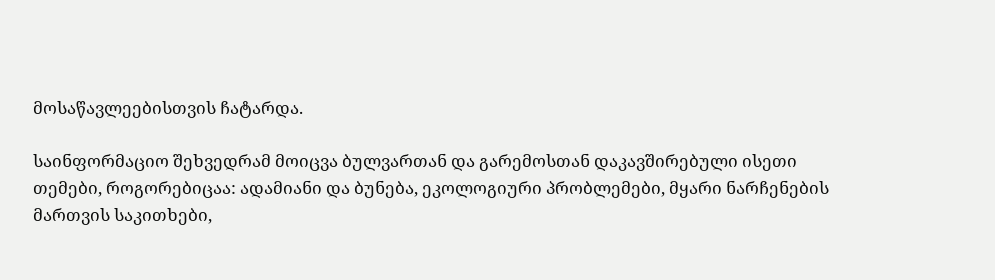მოსაწავლეებისთვის ჩატარდა.

საინფორმაციო შეხვედრამ მოიცვა ბულვართან და გარემოსთან დაკავშირებული ისეთი თემები, როგორებიცაა: ადამიანი და ბუნება, ეკოლოგიური პრობლემები, მყარი ნარჩენების მართვის საკითხები,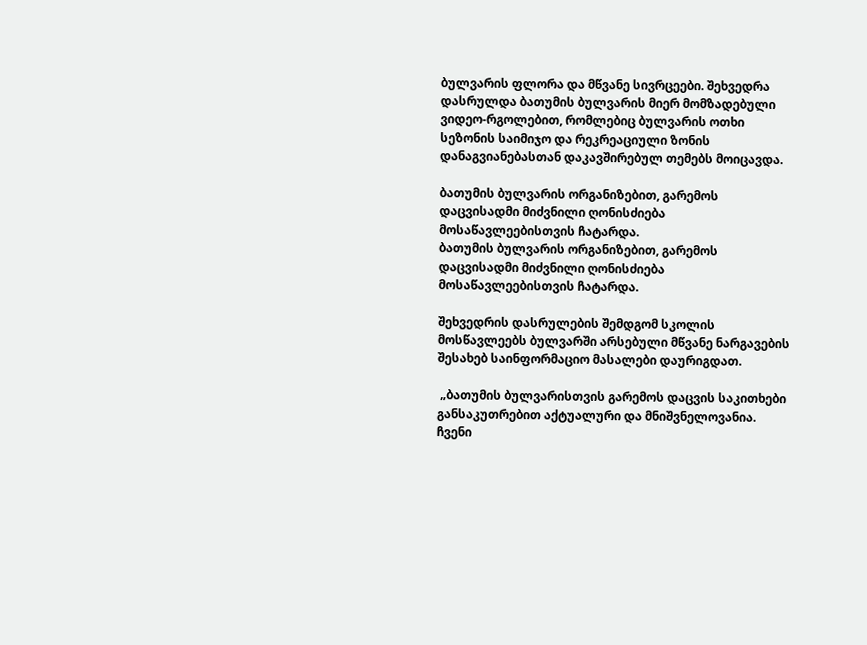ბულვარის ფლორა და მწვანე სივრცეები. შეხვედრა დასრულდა ბათუმის ბულვარის მიერ მომზადებული ვიდეო-რგოლებით, რომლებიც ბულვარის ოთხი სეზონის საიმიჯო და რეკრეაციული ზონის დანაგვიანებასთან დაკავშირებულ თემებს მოიცავდა.

ბათუმის ბულვარის ორგანიზებით, გარემოს დაცვისადმი მიძვნილი ღონისძიება მოსაწავლეებისთვის ჩატარდა.
ბათუმის ბულვარის ორგანიზებით, გარემოს დაცვისადმი მიძვნილი ღონისძიება მოსაწავლეებისთვის ჩატარდა.

შეხვედრის დასრულების შემდგომ სკოლის მოსწავლეებს ბულვარში არსებული მწვანე ნარგავების შესახებ საინფორმაციო მასალები დაურიგდათ.

 „ბათუმის ბულვარისთვის გარემოს დაცვის საკითხები განსაკუთრებით აქტუალური და მნიშვნელოვანია. ჩვენი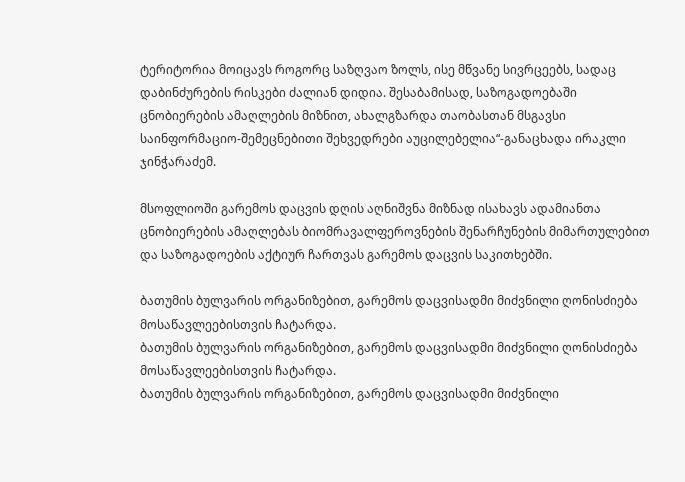ტერიტორია მოიცავს როგორც საზღვაო ზოლს, ისე მწვანე სივრცეებს, სადაც დაბინძურების რისკები ძალიან დიდია. შესაბამისად, საზოგადოებაში ცნობიერების ამაღლების მიზნით, ახალგზარდა თაობასთან მსგავსი საინფორმაციო-შემეცნებითი შეხვედრები აუცილებელია“-განაცხადა ირაკლი ჯინჭარაძემ.

მსოფლიოში გარემოს დაცვის დღის აღნიშვნა მიზნად ისახავს ადამიანთა ცნობიერების ამაღლებას ბიომრავალფეროვნების შენარჩუნების მიმართულებით და საზოგადოების აქტიურ ჩართვას გარემოს დაცვის საკითხებში.

ბათუმის ბულვარის ორგანიზებით, გარემოს დაცვისადმი მიძვნილი ღონისძიება მოსაწავლეებისთვის ჩატარდა.
ბათუმის ბულვარის ორგანიზებით, გარემოს დაცვისადმი მიძვნილი ღონისძიება მოსაწავლეებისთვის ჩატარდა.
ბათუმის ბულვარის ორგანიზებით, გარემოს დაცვისადმი მიძვნილი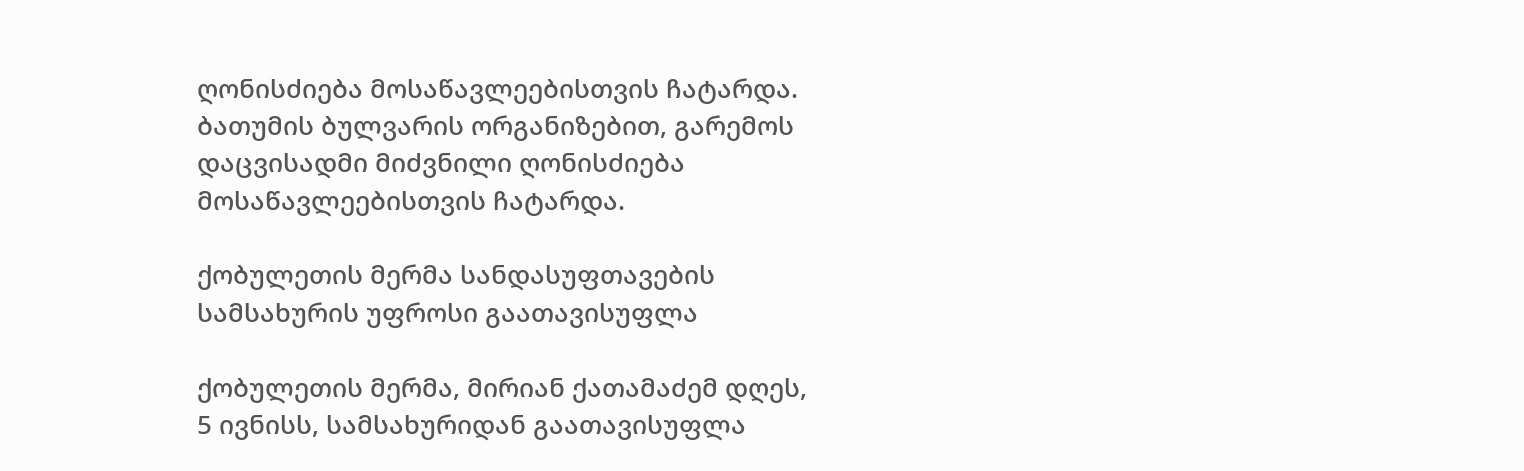ღონისძიება მოსაწავლეებისთვის ჩატარდა.
ბათუმის ბულვარის ორგანიზებით, გარემოს დაცვისადმი მიძვნილი ღონისძიება მოსაწავლეებისთვის ჩატარდა.

ქობულეთის მერმა სანდასუფთავების სამსახურის უფროსი გაათავისუფლა

ქობულეთის მერმა, მირიან ქათამაძემ დღეს, 5 ივნისს, სამსახურიდან გაათავისუფლა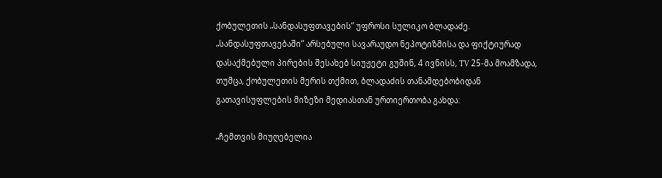ქობულეთის „სანდასუფთავების“ უფროსი სულიკო ბლადაძე. „სანდასუფთავებაში“ არსებული სავარაუდო ნეპოტიზმისა და ფიქტიურად დასაქმებული პირების შესახებ სიუჟეტი გუშინ, 4 ივნისს, TV 25-მა მოამზადა, თუმცა, ქობულეთის მერის თქმით, ბლადაძის თანამდებობიდან გათავისუფლების მიზეზი მედიასთან ურთიერთობა გახდა:

„ჩემთვის მიუღებელია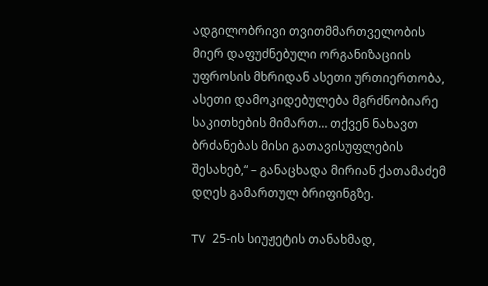ადგილობრივი თვითმმართველობის მიერ დაფუძნებული ორგანიზაციის უფროსის მხრიდან ასეთი ურთიერთობა, ასეთი დამოკიდებულება მგრძნობიარე საკითხების მიმართ… თქვენ ნახავთ ბრძანებას მისი გათავისუფლების შესახებ,“ – განაცხადა მირიან ქათამაძემ დღეს გამართულ ბრიფინგზე.

TV 25-ის სიუჟეტის თანახმად,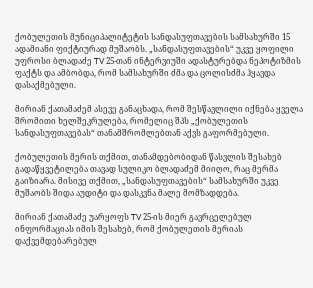ქობულეთის მუნიციპალიტეტის სანდასუფთავების სამსახურში 15 ადამიანი ფიქტიურად მუშაობს. „სანდასუფთავების“ უკვე ყოფილი უფროსი ბლადაძე TV 25-თან ინტერვიუში ადასტურებდა ნეპოტიზმის ფაქტს და ამბობდა, რომ სამსახურში ძმა და ცოლისძმა ჰყავდა დასაქმებული.

მირიან ქათამაძემ ასევე განაცხადა, რომ შესწავლილი იქნება ყველა შრომითი ხელშეკრულება, რომელიც შპს „ქობულეთის სანდასუფთავებას“ თანამშრომლებთან აქვს გაფორმებული.

ქობულეთის მერის თქმით, თანამდებობიდან წასვლის შესახებ გადაწყვეტილება თავად სულიკო ბლადაძემ მიიღო, რაც მერმა გაიზიარა. მისივე თქმით, „სანდასუფთავების“ სამსახურში უკვე მუშაობს შიდა აუდიტი და დასკვნა მალე მომზადდება.

მირიან ქათამაძე უარყოფს TV 25-ის მიერ გავრცელებულ ინფორმაციას იმის შესახებ, რომ ქობულეთის მერიას დაქვემდებარებულ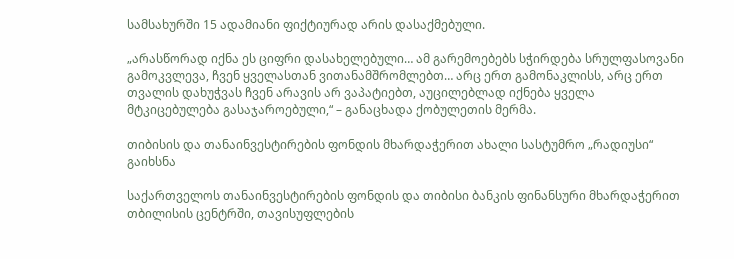სამსახურში 15 ადამიანი ფიქტიურად არის დასაქმებული.

„არასწორად იქნა ეს ციფრი დასახელებული… ამ გარემოებებს სჭირდება სრულფასოვანი გამოკვლევა, ჩვენ ყველასთან ვითანამშრომლებთ… არც ერთ გამონაკლისს, არც ერთ თვალის დახუჭვას ჩვენ არავის არ ვაპატიებთ, აუცილებლად იქნება ყველა მტკიცებულება გასაჯაროებული,“ – განაცხადა ქობულეთის მერმა.

თიბისის და თანაინვესტირების ფონდის მხარდაჭერით ახალი სასტუმრო „რადიუსი“ გაიხსნა

საქართველოს თანაინვესტირების ფონდის და თიბისი ბანკის ფინანსური მხარდაჭერით თბილისის ცენტრში, თავისუფლების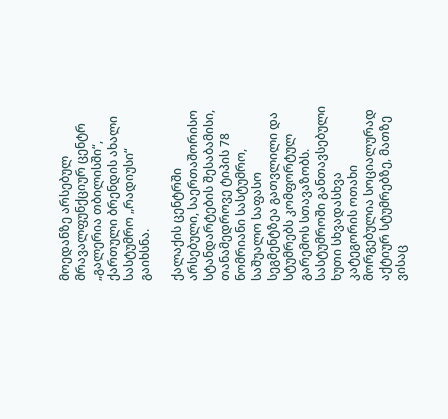მოედანზე არსებულ მრავალფუნქციურ ცენტრ „გალერია თბილისში“, ქართული ბრენდის ახალი სასტუმრო „რადიუსი“ გაიხსნა.

ქალაქის ცენტრში არსებული, საერთაშორისო სტანდარტების შესაბამისი, თანამედროვე ტიპის 78 ნომრიანი სასტუმრო, საშუალო საფასო სეგმენტზეა გათვლილი და სტუმრებს კომფორტულ გარემოს სთავაზობს. სასტუმროში განთავსებული ხუთი სხვადასხვა კატეგორის ოთახი მორგებულია სოციალურად აქტიურ სტუმრებზე, მათზე ვისაც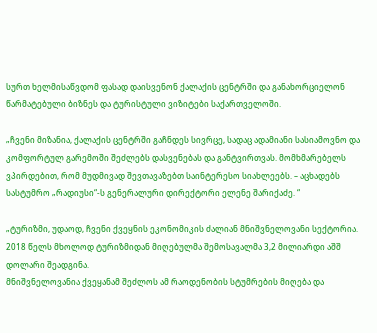სურთ ხელმისაწვდომ ფასად დაისვენონ ქალაქის ცენტრში და განახორციელონ წარმატებული ბიზნეს და ტურისტული ვიზიტები საქართველოში.

„ჩვენი მიზანია, ქალაქის ცენტრში გაჩნდეს სივრცე, სადაც ადამიანი სასიამოვნო და კომფორტულ გარემოში შეძლებს დასვენებას და განტვირთვას. მომხმარებელს ვპირდებით, რომ მუდმივად შევთავაზებთ საინტერესო სიახლეებს. – აცხადებს სასტუმრო „რადიუსი“-ს გენერალური დირექტორი ელენე შარიქაძე. “

„ტურიზმი, უდაოდ, ჩვენი ქვეყნის ეკონომიკის ძალიან მნიშვნელოვანი სექტორია. 2018 წელს მხოლოდ ტურიზმიდან მიღებულმა შემოსავალმა 3,2 მილიარდი აშშ დოლარი შეადგინა.
მნიშვნელოვანია ქვეყანამ შეძლოს ამ რაოდენობის სტუმრების მიღება და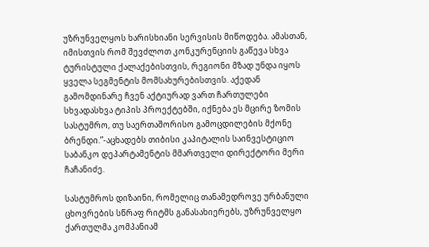უზრუნველყოს ხარისხიანი სერვისის მიწოდება. ამასთან, იმისთვის რომ შევძლოთ კონკურენციის გაწევა სხვა ტურისტული ქალაქებისთვის, რეგიონი მზად უნდა იყოს ყველა სეგმენტის მომსახურებისთვის. აქედან გამომდინარე ჩვენ აქტიურად ვართ ჩართულები სხვადასხვა ტიპის პროექტებში, იქნება ეს მცირე ზომის სასტუმრო, თუ საერთაშორისო გამოცდილების მქონე ბრენდი.”-აცხადებს თიბისი კაპიტალის საინვესტიციო საბანკო დეპარტამენტის მმართველი დირექტორი მერი ჩაჩანიძე.

სასტუმროს დიზაინი, რომელიც თანამედროვე ურბანული ცხოვრების სწრაფ რიტმს განასახიერებს, უზრუნველყო ქართულმა კომპანიამ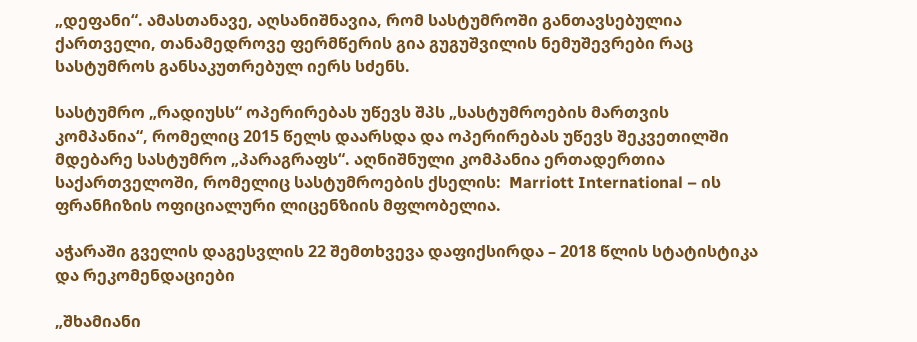„დეფანი“. ამასთანავე, აღსანიშნავია, რომ სასტუმროში განთავსებულია ქართველი, თანამედროვე ფერმწერის გია გუგუშვილის ნემუშევრები რაც სასტუმროს განსაკუთრებულ იერს სძენს.

სასტუმრო „რადიუსს“ ოპერირებას უწევს შპს „სასტუმროების მართვის კომპანია“, რომელიც 2015 წელს დაარსდა და ოპერირებას უწევს შეკვეთილში მდებარე სასტუმრო „პარაგრაფს“. აღნიშნული კომპანია ერთადერთია საქართველოში, რომელიც სასტუმროების ქსელის:  Marriott International – ის ფრანჩიზის ოფიციალური ლიცენზიის მფლობელია.

აჭარაში გველის დაგესვლის 22 შემთხვევა დაფიქსირდა – 2018 წლის სტატისტიკა და რეკომენდაციები

„შხამიანი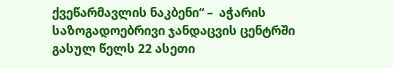ქვეწარმავლის ნაკბენი“ –  აჭარის საზოგადოებრივი ჯანდაცვის ცენტრში გასულ წელს 22 ასეთი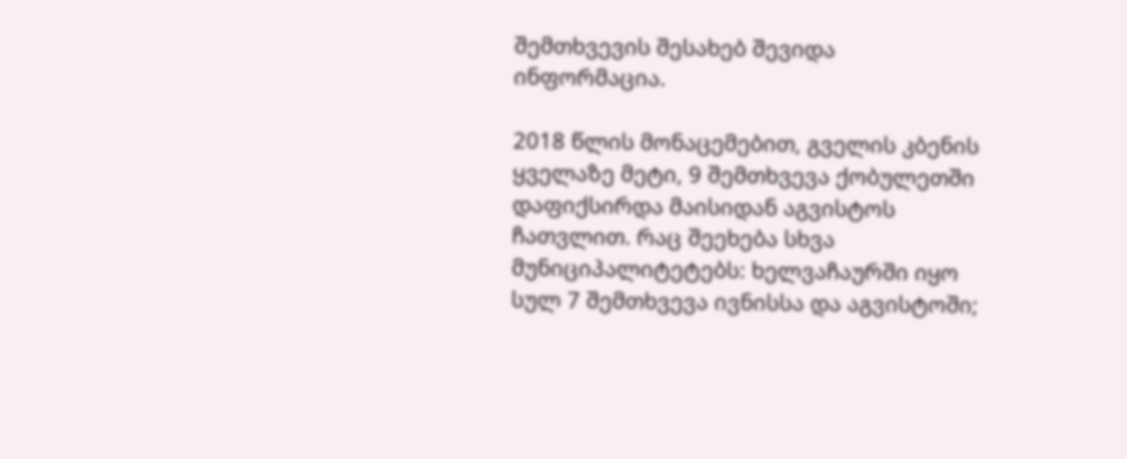შემთხვევის შესახებ შევიდა ინფორმაცია.

2018 წლის მონაცემებით, გველის კბენის ყველაზე მეტი, 9 შემთხვევა ქობულეთში დაფიქსირდა მაისიდან აგვისტოს ჩათვლით. რაც შეეხება სხვა მუნიციპალიტეტებს: ხელვაჩაურში იყო სულ 7 შემთხვევა ივნისსა და აგვისტოში;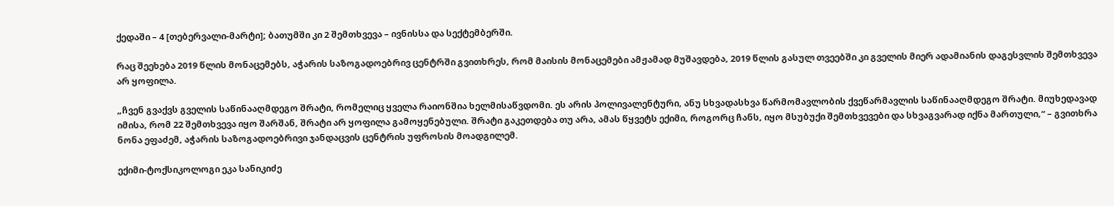ქედაში – 4 [თებერვალი-მარტი]; ბათუმში კი 2 შემთხვევა – ივნისსა და სექტემბერში.

რაც შეეხება 2019 წლის მონაცემებს, აჭარის საზოგადოებრივ ცენტრში გვითხრეს, რომ მაისის მონაცემები ამჟამად მუშავდება, 2019 წლის გასულ თვეებში კი გველის მიერ ადამიანის დაგესვლის შემთხვევა არ ყოფილა.

„ჩვენ გვაქვს გველის საწინააღმდეგო შრატი, რომელიც ყველა რაიონშია ხელმისაწვდომი. ეს არის პოლივალენტური, ანუ სხვადასხვა წარმომავლობის ქვეწარმავლის საწინააღმდეგო შრატი. მიუხედავად იმისა, რომ 22 შემთხვევა იყო შარშან, შრატი არ ყოფილა გამოყენებული. შრატი გაკეთდება თუ არა, ამას წყვეტს ექიმი, როგორც ჩანს, იყო მსუბუქი შემთხვევები და სხვაგვარად იქნა მართული,“ – გვითხრა ნონა ეფაძემ, აჭარის საზოგადოებრივი ჯანდაცვის ცენტრის უფროსის მოადგილემ.

ექიმი-ტოქსიკოლოგი ეკა სანიკიძე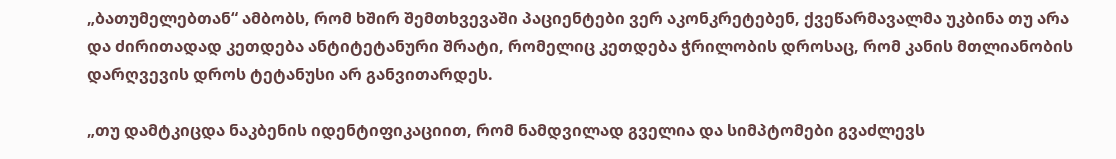„ბათუმელებთან“ ამბობს, რომ ხშირ შემთხვევაში პაციენტები ვერ აკონკრეტებენ, ქვეწარმავალმა უკბინა თუ არა და ძირითადად კეთდება ანტიტეტანური შრატი, რომელიც კეთდება ჭრილობის დროსაც, რომ კანის მთლიანობის დარღვევის დროს ტეტანუსი არ განვითარდეს.

„თუ დამტკიცდა ნაკბენის იდენტიფიკაციით, რომ ნამდვილად გველია და სიმპტომები გვაძლევს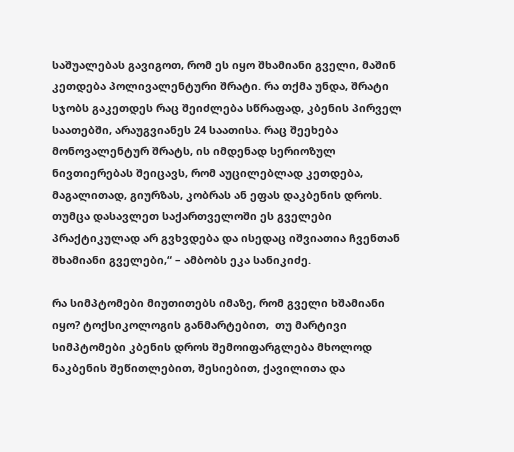საშუალებას გავიგოთ, რომ ეს იყო შხამიანი გველი, მაშინ კეთდება პოლივალენტური შრატი. რა თქმა უნდა, შრატი სჯობს გაკეთდეს რაც შეიძლება სწრაფად, კბენის პირველ საათებში, არაუგვიანეს 24 საათისა. რაც შეეხება მონოვალენტურ შრატს, ის იმდენად სერიოზულ ნივთიერებას შეიცავს, რომ აუცილებლად კეთდება, მაგალითად, გიურზას, კობრას ან ეფას დაკბენის დროს. თუმცა დასავლეთ საქართველოში ეს გველები პრაქტიკულად არ გვხვდება და ისედაც იშვიათია ჩვენთან შხამიანი გველები,“ – ამბობს ეკა სანიკიძე.

რა სიმპტომები მიუთითებს იმაზე, რომ გველი ხშამიანი იყო? ტოქსიკოლოგის განმარტებით,  თუ მარტივი სიმპტომები კბენის დროს შემოიფარგლება მხოლოდ ნაკბენის შეწითლებით, შესიებით, ქავილითა და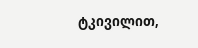ტკივილით,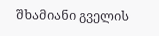შხამიანი გველის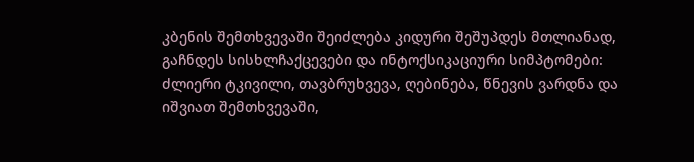კბენის შემთხვევაში შეიძლება კიდური შეშუპდეს მთლიანად, გაჩნდეს სისხლჩაქცევები და ინტოქსიკაციური სიმპტომები: ძლიერი ტკივილი, თავბრუხვევა, ღებინება, წნევის ვარდნა და იშვიათ შემთხვევაში,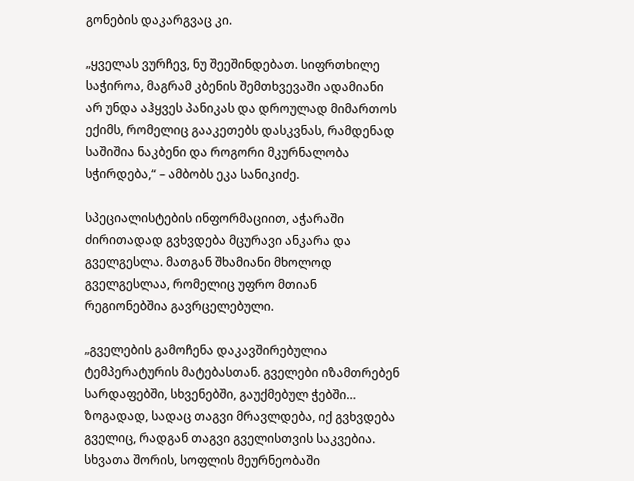გონების დაკარგვაც კი.

„ყველას ვურჩევ, ნუ შეეშინდებათ. სიფრთხილე საჭიროა, მაგრამ კბენის შემთხვევაში ადამიანი არ უნდა აჰყვეს პანიკას და დროულად მიმართოს ექიმს, რომელიც გააკეთებს დასკვნას, რამდენად საშიშია ნაკბენი და როგორი მკურნალობა სჭირდება,“ – ამბობს ეკა სანიკიძე.

სპეციალისტების ინფორმაციით, აჭარაში ძირითადად გვხვდება მცურავი ანკარა და გველგესლა. მათგან შხამიანი მხოლოდ გველგესლაა, რომელიც უფრო მთიან რეგიონებშია გავრცელებული.

„გველების გამოჩენა დაკავშირებულია ტემპერატურის მატებასთან. გველები იზამთრებენ სარდაფებში, სხვენებში, გაუქმებულ ჭებში… ზოგადად, სადაც თაგვი მრავლდება, იქ გვხვდება გველიც, რადგან თაგვი გველისთვის საკვებია. სხვათა შორის, სოფლის მეურნეობაში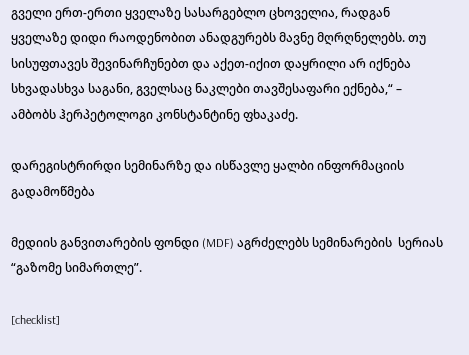გველი ერთ-ერთი ყველაზე სასარგებლო ცხოველია, რადგან ყველაზე დიდი რაოდენობით ანადგურებს მავნე მღრღნელებს. თუ სისუფთავეს შევინარჩუნებთ და აქეთ-იქით დაყრილი არ იქნება სხვადასხვა საგანი, გველსაც ნაკლები თავშესაფარი ექნება,“ – ამბობს ჰერპეტოლოგი კონსტანტინე ფხაკაძე.

დარეგისტრირდი სემინარზე და ისწავლე ყალბი ინფორმაციის გადამოწმება

მედიის განვითარების ფონდი (MDF) აგრძელებს სემინარების  სერიას “გაზომე სიმართლე”.

[checklist]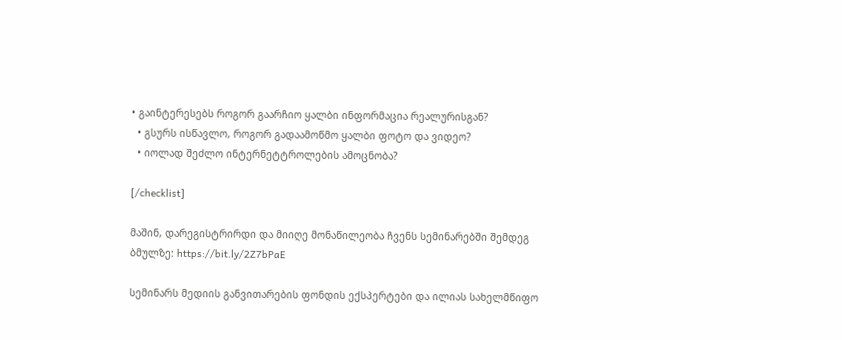• გაინტერესებს როგორ გაარჩიო ყალბი ინფორმაცია რეალურისგან?
  • გსურს ისწავლო, როგორ გადაამოწმო ყალბი ფოტო და ვიდეო?
  • იოლად შეძლო ინტერნეტტროლების ამოცნობა?

[/checklist]

მაშინ, დარეგისტრირდი და მიიღე მონაწილეობა ჩვენს სემინარებში შემდეგ ბმულზე: https://bit.ly/2Z7bPaE

სემინარს მედიის განვითარების ფონდის ექსპერტები და ილიას სახელმწიფო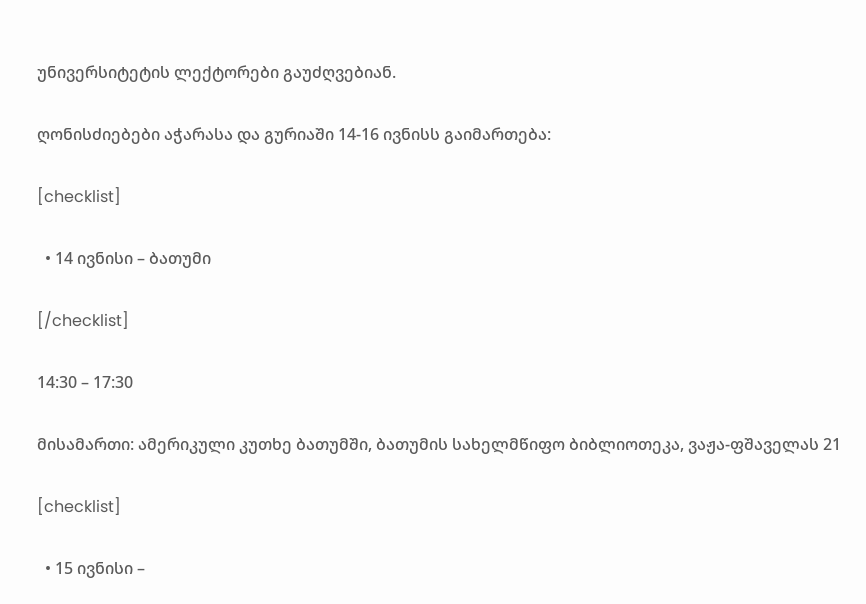უნივერსიტეტის ლექტორები გაუძღვებიან.

ღონისძიებები აჭარასა და გურიაში 14-16 ივნისს გაიმართება:

[checklist]

  • 14 ივნისი – ბათუმი

[/checklist]

14:30 – 17:30

მისამართი: ამერიკული კუთხე ბათუმში, ბათუმის სახელმწიფო ბიბლიოთეკა, ვაჟა-ფშაველას 21

[checklist]

  • 15 ივნისი –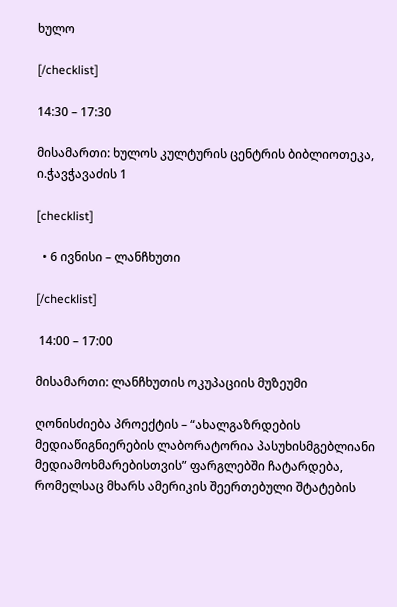ხულო

[/checklist]

14:30 – 17:30

მისამართი: ხულოს კულტურის ცენტრის ბიბლიოთეკა, ი.ჭავჭავაძის 1

[checklist]

  • 6 ივნისი – ლანჩხუთი

[/checklist]

 14:00 – 17:00

მისამართი: ლანჩხუთის ოკუპაციის მუზეუმი

ღონისძიება პროექტის – “ახალგაზრდების მედიაწიგნიერების ლაბორატორია პასუხისმგებლიანი მედიამოხმარებისთვის” ფარგლებში ჩატარდება, რომელსაც მხარს ამერიკის შეერთებული შტატების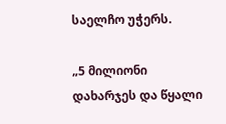საელჩო უჭერს.

„5 მილიონი დახარჯეს და წყალი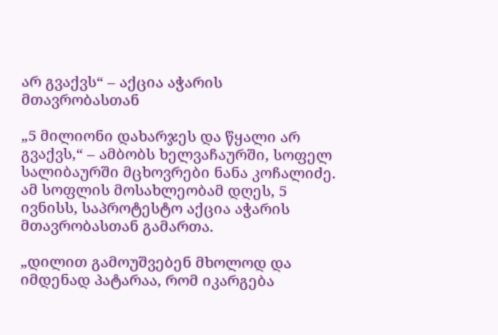არ გვაქვს“ – აქცია აჭარის მთავრობასთან

„5 მილიონი დახარჯეს და წყალი არ გვაქვს,“ – ამბობს ხელვაჩაურში, სოფელ სალიბაურში მცხოვრები ნანა კოჩალიძე. ამ სოფლის მოსახლეობამ დღეს, 5 ივნისს, საპროტესტო აქცია აჭარის მთავრობასთან გამართა.

„დილით გამოუშვებენ მხოლოდ და იმდენად პატარაა, რომ იკარგება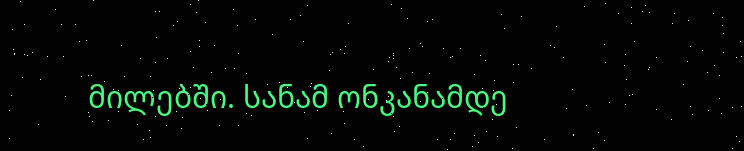მილებში. სანამ ონკანამდე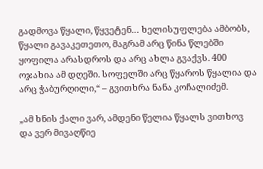გადმოვა წყალი, წყვეტენ… ხელისუფლება ამბობს, წყალი გავაკეთეთო, მაგრამ არც წინა წლებში ყოფილა არასდროს და არც ახლა გვაქვს. 400 ოჯახია ამ დღეში. სოფელში არც წყაროს წყალია და არც ჭაბურღილი,“ – გვითხრა ნანა კოჩალიძემ.

„ამ ხნის ქალი ვარ, ამდენი წელია წყალს ვითხოვ და ვერ მივაღწიე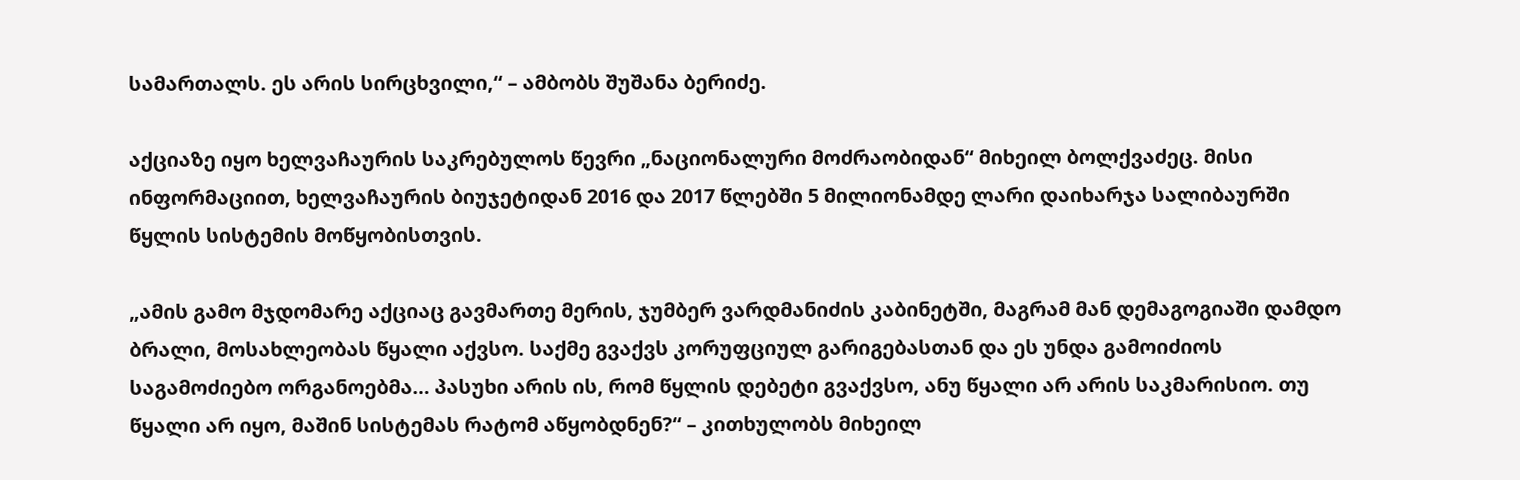სამართალს. ეს არის სირცხვილი,“ – ამბობს შუშანა ბერიძე.

აქციაზე იყო ხელვაჩაურის საკრებულოს წევრი „ნაციონალური მოძრაობიდან“ მიხეილ ბოლქვაძეც. მისი ინფორმაციით, ხელვაჩაურის ბიუჯეტიდან 2016 და 2017 წლებში 5 მილიონამდე ლარი დაიხარჯა სალიბაურში წყლის სისტემის მოწყობისთვის.

„ამის გამო მჯდომარე აქციაც გავმართე მერის, ჯუმბერ ვარდმანიძის კაბინეტში, მაგრამ მან დემაგოგიაში დამდო ბრალი, მოსახლეობას წყალი აქვსო. საქმე გვაქვს კორუფციულ გარიგებასთან და ეს უნდა გამოიძიოს საგამოძიებო ორგანოებმა… პასუხი არის ის, რომ წყლის დებეტი გვაქვსო, ანუ წყალი არ არის საკმარისიო. თუ წყალი არ იყო, მაშინ სისტემას რატომ აწყობდნენ?“ – კითხულობს მიხეილ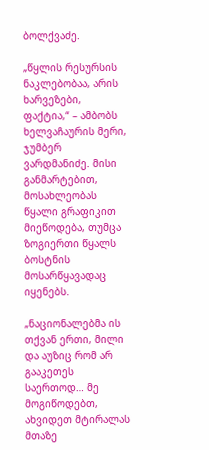ბოლქვაძე.

„წყლის რესურსის ნაკლებობაა, არის ხარვეზები, ფაქტია,“ – ამბობს ხელვაჩაურის მერი, ჯუმბერ ვარდმანიძე. მისი განმარტებით, მოსახლეობას წყალი გრაფიკით მიეწოდება, თუმცა ზოგიერთი წყალს ბოსტნის მოსარწყავადაც იყენებს.

„ნაციონალებმა ის თქვან ერთი, მილი და აუზიც რომ არ გააკეთეს საერთოდ… მე მოგიწოდებთ, ახვიდეთ მტირალას მთაზე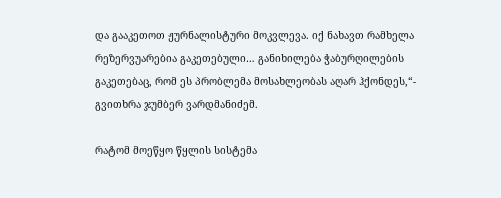და გააკეთოთ ჟურნალისტური მოკვლევა. იქ ნახავთ რამხელა რეზერვუარებია გაკეთებული… განიხილება ჭაბურღილების გაკეთებაც, რომ ეს პრობლემა მოსახლეობას აღარ ჰქონდეს,“- გვითხრა ჯუმბერ ვარდმანიძემ.

რატომ მოეწყო წყლის სისტემა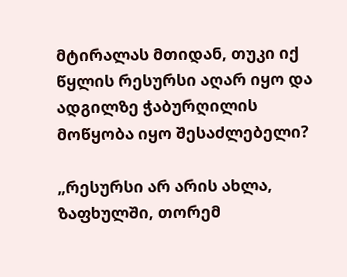მტირალას მთიდან, თუკი იქ წყლის რესურსი აღარ იყო და ადგილზე ჭაბურღილის მოწყობა იყო შესაძლებელი?

„რესურსი არ არის ახლა, ზაფხულში, თორემ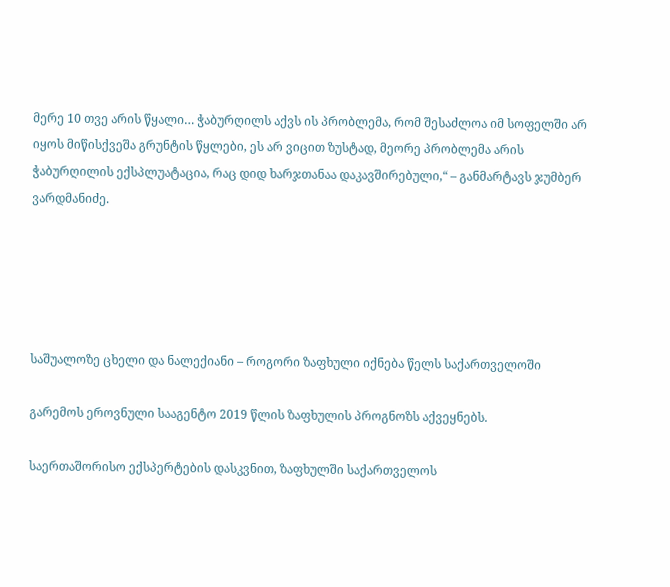მერე 10 თვე არის წყალი… ჭაბურღილს აქვს ის პრობლემა, რომ შესაძლოა იმ სოფელში არ იყოს მიწისქვეშა გრუნტის წყლები, ეს არ ვიცით ზუსტად, მეორე პრობლემა არის ჭაბურღილის ექსპლუატაცია, რაც დიდ ხარჯთანაა დაკავშირებული,“ – განმარტავს ჯუმბერ ვარდმანიძე.





საშუალოზე ცხელი და ნალექიანი – როგორი ზაფხული იქნება წელს საქართველოში

გარემოს ეროვნული სააგენტო 2019 წლის ზაფხულის პროგნოზს აქვეყნებს.

საერთაშორისო ექსპერტების დასკვნით, ზაფხულში საქართველოს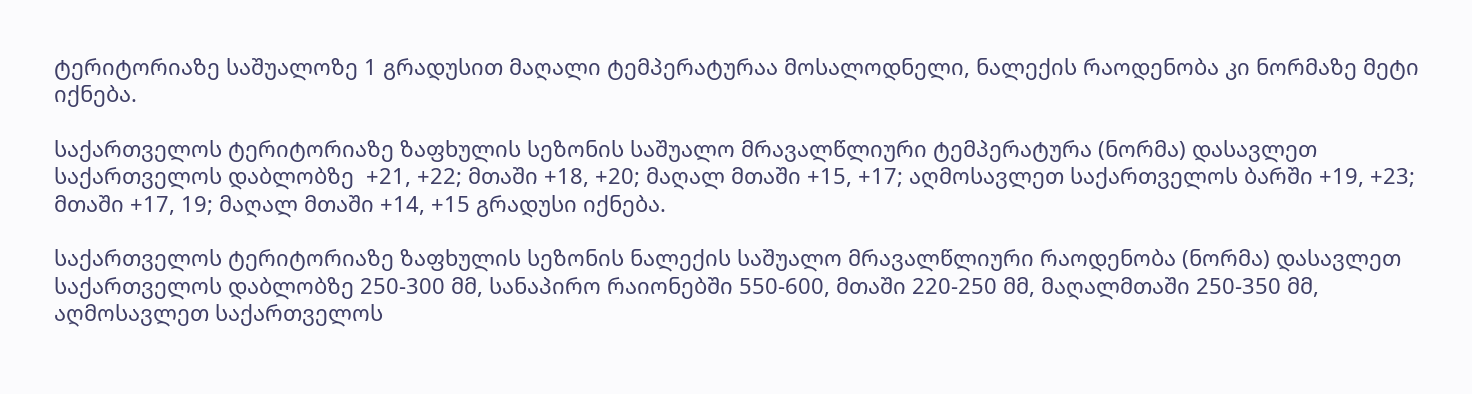ტერიტორიაზე საშუალოზე 1 გრადუსით მაღალი ტემპერატურაა მოსალოდნელი, ნალექის რაოდენობა კი ნორმაზე მეტი იქნება.

საქართველოს ტერიტორიაზე ზაფხულის სეზონის საშუალო მრავალწლიური ტემპერატურა (ნორმა) დასავლეთ საქართველოს დაბლობზე  +21, +22; მთაში +18, +20; მაღალ მთაში +15, +17; აღმოსავლეთ საქართველოს ბარში +19, +23; მთაში +17, 19; მაღალ მთაში +14, +15 გრადუსი იქნება.

საქართველოს ტერიტორიაზე ზაფხულის სეზონის ნალექის საშუალო მრავალწლიური რაოდენობა (ნორმა) დასავლეთ საქართველოს დაბლობზე 250-300 მმ, სანაპირო რაიონებში 550-600, მთაში 220-250 მმ, მაღალმთაში 250-350 მმ, აღმოსავლეთ საქართველოს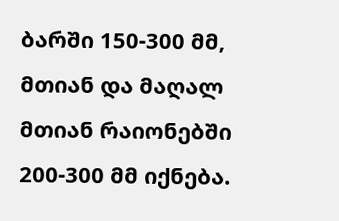ბარში 150-300 მმ, მთიან და მაღალ მთიან რაიონებში 200-300 მმ იქნება.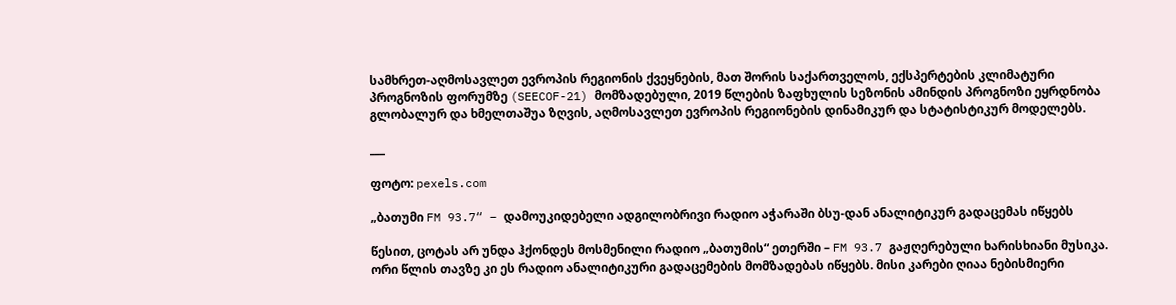სამხრეთ-აღმოსავლეთ ევროპის რეგიონის ქვეყნების, მათ შორის საქართველოს, ექსპერტების კლიმატური პროგნოზის ფორუმზე (SEECOF-21) მომზადებული, 2019 წლების ზაფხულის სეზონის ამინდის პროგნოზი ეყრდნობა გლობალურ და ხმელთაშუა ზღვის, აღმოსავლეთ ევროპის რეგიონების დინამიკურ და სტატისტიკურ მოდელებს.

___

ფოტო: pexels.com

„ბათუმი FM 93.7“ – დამოუკიდებელი ადგილობრივი რადიო აჭარაში ბსუ-დან ანალიტიკურ გადაცემას იწყებს

წესით, ცოტას არ უნდა ჰქონდეს მოსმენილი რადიო „ბათუმის“ ეთერში – FM 93.7 გაჟღერებული ხარისხიანი მუსიკა. ორი წლის თავზე კი ეს რადიო ანალიტიკური გადაცემების მომზადებას იწყებს. მისი კარები ღიაა ნებისმიერი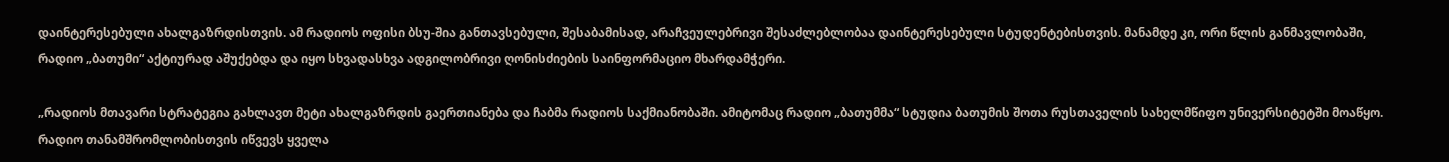დაინტერესებული ახალგაზრდისთვის. ამ რადიოს ოფისი ბსუ-შია განთავსებული, შესაბამისად, არაჩვეულებრივი შესაძლებლობაა დაინტერესებული სტუდენტებისთვის. მანამდე კი, ორი წლის განმავლობაში, რადიო „ბათუმი“ აქტიურად აშუქებდა და იყო სხვადასხვა ადგილობრივი ღონისძიების საინფორმაციო მხარდამჭერი.

„რადიოს მთავარი სტრატეგია გახლავთ მეტი ახალგაზრდის გაერთიანება და ჩაბმა რადიოს საქმიანობაში. ამიტომაც რადიო „ბათუმმა“ სტუდია ბათუმის შოთა რუსთაველის სახელმწიფო უნივერსიტეტში მოაწყო. რადიო თანამშრომლობისთვის იწვევს ყველა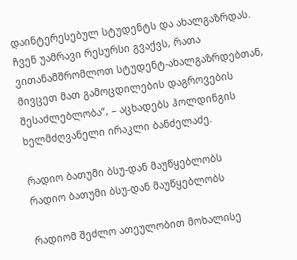დაინტერესებულ სტუდენტს და ახალგაზრდას. ჩვენ უამრავი რესურსი გვაქვს, რათა ვითანამშრომლოთ სტუდენტ-ახალგაზრდებთან, მივცეთ მათ გამოცდილების დაგროვების შესაძლებლობა“, – აცხადებს ჰოლდინგის ხელმძღვანელი ირაკლი ბანძელაძე.

რადიო ბათუმი ბსუ-დან მაუწყებლობს
რადიო ბათუმი ბსუ-დან მაუწყებლობს

რადიომ შეძლო ათეულობით მოხალისე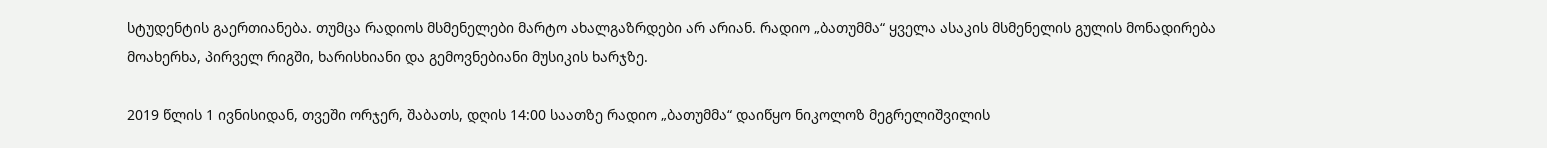სტუდენტის გაერთიანება. თუმცა რადიოს მსმენელები მარტო ახალგაზრდები არ არიან. რადიო „ბათუმმა“ ყველა ასაკის მსმენელის გულის მონადირება მოახერხა, პირველ რიგში, ხარისხიანი და გემოვნებიანი მუსიკის ხარჯზე.

2019 წლის 1 ივნისიდან, თვეში ორჯერ, შაბათს, დღის 14:00 საათზე რადიო „ბათუმმა“ დაიწყო ნიკოლოზ მეგრელიშვილის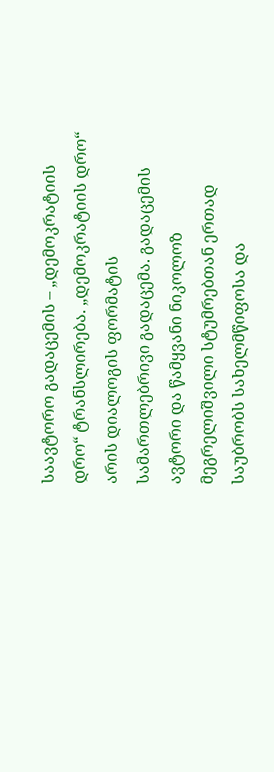საავტორო გადაცემის – „დემოკრატიის დრო“ ტრანსლირება. „დემოკრატიის დრო“ არის დიალოგის ფორმატის სამართლებრივი გადაცემა. გადაცემის ავტორი და წამყვანი ნიკოლოზ მეგრელიშვილი სტუმრებთან ერთად საუბრობს სახელმწიფოსა და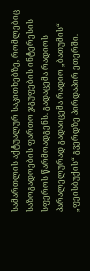სამართლის აქტუალურ საკითხებზე, რომლებიც საზოგადოების ფართო ჯგუფების ინტერესის სფეროს წარმოადგენს. გადაცემა რადიოს პარალელურად გადაიცემა რადიო „ბათუმის“  „ფეისბუქის“ გვერდზე პირდაპირ ეთერში.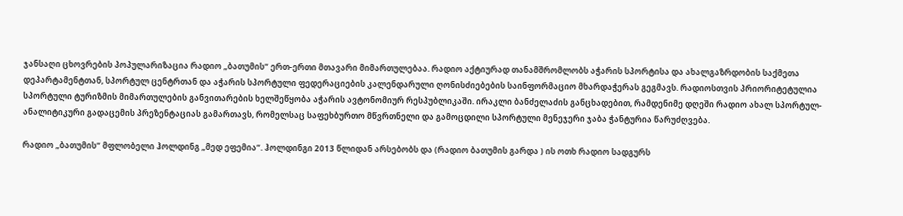ჯანსაღი ცხოვრების პოპულარიზაცია რადიო „ბათუმის“ ერთ-ერთი მთავარი მიმართულებაა. რადიო აქტიურად თანამშრომლობს აჭარის სპორტისა და ახალგაზრდობის საქმეთა დეპარტამენტთან, სპორტულ ცენტრთან და აჭარის სპორტული ფედერაციების კალენდარული ღონისძიებების საინფორმაციო მხარდაჭერას გეგმავს. რადიოსთვის პრიორიტეტულია სპორტული ტურიზმის მიმართულების განვითარების ხელშეწყობა აჭარის ავტონომიურ რესპუბლიკაში. ირაკლი ბანძელაძის განცხადებით, რამდენიმე დღეში რადიო ახალ სპორტულ-ანალიტიკური გადაცემის პრეზენტაციას გამართავს, რომელსაც საფეხბურთო მწვრთნელი და გამოცდილი სპორტული მენეჯერი ჯაბა ჭანტურია წარუძღვება.

რადიო „ბათუმის“ მფლობელი ჰოლდინგ „მედ ეფემია“. ჰოლდინგი 2013 წლიდან არსებობს და (რადიო ბათუმის გარდა ) ის ოთხ რადიო სადგურს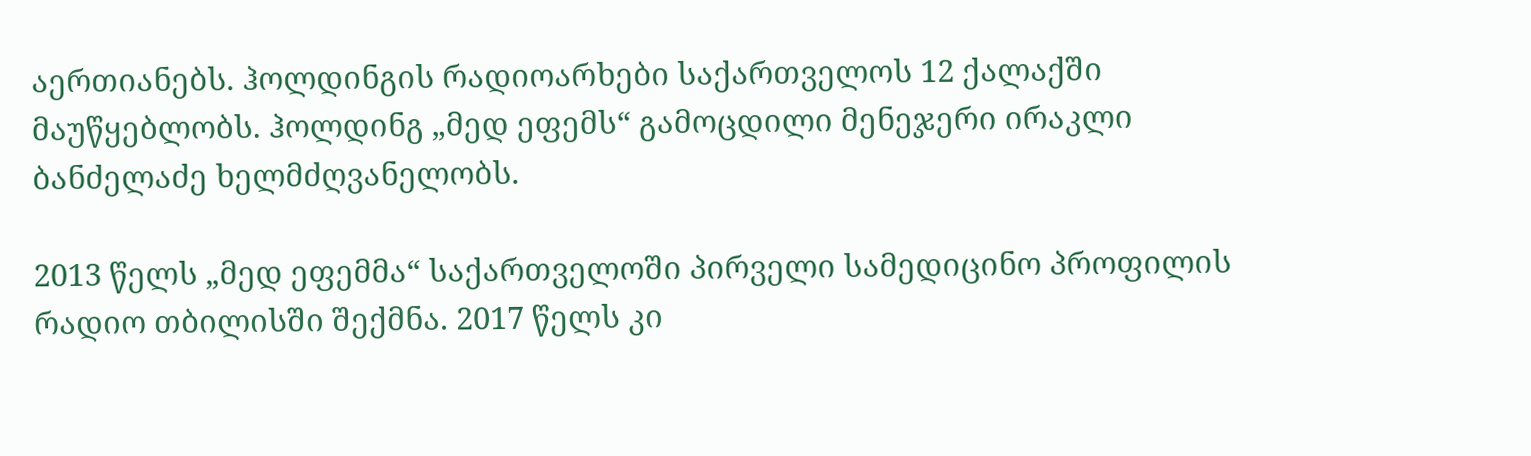აერთიანებს. ჰოლდინგის რადიოარხები საქართველოს 12 ქალაქში მაუწყებლობს. ჰოლდინგ „მედ ეფემს“ გამოცდილი მენეჯერი ირაკლი ბანძელაძე ხელმძღვანელობს.

2013 წელს „მედ ეფემმა“ საქართველოში პირველი სამედიცინო პროფილის რადიო თბილისში შექმნა. 2017 წელს კი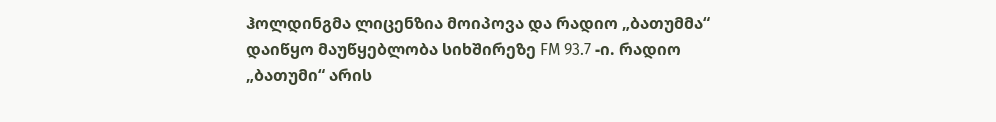ჰოლდინგმა ლიცენზია მოიპოვა და რადიო „ბათუმმა“ დაიწყო მაუწყებლობა სიხშირეზე FM 93.7 -ი. რადიო „ბათუმი“ არის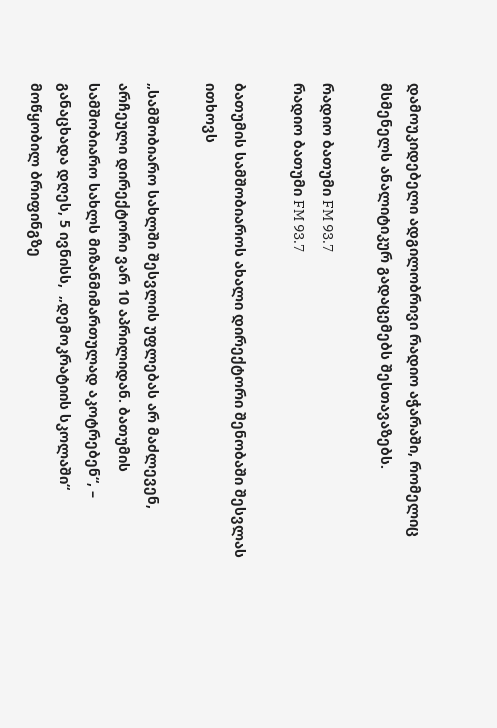დამოუკიდებელი ადგილობრივი რადიო აჭარაში, რომელიც მსმენელს ანალიტიკურ გადაცემებს შესთავაზებს.

რადიო ბათუმი FM 93.7
რადიო ბათუმი FM 93.7

ბათუმის სამშობიაროს ახალი დირექტორი შენობაში შესვლას ითხოვს

„სამშობიარო სახლში შესვლის უფლებას არ მაძლევენ, არჩეული დირექტორი ვარ 10 აპრილიდან. ბათუმის სამშობიარო სახლს მიზანმიმართულად აკოტრებენ“, – განაცხადა დღეს, 5 ივნისს,  „დემოკრატიის სკოლაში“ მოწყობილ ბრიფინგზე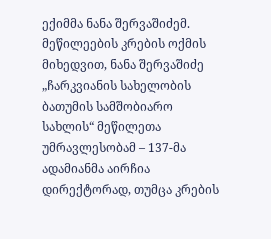ექიმმა ნანა შერვაშიძემ. მეწილეების კრების ოქმის მიხედვით, ნანა შერვაშიძე „ჩარკვიანის სახელობის ბათუმის სამშობიარო სახლის“ მეწილეთა უმრავლესობამ – 137-მა ადამიანმა აირჩია დირექტორად, თუმცა კრების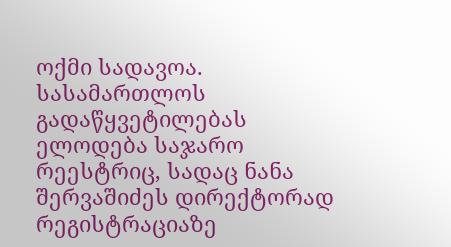ოქმი სადავოა. სასამართლოს გადაწყვეტილებას ელოდება საჯარო რეესტრიც, სადაც ნანა შერვაშიძეს დირექტორად რეგისტრაციაზე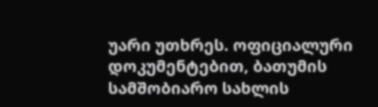უარი უთხრეს. ოფიციალური დოკუმენტებით, ბათუმის სამშობიარო სახლის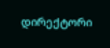დირექტორი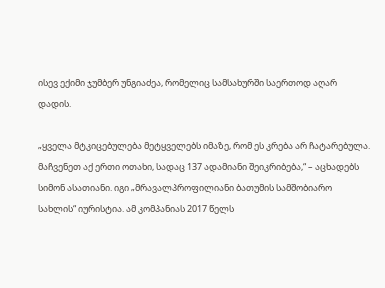ისევ ექიმი ჯუმბერ უნგიაძეა, რომელიც სამსახურში საერთოდ აღარ დადის.

„ყველა მტკიცებულება მეტყველებს იმაზე, რომ ეს კრება არ ჩატარებულა. მაჩვენეთ აქ ერთი ოთახი, სადაც 137 ადამიანი შეიკრიბება,“ – აცხადებს სიმონ ასათიანი. იგი „მრავალპროფილიანი ბათუმის სამშობიარო სახლის“ იურისტია. ამ კომპანიას 2017 წელს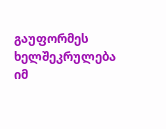გაუფორმეს ხელშეკრულება იმ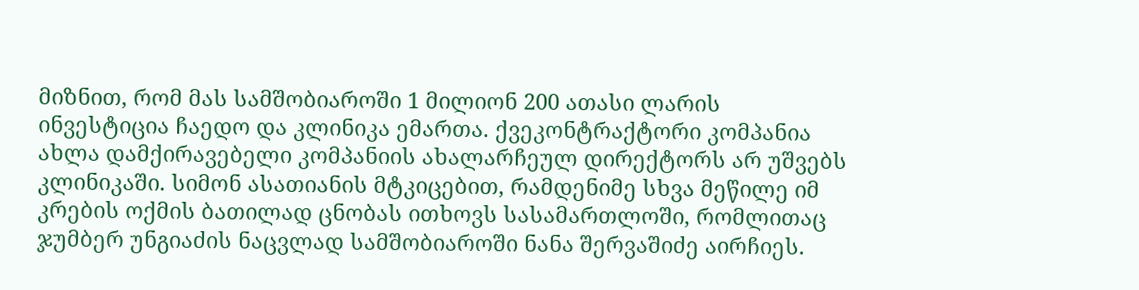მიზნით, რომ მას სამშობიაროში 1 მილიონ 200 ათასი ლარის ინვესტიცია ჩაედო და კლინიკა ემართა. ქვეკონტრაქტორი კომპანია ახლა დამქირავებელი კომპანიის ახალარჩეულ დირექტორს არ უშვებს კლინიკაში. სიმონ ასათიანის მტკიცებით, რამდენიმე სხვა მეწილე იმ კრების ოქმის ბათილად ცნობას ითხოვს სასამართლოში, რომლითაც ჯუმბერ უნგიაძის ნაცვლად სამშობიაროში ნანა შერვაშიძე აირჩიეს.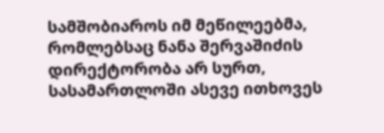სამშობიაროს იმ მეწილეებმა, რომლებსაც ნანა შერვაშიძის დირექტორობა არ სურთ, სასამართლოში ასევე ითხოვეს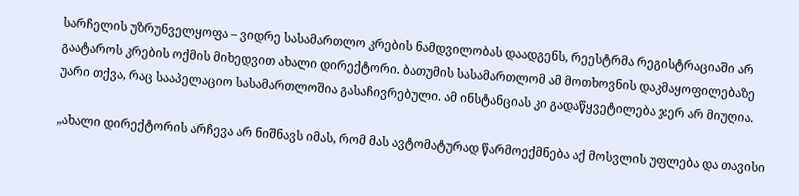სარჩელის უზრუნველყოფა – ვიდრე სასამართლო კრების ნამდვილობას დაადგენს, რეესტრმა რეგისტრაციაში არ გაატაროს კრების ოქმის მიხედვით ახალი დირექტორი. ბათუმის სასამართლომ ამ მოთხოვნის დაკმაყოფილებაზე უარი თქვა, რაც სააპელაციო სასამართლოშია გასაჩივრებული. ამ ინსტანციას კი გადაწყვეტილება ჯერ არ მიუღია.

„ახალი დირექტორის არჩევა არ ნიშნავს იმას, რომ მას ავტომატურად წარმოექმნება აქ მოსვლის უფლება და თავისი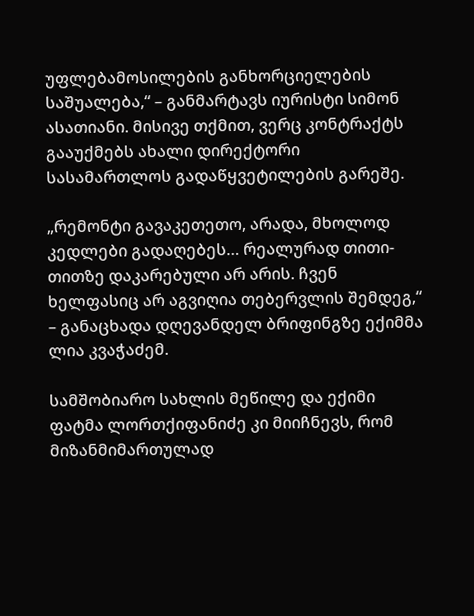უფლებამოსილების განხორციელების საშუალება,“ – განმარტავს იურისტი სიმონ ასათიანი. მისივე თქმით, ვერც კონტრაქტს გააუქმებს ახალი დირექტორი სასამართლოს გადაწყვეტილების გარეშე.

„რემონტი გავაკეთეთო, არადა, მხოლოდ კედლები გადაღებეს… რეალურად თითი-თითზე დაკარებული არ არის. ჩვენ ხელფასიც არ აგვიღია თებერვლის შემდეგ,“ – განაცხადა დღევანდელ ბრიფინგზე ექიმმა ლია კვაჭაძემ.

სამშობიარო სახლის მეწილე და ექიმი ფატმა ლორთქიფანიძე კი მიიჩნევს, რომ მიზანმიმართულად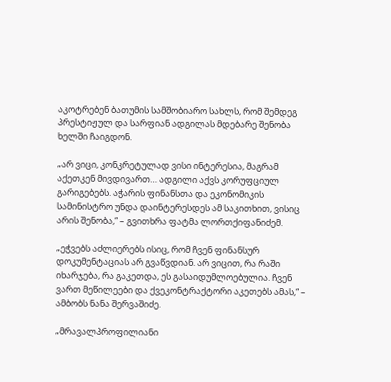აკოტრებენ ბათუმის სამშობიარო სახლს, რომ შემდეგ პრესტიჟულ და სარფიან ადგილას მდებარე შენობა ხელში ჩაიგდონ.

„არ ვიცი, კონკრეტულად ვისი ინტერესია, მაგრამ აქეთკენ მივდივართ… ადგილი აქვს კორუფციულ გარიგებებს. აჭარის ფინანსთა და ეკონომიკის სამინისტრო უნდა დაინტერესდეს ამ საკითხით, ვისიც არის შენობა,“ – გვითხრა ფატმა ლორთქიფანიძემ.

„ეჭვებს აძლიერებს ისიც, რომ ჩვენ ფინანსურ დოკუმენტაციას არ გვაწვდიან. არ ვიცით, რა რაში იხარჯება, რა გაკეთდა, ეს გასაიდუმლოებულია. ჩვენ ვართ მეწილეები და ქვეკონტრაქტორი აკეთებს ამას,“ – ამბობს ნანა შერვაშიძე.

„მრავალპროფილიანი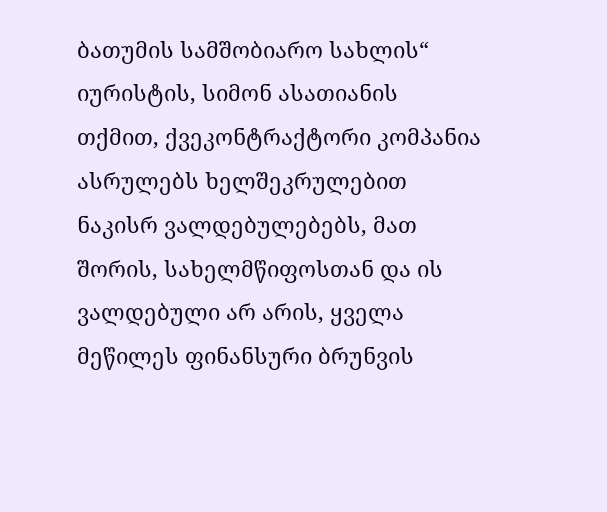ბათუმის სამშობიარო სახლის“ იურისტის, სიმონ ასათიანის თქმით, ქვეკონტრაქტორი კომპანია ასრულებს ხელშეკრულებით ნაკისრ ვალდებულებებს, მათ შორის, სახელმწიფოსთან და ის ვალდებული არ არის, ყველა მეწილეს ფინანსური ბრუნვის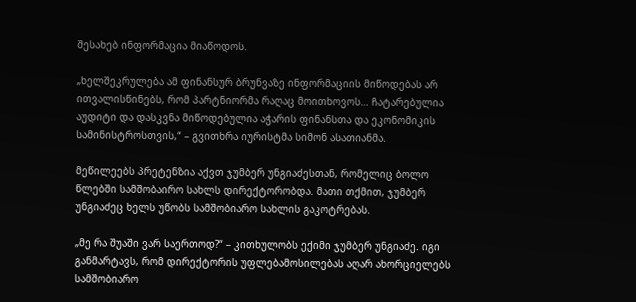შესახებ ინფორმაცია მიაწოდოს.

„ხელშეკრულება ამ ფინანსურ ბრუნვაზე ინფორმაციის მიწოდებას არ ითვალისწინებს, რომ პარტნიორმა რაღაც მოითხოვოს… ჩატარებულია აუდიტი და დასკვნა მიწოდებულია აჭარის ფინანსთა და ეკონომიკის სამინისტროსთვის,“ – გვითხრა იურისტმა სიმონ ასათიანმა.

მეწილეებს პრეტენზია აქვთ ჯუმბერ უნგიაძესთან, რომელიც ბოლო წლებში სამშობაირო სახლს დირექტორობდა. მათი თქმით, ჯუმბერ უნგიაძეც ხელს უწობს სამშობიარო სახლის გაკოტრებას.

„მე რა შუაში ვარ საერთოდ?“ – კითხულობს ექიმი ჯუმბერ უნგიაძე. იგი განმარტავს, რომ დირექტორის უფლებამოსილებას აღარ ახორციელებს სამშობიარო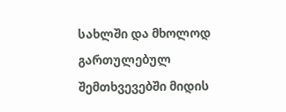სახლში და მხოლოდ გართულებულ შემთხვევებში მიდის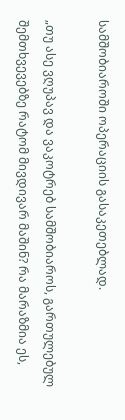სამშობიაროში ოპერაციის გასაკეთებლად.

„თუ ასე ვღუპავ და ვაკოტრებ სამშობიაროს, გართულებულ შემთხვევებზე რატომ მივდივარ მაშინ? რა მარაზმია ეს,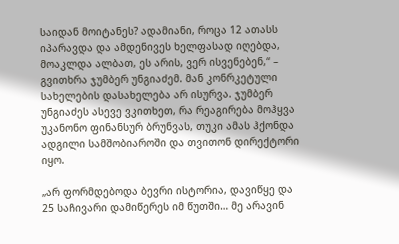საიდან მოიტანეს? ადამიანი, როცა 12 ათასს იპარავდა და ამდენივეს ხელფასად იღებდა, მოაკლდა ალბათ, ეს არის, ვერ ისვენებენ,“ – გვითხრა ჯუმბერ უნგიაძემ. მან კონრკეტული სახელების დასახელება არ ისურვა. ჯუმბერ უნგიაძეს ასევე ვკითხეთ, რა რეაგირება მოჰყვა უკანონო ფინანსურ ბრუნვას, თუკი ამას ჰქონდა ადგილი სამშობიაროში და თვითონ დირექტორი იყო.

„არ ფორმდებოდა ბევრი ისტორია, დავიწყე და 25 საჩივარი დამიწერეს იმ წუთში… მე არავინ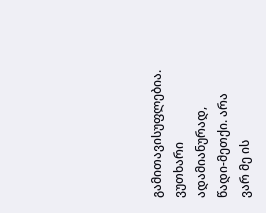გამითავისუფლებია. ვუთხარი ადამიანურად, წადი-მეთქი. არა ვარ მე ის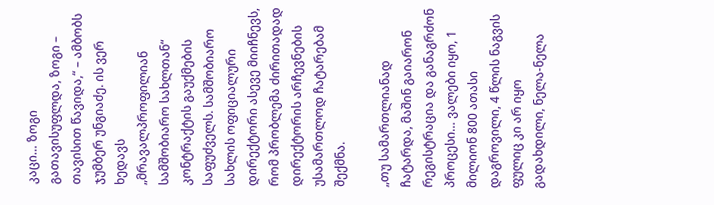კაცი… ზოგი გათავისუფლდა, ზოგი – თავისით წავიდა,“ – ამბობს ჯუმბერ უნგიაძე. ის ვერ ხედავს „მრავალპროფილიან სამშობიარო სახლთან“ კონტრაქტის გაუქმების საფუძველს. სამშობიარო სახლის ოფიციალური დირექტორი ასევე მიიჩნევს, რომ პრობლემა ძირითადად დირექტორის არჩევნების უსამართლოდ ჩატარებამ შექმნა.

„თუ სამართლიანად ჩატარდა, მაშინ გაიარონ რეგისტრაცია და განაგრძონ პროცესი… ვალები იყო, 1 მილიონ 800 ათასი დაგროვილი, 4 წლის ნაგვის ფულიც კი არ იყო გადახდილი, ნელა-ნელა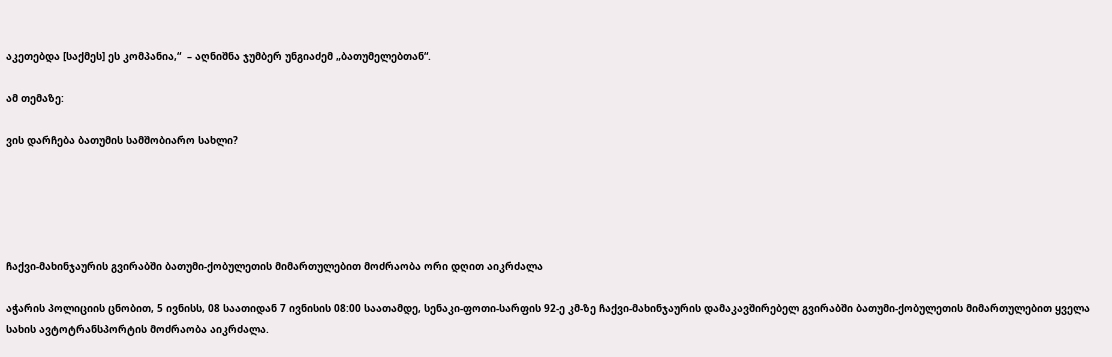აკეთებდა [საქმეს] ეს კომპანია,“  – აღნიშნა ჯუმბერ უნგიაძემ „ბათუმელებთან“.

ამ თემაზე:

ვის დარჩება ბათუმის სამშობიარო სახლი?





ჩაქვი-მახინჯაურის გვირაბში ბათუმი-ქობულეთის მიმართულებით მოძრაობა ორი დღით აიკრძალა

აჭარის პოლიციის ცნობით, 5 ივნისს, 08 საათიდან 7 ივნისის 08:00 საათამდე, სენაკი-ფოთი-სარფის 92-ე კმ-ზე ჩაქვი-მახინჯაურის დამაკავშირებელ გვირაბში ბათუმი-ქობულეთის მიმართულებით ყველა სახის ავტოტრანსპორტის მოძრაობა აიკრძალა.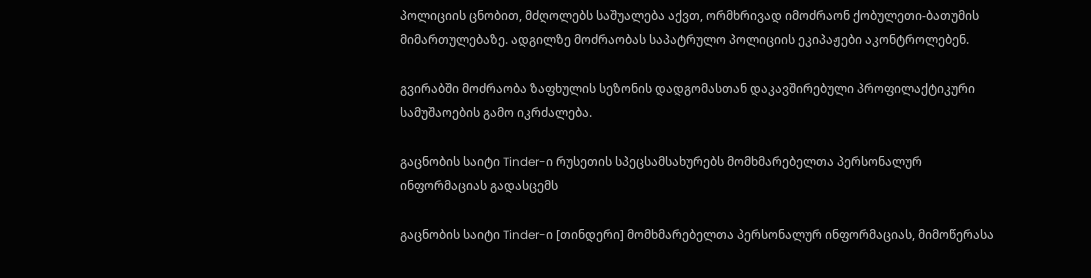პოლიციის ცნობით, მძღოლებს საშუალება აქვთ, ორმხრივად იმოძრაონ ქობულეთი-ბათუმის მიმართულებაზე. ადგილზე მოძრაობას საპატრულო პოლიციის ეკიპაჟები აკონტროლებენ.

გვირაბში მოძრაობა ზაფხულის სეზონის დადგომასთან დაკავშირებული პროფილაქტიკური სამუშაოების გამო იკრძალება.

გაცნობის საიტი Tinder-ი რუსეთის სპეცსამსახურებს მომხმარებელთა პერსონალურ ინფორმაციას გადასცემს

გაცნობის საიტი Tinder-ი [თინდერი] მომხმარებელთა პერსონალურ ინფორმაციას, მიმოწერასა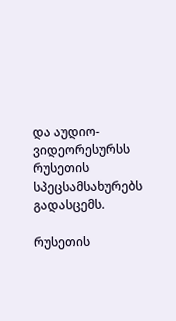და აუდიო-ვიდეორესურსს რუსეთის სპეცსამსახურებს გადასცემს.

რუსეთის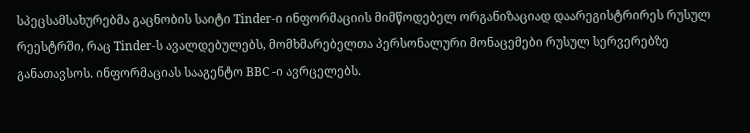სპეცსამსახურებმა გაცნობის საიტი Tinder-ი ინფორმაციის მიმწოდებელ ორგანიზაციად დაარეგისტრირეს რუსულ რეესტრში, რაც Tinder-ს ავალდებულებს, მომხმარებელთა პერსონალური მონაცემები რუსულ სერვერებზე განათავსოს. ინფორმაციას სააგენტო BBC -ი ავრცელებს.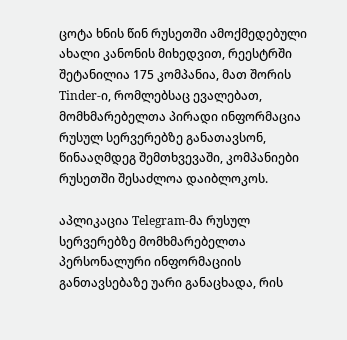ცოტა ხნის წინ რუსეთში ამოქმედებული ახალი კანონის მიხედვით, რეესტრში შეტანილია 175 კომპანია, მათ შორის Tinder-ი, რომლებსაც ევალებათ, მომხმარებელთა პირადი ინფორმაცია რუსულ სერვერებზე განათავსონ, წინააღმდეგ შემთხვევაში, კომპანიები რუსეთში შესაძლოა დაიბლოკოს.

აპლიკაცია Telegram-მა რუსულ სერვერებზე მომხმარებელთა პერსონალური ინფორმაციის განთავსებაზე უარი განაცხადა, რის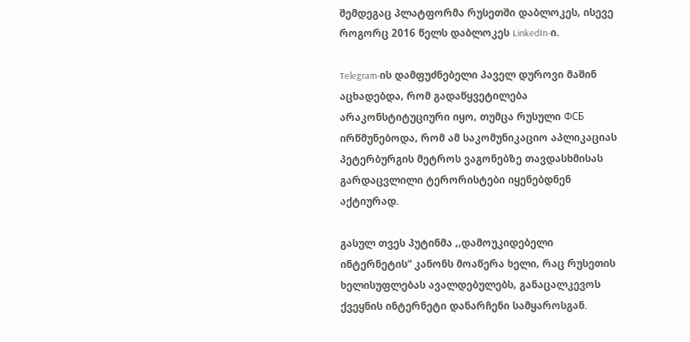შემდეგაც პლატფორმა რუსეთში დაბლოკეს, ისევე როგორც 2016 წელს დაბლოკეს LinkedIn-ი.

Telegram-ის დამფუძნებელი პაველ დუროვი მაშინ აცხადებდა, რომ გადაწყვეტილება არაკონსტიტუციური იყო, თუმცა რუსული ФСБ ირწმუნებოდა, რომ ამ საკომუნიკაციო აპლიკაციას პეტერბურგის მეტროს ვაგონებზე თავდასხმისას გარდაცვლილი ტერორისტები იყენებდნენ აქტიურად.

გასულ თვეს პუტინმა ,,დამოუკიდებელი ინტერნეტის“ კანონს მოაწერა ხელი, რაც რუსეთის ხელისუფლებას ავალდებულებს, განაცალკევოს ქვეყნის ინტერნეტი დანარჩენი სამყაროსგან.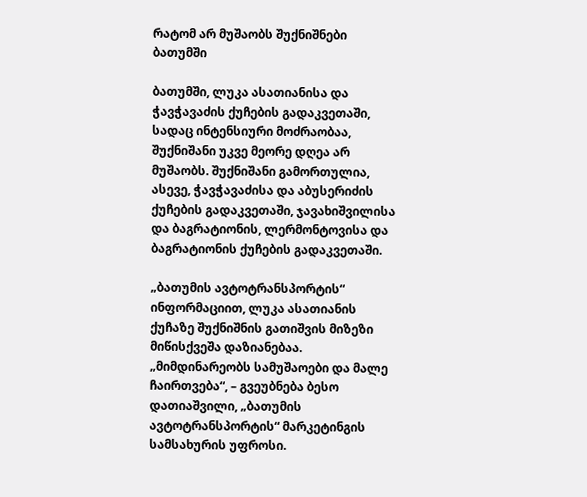რატომ არ მუშაობს შუქნიშნები ბათუმში

ბათუმში, ლუკა ასათიანისა და ჭავჭავაძის ქუჩების გადაკვეთაში, სადაც ინტენსიური მოძრაობაა, შუქნიშანი უკვე მეორე დღეა არ მუშაობს. შუქნიშანი გამორთულია, ასევე, ჭავჭავაძისა და აბუსერიძის ქუჩების გადაკვეთაში, ჯავახიშვილისა და ბაგრატიონის, ლერმონტოვისა და ბაგრატიონის ქუჩების გადაკვეთაში.

„ბათუმის ავტოტრანსპორტის“ ინფორმაციით, ლუკა ასათიანის ქუჩაზე შუქნიშნის გათიშვის მიზეზი მიწისქვეშა დაზიანებაა. „მიმდინარეობს სამუშაოები და მალე ჩაირთვება“, – გვეუბნება ბესო დათიაშვილი, „ბათუმის ავტოტრანსპორტის“ მარკეტინგის სამსახურის უფროსი.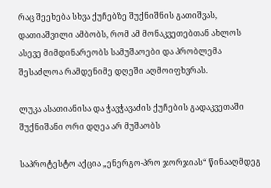რაც შეეხება სხვა ქუჩებზე შუქნიშნის გათიშვას, დათიაშვილი ამბობს, რომ ამ მონაკვეთებთან ახლოს ასევე მიმდინარეობს სამუშაოები და პრობლემა შესაძლოა რამდენიმე დღეში აღმოიფხვრას.

ლუკა ასათიანისა და ჭავჭავაძის ქუჩების გადაკვეთაში შუქნიშანი ორი დღეა არ მუშაობს

საპროტესტო აქცია „ენერგო-პრო ჯორჯიას“ წინააღმდეგ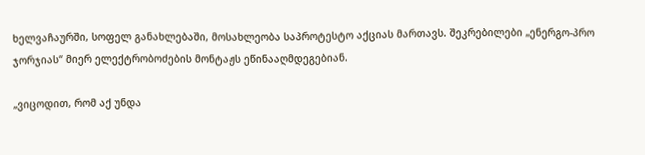ხელვაჩაურში, სოფელ განახლებაში, მოსახლეობა საპროტესტო აქციას მართავს. შეკრებილები „ენერგო-პრო ჯორჯიას“ მიერ ელექტრობოძების მონტაჟს ეწინააღმდეგებიან.

„ვიცოდით, რომ აქ უნდა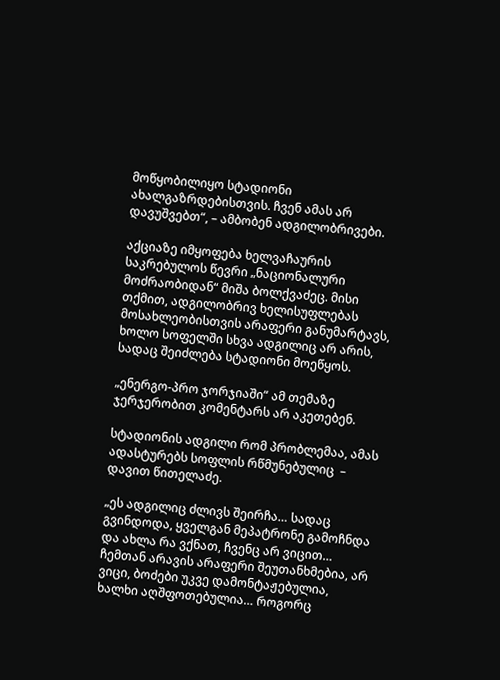მოწყობილიყო სტადიონი ახალგაზრდებისთვის. ჩვენ ამას არ დავუშვებთ“, – ამბობენ ადგილობრივები.

აქციაზე იმყოფება ხელვაჩაურის საკრებულოს წევრი „ნაციონალური მოძრაობიდან“ მიშა ბოლქვაძეც. მისი თქმით, ადგილობრივ ხელისუფლებას მოსახლეობისთვის არაფერი განუმარტავს, ხოლო სოფელში სხვა ადგილიც არ არის, სადაც შეიძლება სტადიონი მოეწყოს.

„ენერგო-პრო ჯორჯიაში“ ამ თემაზე ჯერჯერობით კომენტარს არ აკეთებენ.

სტადიონის ადგილი რომ პრობლემაა, ამას ადასტურებს სოფლის რწმუნებულიც  – დავით წითელაძე.

„ეს ადგილიც ძლივს შეირჩა… სადაც გვინდოდა, ყველგან მეპატრონე გამოჩნდა და ახლა რა ვქნათ, ჩვენც არ ვიცით… ჩემთან არავის არაფერი შეუთანხმებია, არ ვიცი, ბოძები უკვე დამონტაჟებულია, ხალხი აღშფოთებულია… როგორც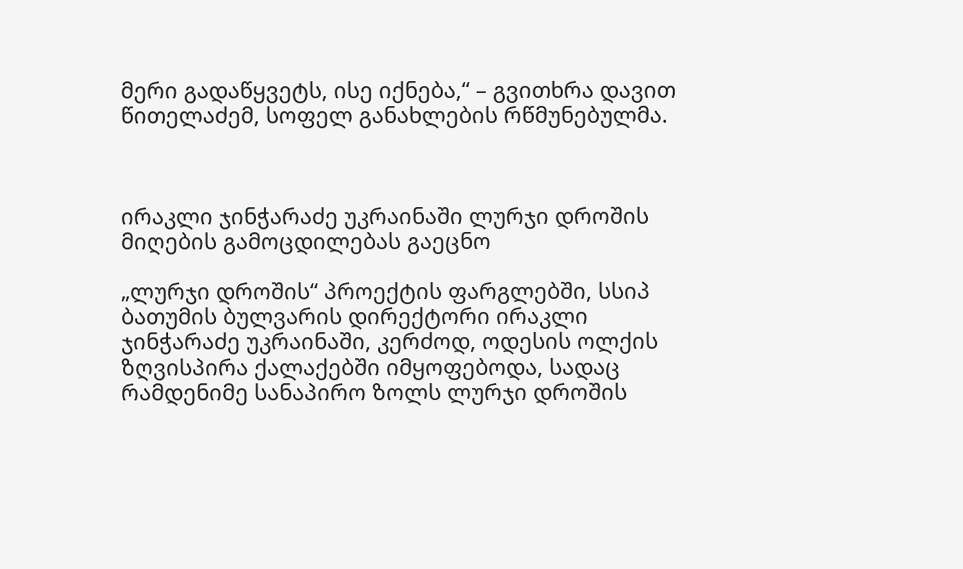მერი გადაწყვეტს, ისე იქნება,“ – გვითხრა დავით წითელაძემ, სოფელ განახლების რწმუნებულმა.



ირაკლი ჯინჭარაძე უკრაინაში ლურჯი დროშის მიღების გამოცდილებას გაეცნო

„ლურჯი დროშის“ პროექტის ფარგლებში, სსიპ ბათუმის ბულვარის დირექტორი ირაკლი ჯინჭარაძე უკრაინაში, კერძოდ, ოდესის ოლქის ზღვისპირა ქალაქებში იმყოფებოდა, სადაც რამდენიმე სანაპირო ზოლს ლურჯი დროშის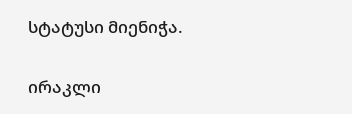სტატუსი მიენიჭა.

ირაკლი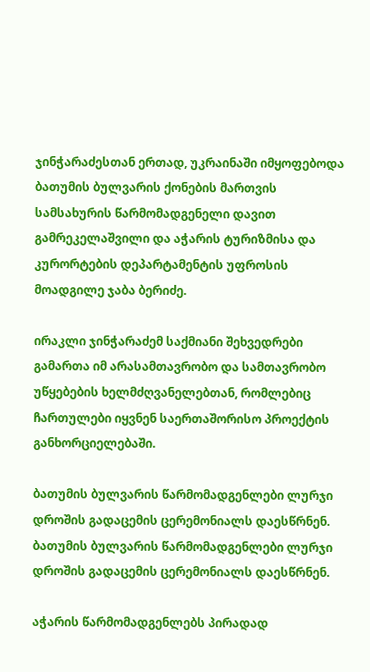ჯინჭარაძესთან ერთად, უკრაინაში იმყოფებოდა ბათუმის ბულვარის ქონების მართვის სამსახურის წარმომადგენელი დავით გამრეკელაშვილი და აჭარის ტურიზმისა და კურორტების დეპარტამენტის უფროსის მოადგილე ჯაბა ბერიძე.

ირაკლი ჯინჭარაძემ საქმიანი შეხვედრები გამართა იმ არასამთავრობო და სამთავრობო უწყებების ხელმძღვანელებთან, რომლებიც ჩართულები იყვნენ საერთაშორისო პროექტის განხორციელებაში.

ბათუმის ბულვარის წარმომადგენლები ლურჯი დროშის გადაცემის ცერემონიალს დაესწრნენ.
ბათუმის ბულვარის წარმომადგენლები ლურჯი დროშის გადაცემის ცერემონიალს დაესწრნენ.

აჭარის წარმომადგენლებს პირადად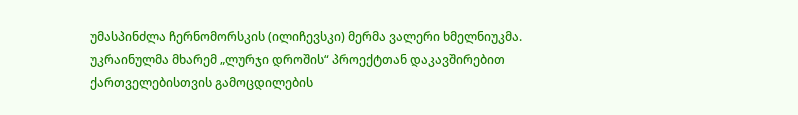უმასპინძლა ჩერნომორსკის (ილიჩევსკი) მერმა ვალერი ხმელნიუკმა. უკრაინულმა მხარემ „ლურჯი დროშის“ პროექტთან დაკავშირებით ქართველებისთვის გამოცდილების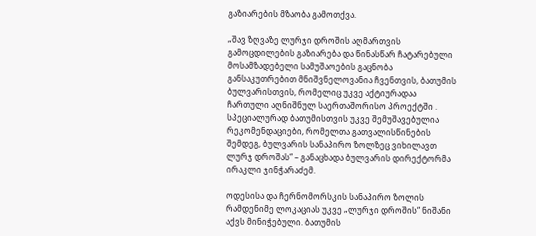გაზიარების მზაობა გამოთქვა.

„შავ ზღვაზე ლურჯი დროშის აღმართვის გამოცდილების გაზიარება და წინასწარ ჩატარებული მოსამზადებელი სამუშაოების გაცნობა განსაკუთრებით მნიშვნელოვანია ჩვენთვის, ბათუმის ბულვარისთვის, რომელიც უკვე აქტიურადაა ჩართული აღნიშნულ საერთაშორისო პროექტში . სპეციალურად ბათუმისთვის უკვე შემუშავებულია რეკომენდაციები, რომელთა გათვალისწინების შემდეგ, ბულვარის სანაპირო ზოლზეც ვიხილავთ ლურჯ დროშას“ – განაცხადა ბულვარის დირექტორმა ირაკლი ჯინჭარაძემ.

ოდესისა და ჩერნომორსკის სანაპირო ზოლის რამდენიმე ლოკაციას უკვე „ლურჯი დროშის“ ნიშანი აქვს მინიჭებული. ბათუმის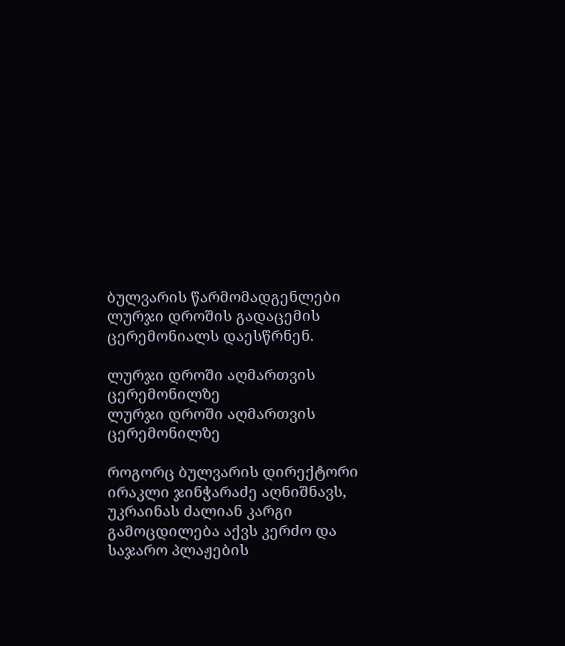ბულვარის წარმომადგენლები ლურჯი დროშის გადაცემის ცერემონიალს დაესწრნენ.

ლურჯი დროში აღმართვის ცერემონილზე
ლურჯი დროში აღმართვის ცერემონილზე

როგორც ბულვარის დირექტორი ირაკლი ჯინჭარაძე აღნიშნავს, უკრაინას ძალიან კარგი გამოცდილება აქვს კერძო და საჯარო პლაჟების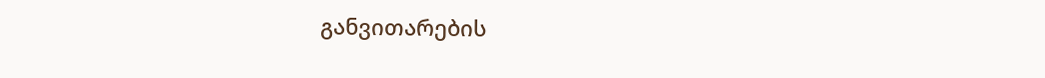განვითარების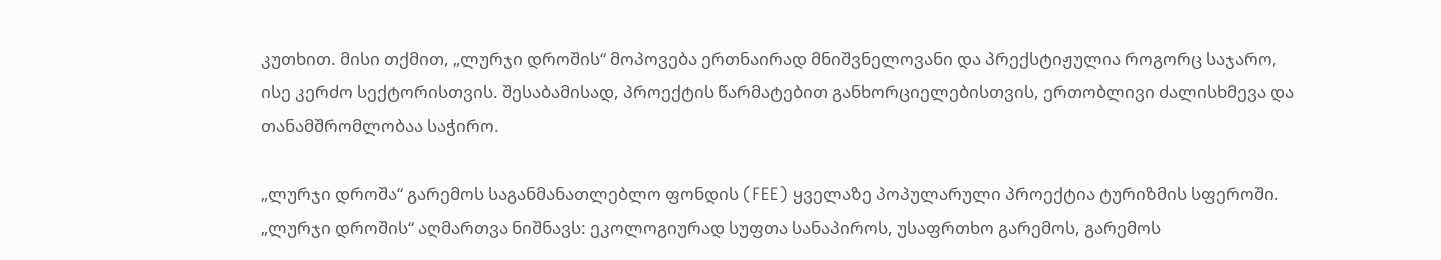კუთხით. მისი თქმით, „ლურჯი დროშის“ მოპოვება ერთნაირად მნიშვნელოვანი და პრექსტიჟულია როგორც საჯარო, ისე კერძო სექტორისთვის. შესაბამისად, პროექტის წარმატებით განხორციელებისთვის, ერთობლივი ძალისხმევა და თანამშრომლობაა საჭირო.

„ლურჯი დროშა“ გარემოს საგანმანათლებლო ფონდის (FEE) ყველაზე პოპულარული პროექტია ტურიზმის სფეროში. „ლურჯი დროშის“ აღმართვა ნიშნავს: ეკოლოგიურად სუფთა სანაპიროს, უსაფრთხო გარემოს, გარემოს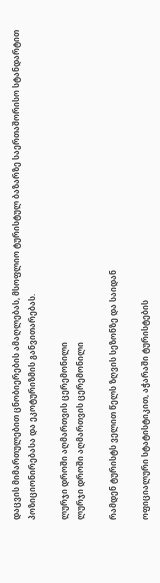დაცვის მიმართულებით ცნობიერების ამაღლებას, მსოფლიო ტურისტულ ბაზარზე საერთაშორისო სტანდარტით პოზიციონირებასა და ეკოტურიზმის განვითარებას.

ლურჯი დროში აღმართვის ცერემონილი
ლურჯი დროში აღმართვის ცერემონილი

რამდენ ტურისტს ველით წელს ზღვის სეზონზე და საიდან

ოფიციალური სტატისტიკით, აჭარაში ტურისტების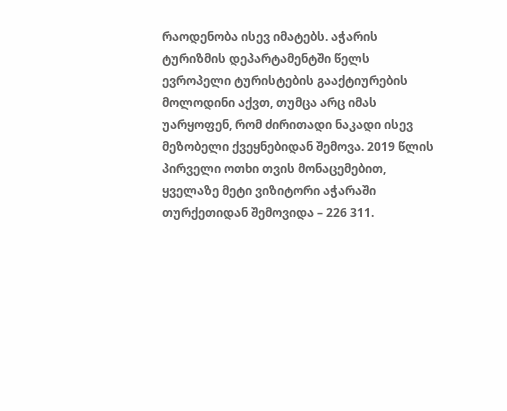რაოდენობა ისევ იმატებს. აჭარის ტურიზმის დეპარტამენტში წელს ევროპელი ტურისტების გააქტიურების მოლოდინი აქვთ, თუმცა არც იმას უარყოფენ, რომ ძირითადი ნაკადი ისევ მეზობელი ქვეყნებიდან შემოვა. 2019 წლის პირველი ოთხი თვის მონაცემებით, ყველაზე მეტი ვიზიტორი აჭარაში თურქეთიდან შემოვიდა – 226 311.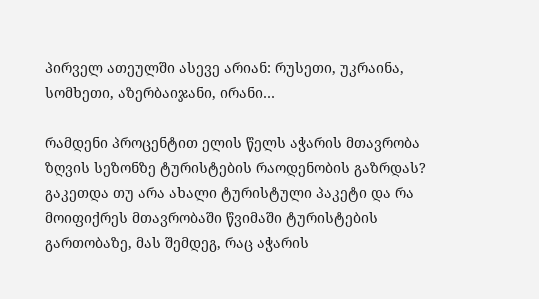პირველ ათეულში ასევე არიან: რუსეთი, უკრაინა, სომხეთი, აზერბაიჯანი, ირანი…

რამდენი პროცენტით ელის წელს აჭარის მთავრობა ზღვის სეზონზე ტურისტების რაოდენობის გაზრდას? გაკეთდა თუ არა ახალი ტურისტული პაკეტი და რა მოიფიქრეს მთავრობაში წვიმაში ტურისტების გართობაზე, მას შემდეგ, რაც აჭარის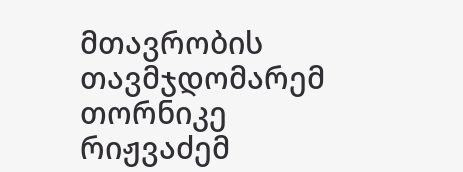მთავრობის თავმჯდომარემ თორნიკე რიჟვაძემ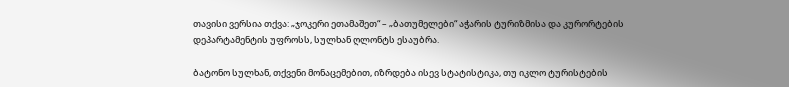თავისი ვერსია თქვა: „ჯოკერი ეთამაშეთ“ – „ბათუმელები“ აჭარის ტურიზმისა და კურორტების დეპარტამენტის უფროსს, სულხან ღლონტს ესაუბრა.

ბატონო სულხან, თქვენი მონაცემებით, იზრდება ისევ სტატისტიკა, თუ იკლო ტურისტების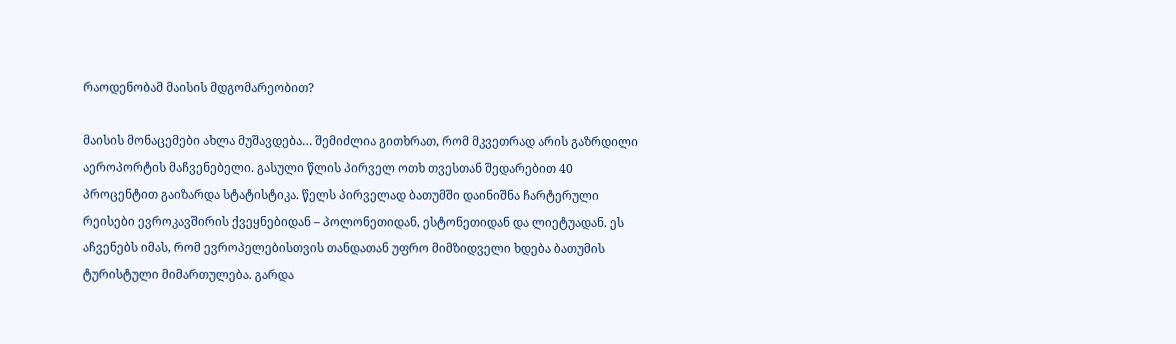რაოდენობამ მაისის მდგომარეობით?

მაისის მონაცემები ახლა მუშავდება… შემიძლია გითხრათ, რომ მკვეთრად არის გაზრდილი აეროპორტის მაჩვენებელი. გასული წლის პირველ ოთხ თვესთან შედარებით 40 პროცენტით გაიზარდა სტატისტიკა. წელს პირველად ბათუმში დაინიშნა ჩარტერული რეისები ევროკავშირის ქვეყნებიდან – პოლონეთიდან, ესტონეთიდან და ლიეტუადან. ეს აჩვენებს იმას, რომ ევროპელებისთვის თანდათან უფრო მიმზიდველი ხდება ბათუმის ტურისტული მიმართულება. გარდა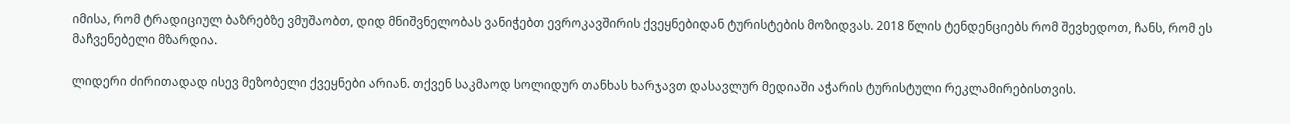იმისა, რომ ტრადიციულ ბაზრებზე ვმუშაობთ, დიდ მნიშვნელობას ვანიჭებთ ევროკავშირის ქვეყნებიდან ტურისტების მოზიდვას. 2018 წლის ტენდენციებს რომ შევხედოთ, ჩანს, რომ ეს მაჩვენებელი მზარდია.

ლიდერი ძირითადად ისევ მეზობელი ქვეყნები არიან. თქვენ საკმაოდ სოლიდურ თანხას ხარჯავთ დასავლურ მედიაში აჭარის ტურისტული რეკლამირებისთვის.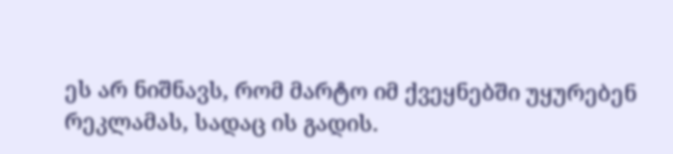ეს არ ნიშნავს, რომ მარტო იმ ქვეყნებში უყურებენ რეკლამას, სადაც ის გადის.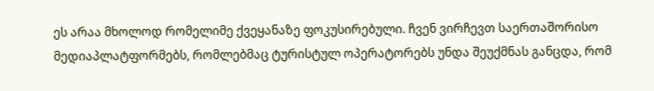ეს არაა მხოლოდ რომელიმე ქვეყანაზე ფოკუსირებული. ჩვენ ვირჩევთ საერთაშორისო მედიაპლატფორმებს, რომლებმაც ტურისტულ ოპერატორებს უნდა შეუქმნას განცდა, რომ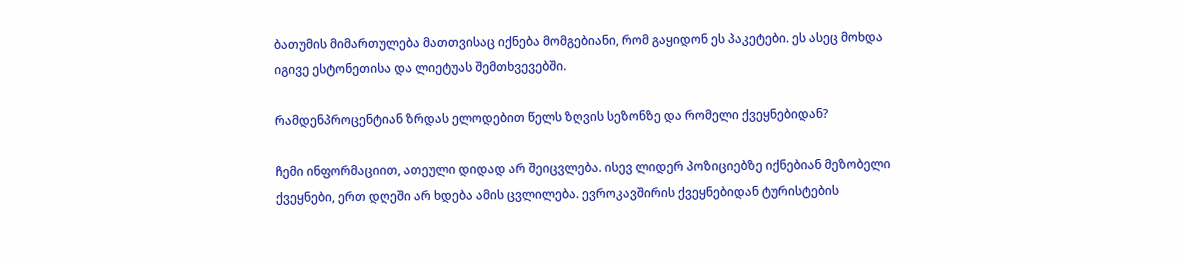ბათუმის მიმართულება მათთვისაც იქნება მომგებიანი, რომ გაყიდონ ეს პაკეტები. ეს ასეც მოხდა იგივე ესტონეთისა და ლიეტუას შემთხვევებში.

რამდენპროცენტიან ზრდას ელოდებით წელს ზღვის სეზონზე და რომელი ქვეყნებიდან?

ჩემი ინფორმაციით, ათეული დიდად არ შეიცვლება. ისევ ლიდერ პოზიციებზე იქნებიან მეზობელი ქვეყნები, ერთ დღეში არ ხდება ამის ცვლილება. ევროკავშირის ქვეყნებიდან ტურისტების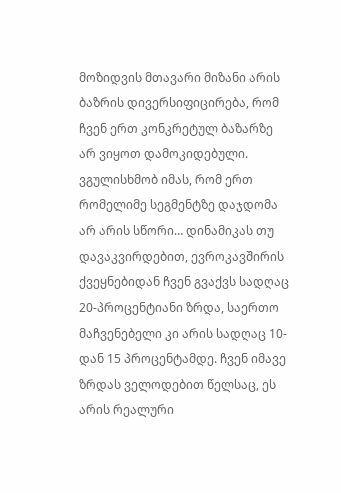მოზიდვის მთავარი მიზანი არის ბაზრის დივერსიფიცირება, რომ ჩვენ ერთ კონკრეტულ ბაზარზე არ ვიყოთ დამოკიდებული. ვგულისხმობ იმას, რომ ერთ რომელიმე სეგმენტზე დაჯდომა არ არის სწორი… დინამიკას თუ დავაკვირდებით, ევროკავშირის ქვეყნებიდან ჩვენ გვაქვს სადღაც 20-პროცენტიანი ზრდა, საერთო მაჩვენებელი კი არის სადღაც 10-დან 15 პროცენტამდე. ჩვენ იმავე ზრდას ველოდებით წელსაც, ეს არის რეალური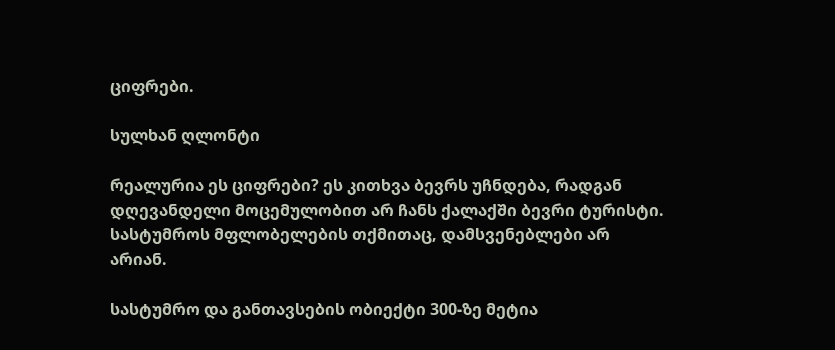ციფრები.

სულხან ღლონტი

რეალურია ეს ციფრები? ეს კითხვა ბევრს უჩნდება, რადგან დღევანდელი მოცემულობით არ ჩანს ქალაქში ბევრი ტურისტი. სასტუმროს მფლობელების თქმითაც, დამსვენებლები არ არიან.

სასტუმრო და განთავსების ობიექტი 300-ზე მეტია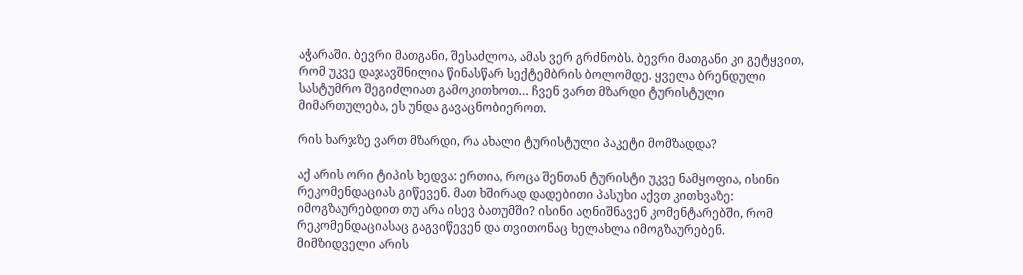აჭარაში. ბევრი მათგანი, შესაძლოა, ამას ვერ გრძნობს. ბევრი მათგანი კი გეტყვით, რომ უკვე დაჯავშნილია წინასწარ სექტემბრის ბოლომდე. ყველა ბრენდული სასტუმრო შეგიძლიათ გამოკითხოთ… ჩვენ ვართ მზარდი ტურისტული მიმართულება, ეს უნდა გავაცნობიეროთ.

რის ხარჯზე ვართ მზარდი, რა ახალი ტურისტული პაკეტი მომზადდა?

აქ არის ორი ტიპის ხედვა: ერთია, როცა შენთან ტურისტი უკვე ნამყოფია, ისინი რეკომენდაციას გიწევენ. მათ ხშირად დადებითი პასუხი აქვთ კითხვაზე: იმოგზაურებდით თუ არა ისევ ბათუმში? ისინი აღნიშნავენ კომენტარებში, რომ რეკომენდაციასაც გაგვიწევენ და თვითონაც ხელახლა იმოგზაურებენ. მიმზიდველი არის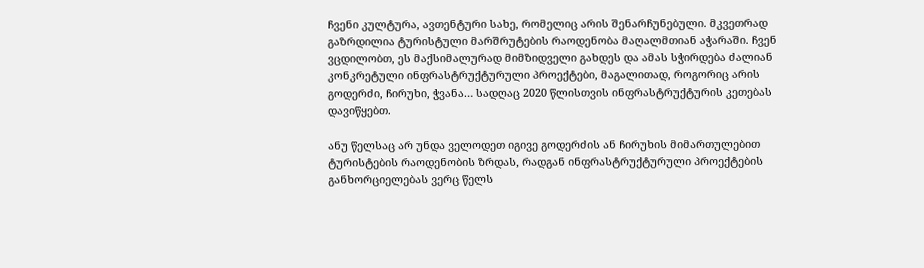ჩვენი კულტურა, ავთენტური სახე, რომელიც არის შენარჩუნებული. მკვეთრად გაზრდილია ტურისტული მარშრუტების რაოდენობა მაღალმთიან აჭარაში. ჩვენ ვცდილობთ, ეს მაქსიმალურად მიმზიდველი გახდეს და ამას სჭირდება ძალიან კონკრეტული ინფრასტრუქტურული პროექტები, მაგალითად, როგორიც არის გოდერძი, ჩირუხი, ჭვანა… სადღაც 2020 წლისთვის ინფრასტრუქტურის კეთებას დავიწყებთ.

ანუ წელსაც არ უნდა ველოდეთ იგივე გოდერძის ან ჩირუხის მიმართულებით ტურისტების რაოდენობის ზრდას, რადგან ინფრასტრუქტურული პროექტების განხორციელებას ვერც წელს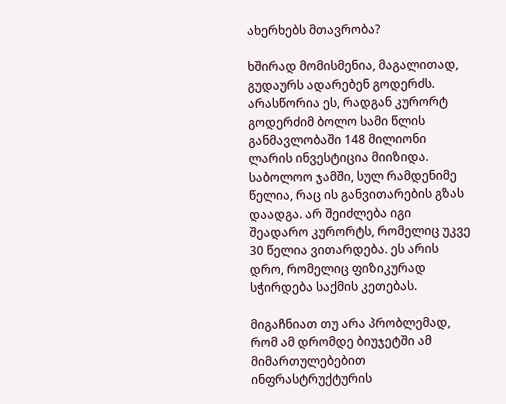ახერხებს მთავრობა?

ხშირად მომისმენია, მაგალითად, გუდაურს ადარებენ გოდერძს. არასწორია ეს, რადგან კურორტ გოდერძიმ ბოლო სამი წლის განმავლობაში 148 მილიონი ლარის ინვესტიცია მიიზიდა. საბოლოო ჯამში, სულ რამდენიმე წელია, რაც ის განვითარების გზას დაადგა. არ შეიძლება იგი შეადარო კურორტს, რომელიც უკვე 30 წელია ვითარდება. ეს არის დრო, რომელიც ფიზიკურად სჭირდება საქმის კეთებას.

მიგაჩნიათ თუ არა პრობლემად, რომ ამ დრომდე ბიუჯეტში ამ მიმართულებებით ინფრასტრუქტურის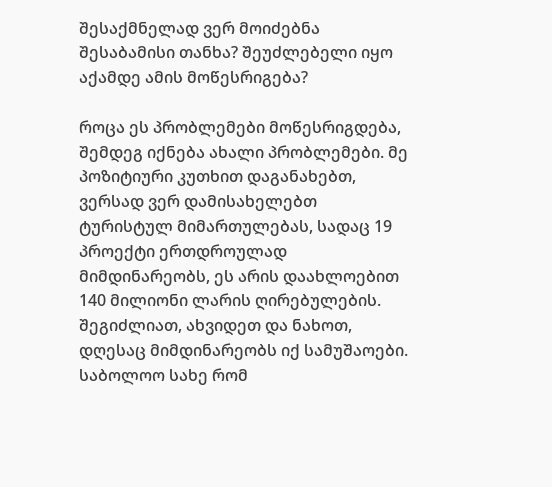შესაქმნელად ვერ მოიძებნა შესაბამისი თანხა? შეუძლებელი იყო აქამდე ამის მოწესრიგება?

როცა ეს პრობლემები მოწესრიგდება, შემდეგ იქნება ახალი პრობლემები. მე პოზიტიური კუთხით დაგანახებთ, ვერსად ვერ დამისახელებთ ტურისტულ მიმართულებას, სადაც 19 პროექტი ერთდროულად მიმდინარეობს, ეს არის დაახლოებით 140 მილიონი ლარის ღირებულების. შეგიძლიათ, ახვიდეთ და ნახოთ, დღესაც მიმდინარეობს იქ სამუშაოები. საბოლოო სახე რომ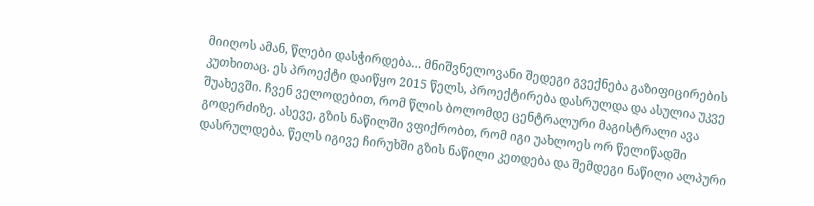მიიღოს ამან, წლები დასჭირდება… მნიშვნელოვანი შედეგი გვექნება გაზიფიცირების კუთხითაც. ეს პროექტი დაიწყო 2015 წელს, პროექტირება დასრულდა და ასულია უკვე შუახევში. ჩვენ ველოდებით, რომ წლის ბოლომდე ცენტრალური მაგისტრალი ავა გოდერძიზე. ასევე, გზის ნაწილში ვფიქრობთ, რომ იგი უახლოეს ორ წელიწადში დასრულდება. წელს იგივე ჩირუხში გზის ნაწილი კეთდება და შემდეგი ნაწილი ალპური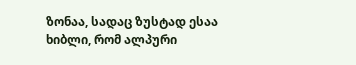ზონაა, სადაც ზუსტად ესაა ხიბლი, რომ ალპური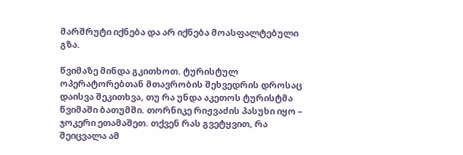მარშრუტი იქნება და არ იქნება მოასფალტებული გზა.

წვიმაზე მინდა გკითხოთ. ტურისტულ ოპერატორებთან მთავრობის შეხვედრის დროსაც დაისვა შეკითხვა, თუ რა უნდა აკეთოს ტურისტმა წვიმაში ბათუმში. თორნიკე რიჟვაძის პასუხი იყო – ჯოკერი ეთამაშეთ. თქვენ რას გვეტყვით, რა შეიცვალა ამ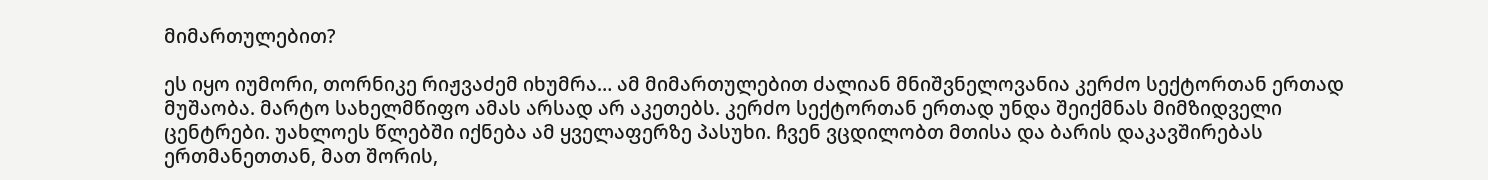მიმართულებით?

ეს იყო იუმორი, თორნიკე რიჟვაძემ იხუმრა… ამ მიმართულებით ძალიან მნიშვნელოვანია კერძო სექტორთან ერთად მუშაობა. მარტო სახელმწიფო ამას არსად არ აკეთებს. კერძო სექტორთან ერთად უნდა შეიქმნას მიმზიდველი ცენტრები. უახლოეს წლებში იქნება ამ ყველაფერზე პასუხი. ჩვენ ვცდილობთ მთისა და ბარის დაკავშირებას ერთმანეთთან, მათ შორის,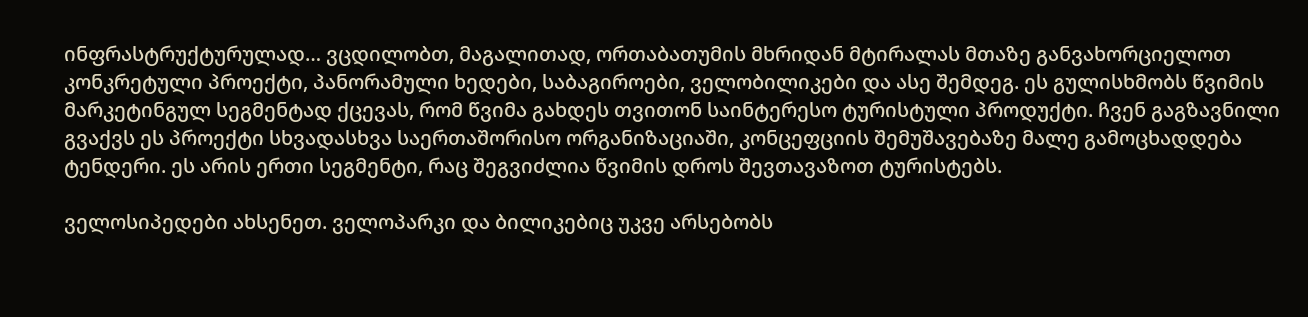ინფრასტრუქტურულად… ვცდილობთ, მაგალითად, ორთაბათუმის მხრიდან მტირალას მთაზე განვახორციელოთ კონკრეტული პროექტი, პანორამული ხედები, საბაგიროები, ველობილიკები და ასე შემდეგ. ეს გულისხმობს წვიმის მარკეტინგულ სეგმენტად ქცევას, რომ წვიმა გახდეს თვითონ საინტერესო ტურისტული პროდუქტი. ჩვენ გაგზავნილი გვაქვს ეს პროექტი სხვადასხვა საერთაშორისო ორგანიზაციაში, კონცეფციის შემუშავებაზე მალე გამოცხადდება ტენდერი. ეს არის ერთი სეგმენტი, რაც შეგვიძლია წვიმის დროს შევთავაზოთ ტურისტებს.

ველოსიპედები ახსენეთ. ველოპარკი და ბილიკებიც უკვე არსებობს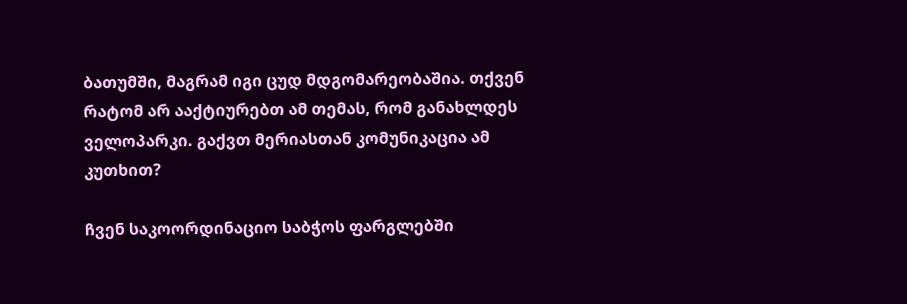ბათუმში, მაგრამ იგი ცუდ მდგომარეობაშია. თქვენ რატომ არ ააქტიურებთ ამ თემას, რომ განახლდეს ველოპარკი. გაქვთ მერიასთან კომუნიკაცია ამ კუთხით?

ჩვენ საკოორდინაციო საბჭოს ფარგლებში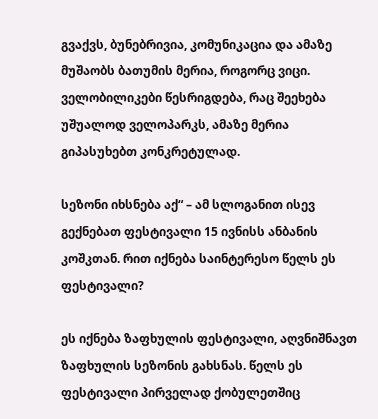გვაქვს, ბუნებრივია, კომუნიკაცია და ამაზე მუშაობს ბათუმის მერია, როგორც ვიცი. ველობილიკები წესრიგდება, რაც შეეხება უშუალოდ ველოპარკს, ამაზე მერია გიპასუხებთ კონკრეტულად.

სეზონი იხსნება აქ“ – ამ სლოგანით ისევ გექნებათ ფესტივალი 15 ივნისს ანბანის კოშკთან. რით იქნება საინტერესო წელს ეს ფესტივალი?

ეს იქნება ზაფხულის ფესტივალი, აღვნიშნავთ ზაფხულის სეზონის გახსნას. წელს ეს ფესტივალი პირველად ქობულეთშიც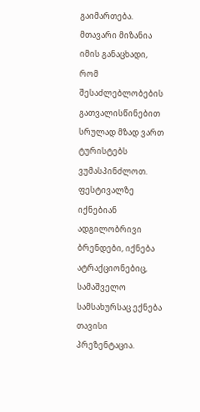გაიმართება. მთავარი მიზანია იმის განაცხადი, რომ შესაძლებლობების გათვალისწინებით სრულად მზად ვართ ტურისტებს ვუმასპინძლოთ. ფესტივალზე იქნებიან ადგილობრივი ბრენდები, იქნება ატრაქციონებიც, სამაშველო სამსახურსაც ექნება თავისი პრეზენტაცია.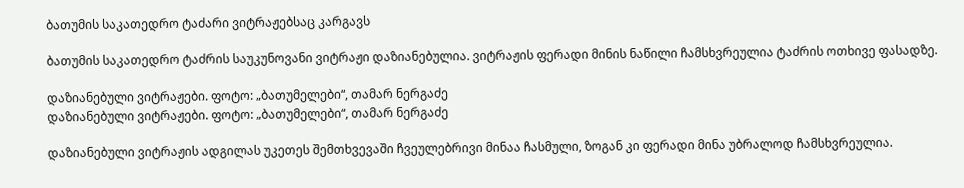ბათუმის საკათედრო ტაძარი ვიტრაჟებსაც კარგავს

ბათუმის საკათედრო ტაძრის საუკუნოვანი ვიტრაჟი დაზიანებულია. ვიტრაჟის ფერადი მინის ნაწილი ჩამსხვრეულია ტაძრის ოთხივე ფასადზე.

დაზიანებული ვიტრაჟები. ფოტო: „ბათუმელები“, თამარ ნერგაძე
დაზიანებული ვიტრაჟები. ფოტო: „ბათუმელები“, თამარ ნერგაძე

დაზიანებული ვიტრაჟის ადგილას უკეთეს შემთხვევაში ჩვეულებრივი მინაა ჩასმული, ზოგან კი ფერადი მინა უბრალოდ ჩამსხვრეულია.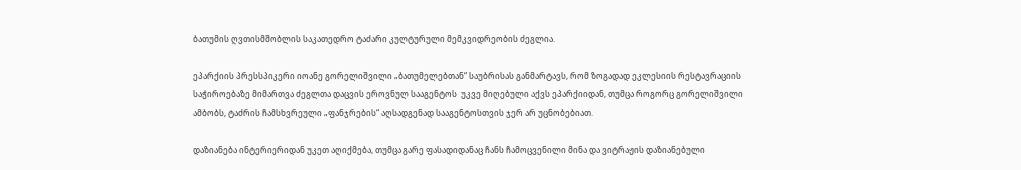ბათუმის ღვთისმშობლის საკათედრო ტაძარი კულტურული მემკვიდრეობის ძეგლია.

ეპარქიის პრესსპიკერი იოანე გორელიშვილი „ბათუმელებთან“ საუბრისას განმარტავს, რომ ზოგადად ეკლესიის რესტავრაციის საჭიროებაზე მიმართვა ძეგლთა დაცვის ეროვნულ სააგენტოს  უკვე მიღებული აქვს ეპარქიიდან, თუმცა როგორც გორელიშვილი ამბობს, ტაძრის ჩამსხვრეული „ფანჯრების“ აღსადგენად სააგენტოსთვის ჯერ არ უცნობებიათ.

დაზიანება ინტერიერიდან უკეთ აღიქმება, თუმცა გარე ფასადიდანაც ჩანს ჩამოცვენილი მინა და ვიტრაჟის დაზიანებული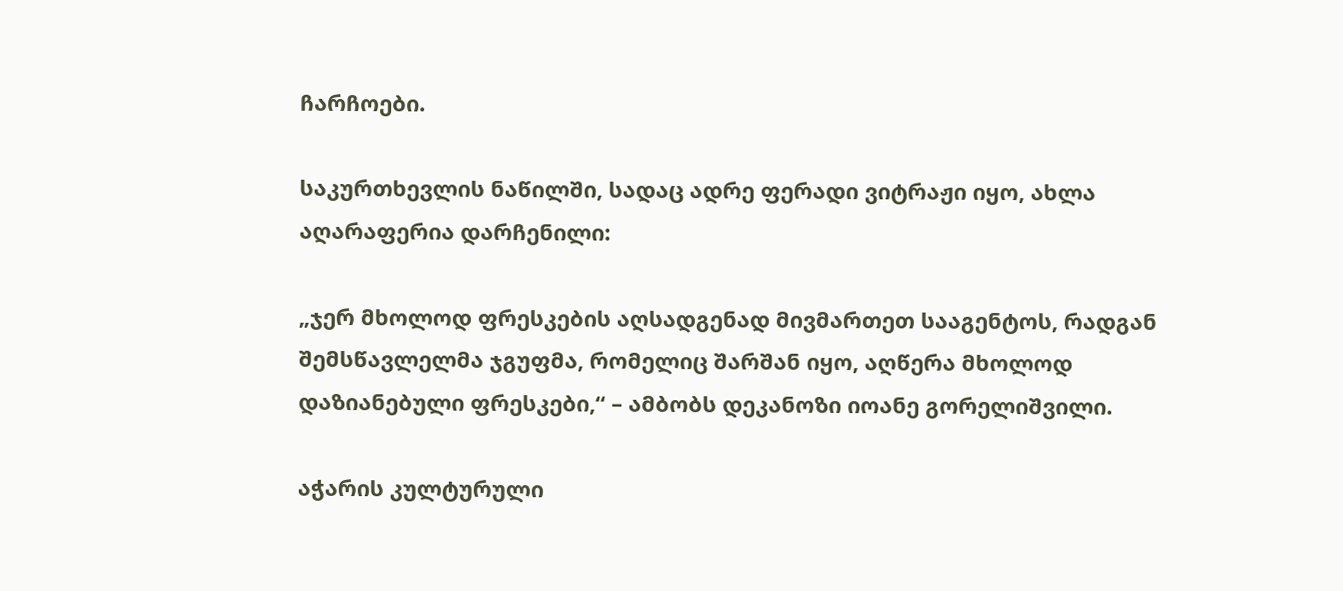ჩარჩოები.

საკურთხევლის ნაწილში, სადაც ადრე ფერადი ვიტრაჟი იყო, ახლა აღარაფერია დარჩენილი:

„ჯერ მხოლოდ ფრესკების აღსადგენად მივმართეთ სააგენტოს, რადგან შემსწავლელმა ჯგუფმა, რომელიც შარშან იყო, აღწერა მხოლოდ დაზიანებული ფრესკები,“ – ამბობს დეკანოზი იოანე გორელიშვილი.

აჭარის კულტურული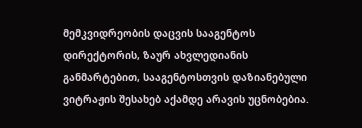მემკვიდრეობის დაცვის სააგენტოს დირექტორის, ზაურ ახვლედიანის განმარტებით, სააგენტოსთვის დაზიანებული ვიტრაჟის შესახებ აქამდე არავის უცნობებია.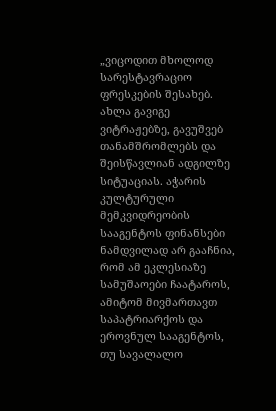„ვიცოდით მხოლოდ სარესტავრაციო ფრესკების შესახებ. ახლა გავიგე ვიტრაჟებზე, გავუშვებ თანამშრომლებს და შეისწავლიან ადგილზე სიტუაციას. აჭარის კულტურული მემკვიდრეობის სააგენტოს ფინანსები ნამდვილად არ გააჩნია, რომ ამ ეკლესიაზე სამუშაოები ჩაატაროს, ამიტომ მივმართავთ საპატრიარქოს და ეროვნულ სააგენტოს, თუ სავალალო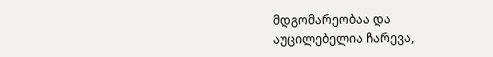მდგომარეობაა და აუცილებელია ჩარევა,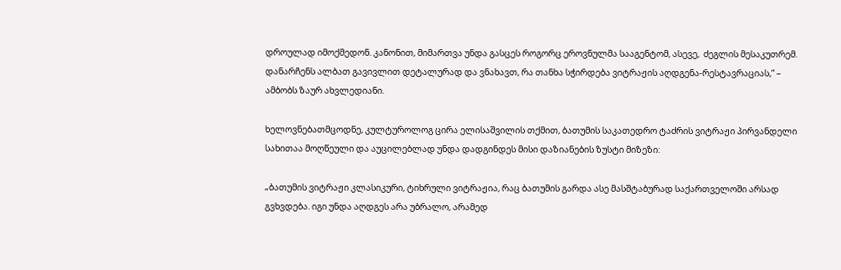დროულად იმოქმედონ. კანონით, მიმართვა უნდა გასცეს როგორც ეროვნულმა სააგენტომ, ასევე,  ძეგლის მესაკუთრემ. დანარჩენს ალბათ გავივლით დეტალურად და ვნახავთ, რა თანხა სჭირდება ვიტრაჟის აღდგენა-რესტავრაციას,“ – ამბობს ზაურ ახვლედიანი.

ხელოვნებათმცოდნე, კულტუროლოგ ცირა ელისაშვილის თქმით, ბათუმის საკათედრო ტაძრის ვიტრაჟი პირვანდელი სახითაა მოღწეული და აუცილებლად უნდა დადგინდეს მისი დაზიანების ზუსტი მიზეზი:

„ბათუმის ვიტრაჟი კლასიკური, ტიხრული ვიტრაჟია, რაც ბათუმის გარდა ასე მასშტაბურად საქართველოში არსად გვხვდება. იგი უნდა აღდგეს არა უბრალო, არამედ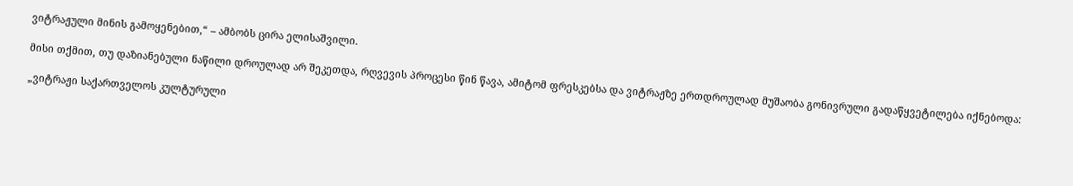ვიტრაჟული მინის გამოყენებით,“ – ამბობს ცირა ელისაშვილი.

მისი თქმით, თუ დაზიანებული ნაწილი დროულად არ შეკეთდა, რღვევის პროცესი წინ წავა, ამიტომ ფრესკებსა და ვიტრაჟზე ერთდროულად მუშაობა გონივრული გადაწყვეტილება იქნებოდა:

„ვიტრაჟი საქართველოს კულტურული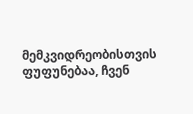მემკვიდრეობისთვის ფუფუნებაა, ჩვენ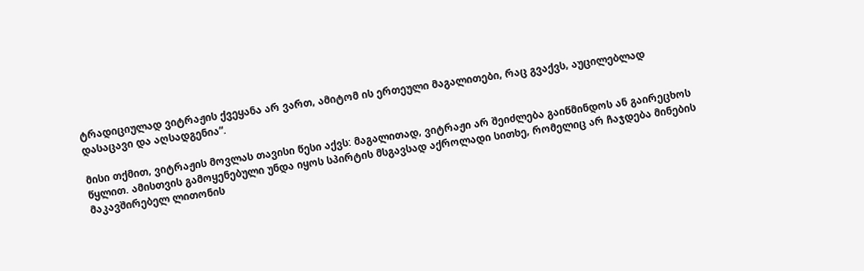ტრადიციულად ვიტრაჟის ქვეყანა არ ვართ, ამიტომ ის ერთეული მაგალითები, რაც გვაქვს, აუცილებლად დასაცავი და აღსადგენია“.

მისი თქმით, ვიტრაჟის მოვლას თავისი წესი აქვს: მაგალითად, ვიტრაჟი არ შეიძლება გაიწმინდოს ან გაირეცხოს წყლით. ამისთვის გამოყენებული უნდა იყოს სპირტის მსგავსად აქროლადი სითხე, რომელიც არ ჩაჯდება მინების მაკავშირებელ ლითონის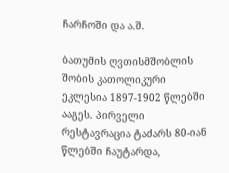ჩარჩოში და ა.შ.

ბათუმის ღვთისმშობლის შობის კათოლიკური ეკლესია 1897-1902 წლებში ააგეს. პირველი რესტავრაცია ტაძარს 80-იან წლებში ჩაუტარდა,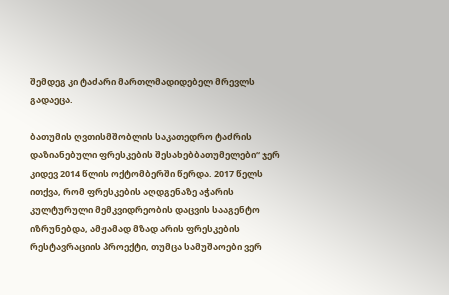შემდეგ კი ტაძარი მართლმადიდებელ მრევლს გადაეცა.

ბათუმის ღვთისმშობლის საკათედრო ტაძრის დაზიანებული ფრესკების შესახებბათუმელები“ ჯერ კიდევ 2014 წლის ოქტომბერში წერდა. 2017 წელს ითქვა, რომ ფრესკების აღდგენაზე აჭარის კულტურული მემკვიდრეობის დაცვის სააგენტო იზრუნებდა, ამჟამად მზად არის ფრესკების რესტავრაციის პროექტი, თუმცა სამუშაოები ვერ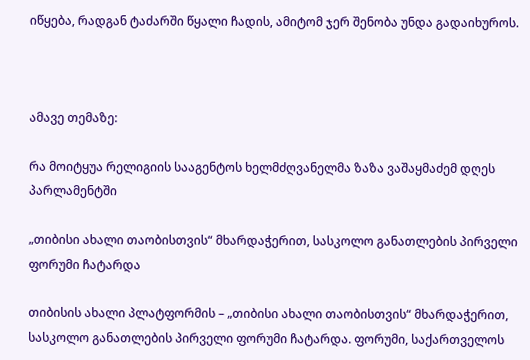იწყება, რადგან ტაძარში წყალი ჩადის, ამიტომ ჯერ შენობა უნდა გადაიხუროს.



ამავე თემაზე:

რა მოიტყუა რელიგიის სააგენტოს ხელმძღვანელმა ზაზა ვაშაყმაძემ დღეს პარლამენტში

„თიბისი ახალი თაობისთვის“ მხარდაჭერით, სასკოლო განათლების პირველი ფორუმი ჩატარდა

თიბისის ახალი პლატფორმის – „თიბისი ახალი თაობისთვის“ მხარდაჭერით, სასკოლო განათლების პირველი ფორუმი ჩატარდა. ფორუმი, საქართველოს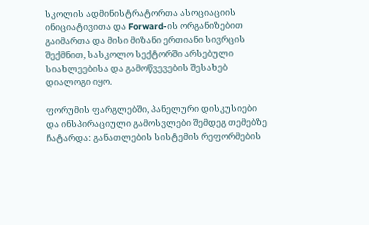სკოლის ადმინისტრატორთა ასოციაციის ინიციატივითა და Forward-ის ორგანიზებით გაიმართა და მისი მიზანი ერთიანი სივრცის შექმნით, სასკოლო სექტორში არსებული სიახლეებისა და გამოწვევების შესახებ დიალოგი იყო.

ფორუმის ფარგლებში, პანელური დისკუსიები და ინსპირაციული გამოსვლები შემდეგ თემებზე ჩატარდა: განათლების სისტემის რეფორმების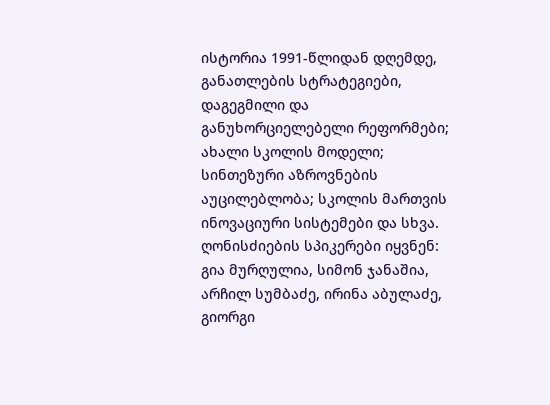ისტორია 1991-წლიდან დღემდე, განათლების სტრატეგიები, დაგეგმილი და განუხორციელებელი რეფორმები; ახალი სკოლის მოდელი; სინთეზური აზროვნების აუცილებლობა; სკოლის მართვის ინოვაციური სისტემები და სხვა. ღონისძიების სპიკერები იყვნენ: გია მურღულია, სიმონ ჯანაშია, არჩილ სუმბაძე, ირინა აბულაძე, გიორგი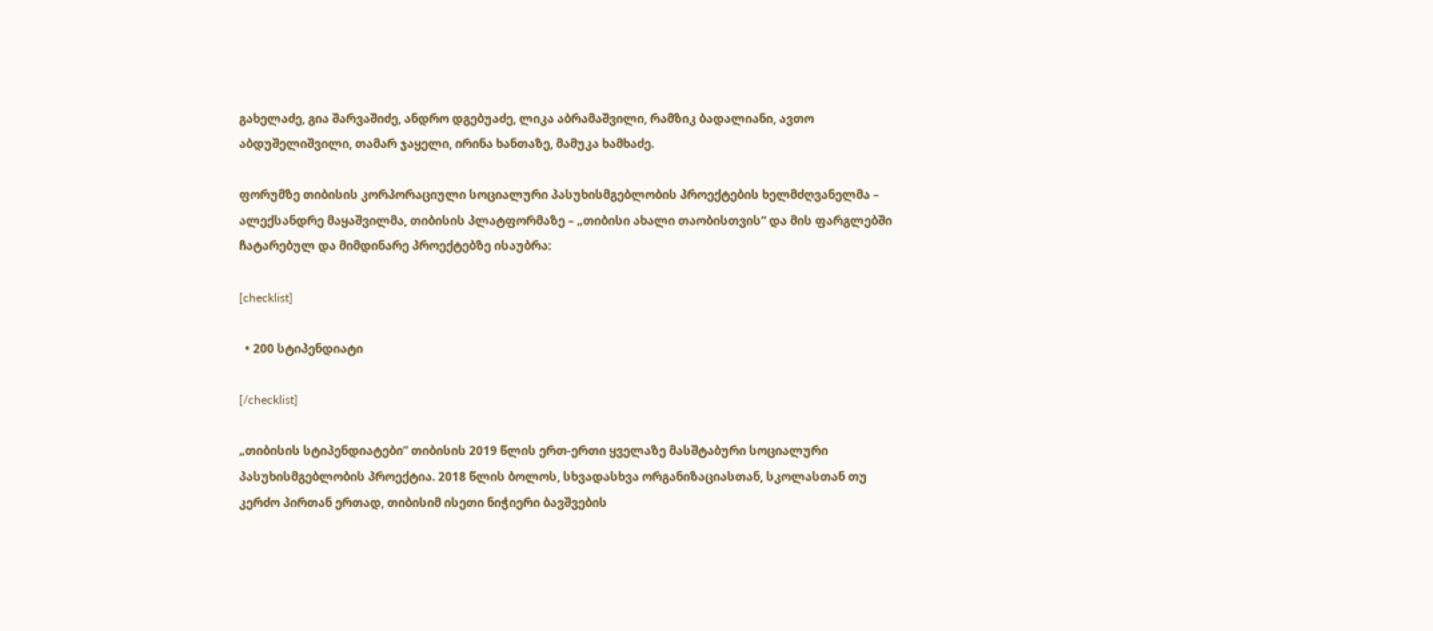გახელაძე, გია შარვაშიძე, ანდრო დგებუაძე, ლიკა აბრამაშვილი, რამზიკ ბადალიანი, ავთო აბდუშელიშვილი, თამარ ჯაყელი, ირინა ხანთაზე, მამუკა ხამხაძე.

ფორუმზე თიბისის კორპორაციული სოციალური პასუხისმგებლობის პროექტების ხელმძღვანელმა – ალექსანდრე მაყაშვილმა, თიბისის პლატფორმაზე – „თიბისი ახალი თაობისთვის“ და მის ფარგლებში ჩატარებულ და მიმდინარე პროექტებზე ისაუბრა:

[checklist]

  • 200 სტიპენდიატი

[/checklist]

„თიბისის სტიპენდიატები” თიბისის 2019 წლის ერთ-ერთი ყველაზე მასშტაბური სოციალური პასუხისმგებლობის პროექტია. 2018 წლის ბოლოს, სხვადასხვა ორგანიზაციასთან, სკოლასთან თუ კერძო პირთან ერთად, თიბისიმ ისეთი ნიჭიერი ბავშვების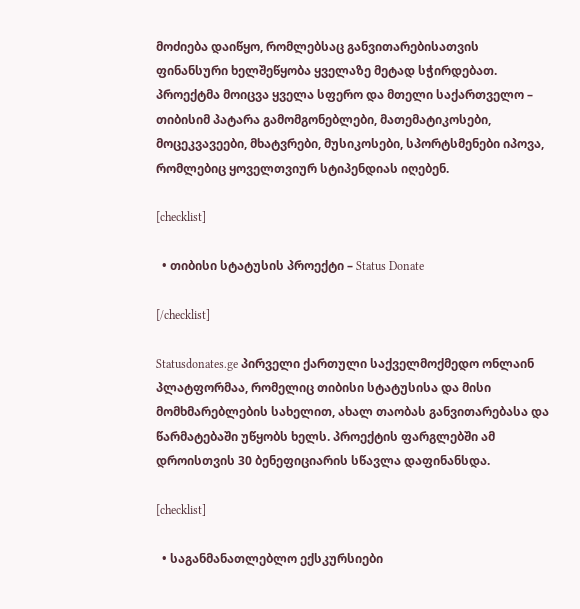მოძიება დაიწყო, რომლებსაც განვითარებისათვის ფინანსური ხელშეწყობა ყველაზე მეტად სჭირდებათ. პროექტმა მოიცვა ყველა სფერო და მთელი საქართველო – თიბისიმ პატარა გამომგონებლები, მათემატიკოსები, მოცეკვავეები, მხატვრები, მუსიკოსები, სპორტსმენები იპოვა, რომლებიც ყოველთვიურ სტიპენდიას იღებენ.

[checklist]

  • თიბისი სტატუსის პროექტი – Status Donate

[/checklist]

Statusdonates.ge პირველი ქართული საქველმოქმედო ონლაინ პლატფორმაა, რომელიც თიბისი სტატუსისა და მისი მომხმარებლების სახელით, ახალ თაობას განვითარებასა და წარმატებაში უწყობს ხელს. პროექტის ფარგლებში ამ დროისთვის 30 ბენეფიციარის სწავლა დაფინანსდა.

[checklist]

  • საგანმანათლებლო ექსკურსიები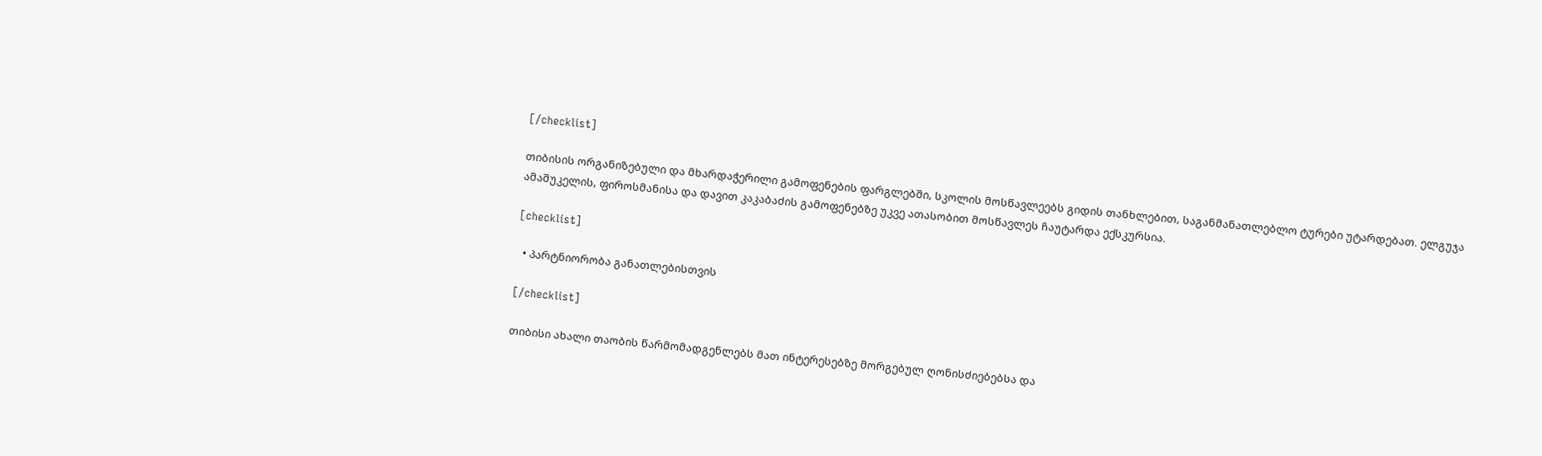[/checklist]

თიბისის ორგანიზებული და მხარდაჭერილი გამოფენების ფარგლებში, სკოლის მოსწავლეებს გიდის თანხლებით, საგანმანათლებლო ტურები უტარდებათ. ელგუჯა ამაშუკელის, ფიროსმანისა და დავით კაკაბაძის გამოფენებზე უკვე ათასობით მოსწავლეს ჩაუტარდა ექსკურსია.

[checklist]

  • პარტნიორობა განათლებისთვის

[/checklist]

თიბისი ახალი თაობის წარმომადგენლებს მათ ინტერესებზე მორგებულ ღონისძიებებსა და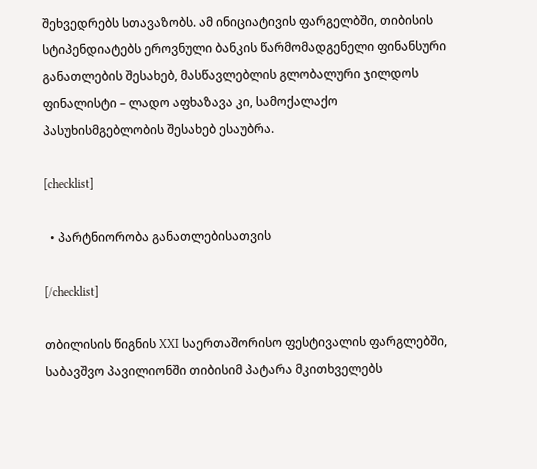შეხვედრებს სთავაზობს. ამ ინიციატივის ფარგელბში, თიბისის სტიპენდიატებს ეროვნული ბანკის წარმომადგენელი ფინანსური განათლების შესახებ, მასწავლებლის გლობალური ჯილდოს ფინალისტი – ლადო აფხაზავა კი, სამოქალაქო პასუხისმგებლობის შესახებ ესაუბრა.

[checklist]

  • პარტნიორობა განათლებისათვის

[/checklist]

თბილისის წიგნის XXI საერთაშორისო ფესტივალის ფარგლებში, საბავშვო პავილიონში თიბისიმ პატარა მკითხველებს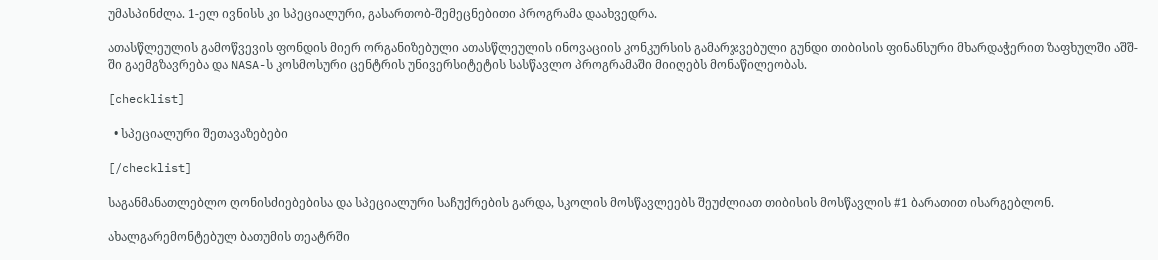უმასპინძლა. 1-ელ ივნისს კი სპეციალური, გასართობ-შემეცნებითი პროგრამა დაახვედრა.

ათასწლეულის გამოწვევის ფონდის მიერ ორგანიზებული ათასწლეულის ინოვაციის კონკურსის გამარჯვებული გუნდი თიბისის ფინანსური მხარდაჭერით ზაფხულში აშშ-ში გაემგზავრება და NASA-ს კოსმოსური ცენტრის უნივერსიტეტის სასწავლო პროგრამაში მიიღებს მონაწილეობას.

[checklist]

  • სპეციალური შეთავაზებები

[/checklist]

საგანმანათლებლო ღონისძიებებისა და სპეციალური საჩუქრების გარდა, სკოლის მოსწავლეებს შეუძლიათ თიბისის მოსწავლის #1 ბარათით ისარგებლონ.

ახალგარემონტებულ ბათუმის თეატრში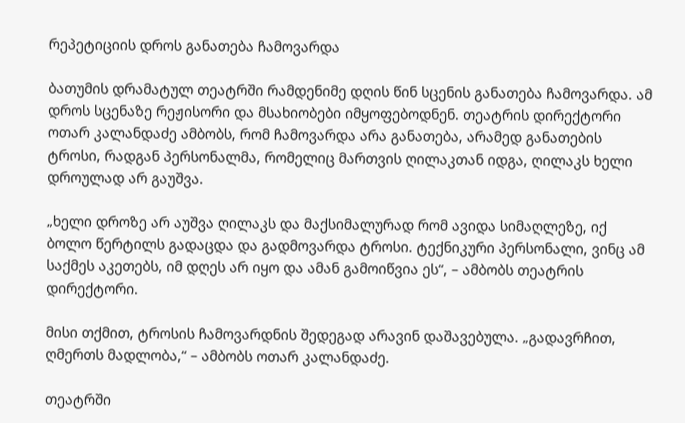რეპეტიციის დროს განათება ჩამოვარდა

ბათუმის დრამატულ თეატრში რამდენიმე დღის წინ სცენის განათება ჩამოვარდა. ამ დროს სცენაზე რეჟისორი და მსახიობები იმყოფებოდნენ. თეატრის დირექტორი ოთარ კალანდაძე ამბობს, რომ ჩამოვარდა არა განათება, არამედ განათების ტროსი, რადგან პერსონალმა, რომელიც მართვის ღილაკთან იდგა, ღილაკს ხელი დროულად არ გაუშვა.

„ხელი დროზე არ აუშვა ღილაკს და მაქსიმალურად რომ ავიდა სიმაღლეზე, იქ ბოლო წერტილს გადაცდა და გადმოვარდა ტროსი. ტექნიკური პერსონალი, ვინც ამ საქმეს აკეთებს, იმ დღეს არ იყო და ამან გამოიწვია ეს“, – ამბობს თეატრის დირექტორი.

მისი თქმით, ტროსის ჩამოვარდნის შედეგად არავინ დაშავებულა. „გადავრჩით, ღმერთს მადლობა,“ – ამბობს ოთარ კალანდაძე.

თეატრში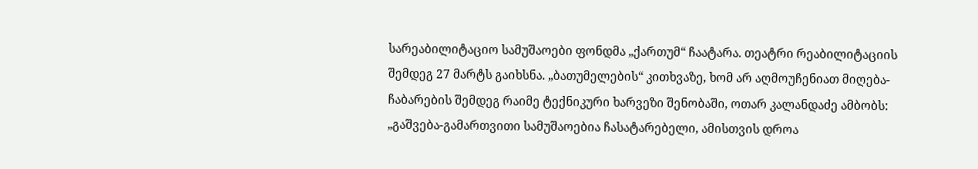სარეაბილიტაციო სამუშაოები ფონდმა „ქართუმ“ ჩაატარა. თეატრი რეაბილიტაციის შემდეგ 27 მარტს გაიხსნა. „ბათუმელების“ კითხვაზე, ხომ არ აღმოუჩენიათ მიღება-ჩაბარების შემდეგ რაიმე ტექნიკური ხარვეზი შენობაში, ოთარ კალანდაძე ამბობს: „გაშვება-გამართვითი სამუშაოებია ჩასატარებელი, ამისთვის დროა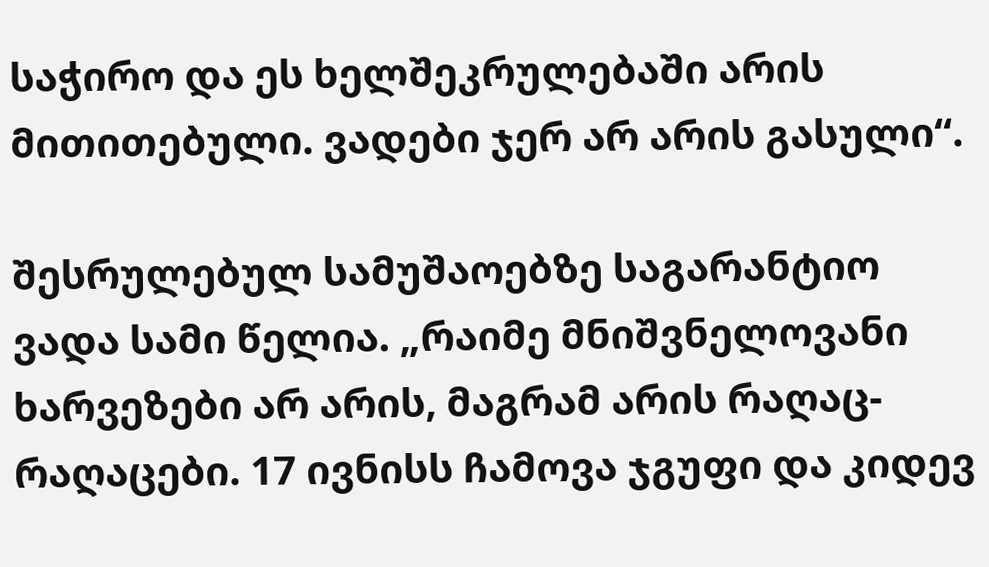საჭირო და ეს ხელშეკრულებაში არის მითითებული. ვადები ჯერ არ არის გასული“.

შესრულებულ სამუშაოებზე საგარანტიო ვადა სამი წელია. „რაიმე მნიშვნელოვანი ხარვეზები არ არის, მაგრამ არის რაღაც-რაღაცები. 17 ივნისს ჩამოვა ჯგუფი და კიდევ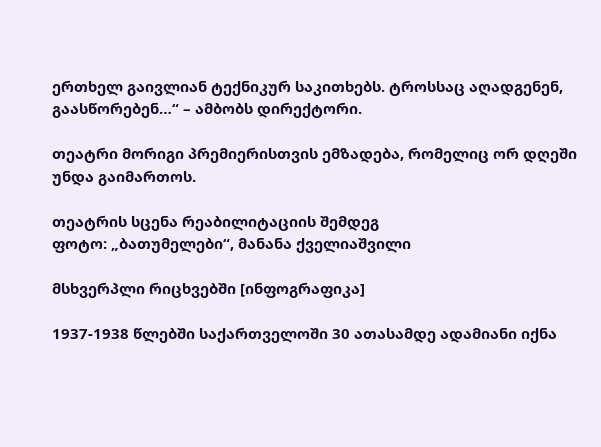ერთხელ გაივლიან ტექნიკურ საკითხებს. ტროსსაც აღადგენენ, გაასწორებენ…“ – ამბობს დირექტორი.

თეატრი მორიგი პრემიერისთვის ემზადება, რომელიც ორ დღეში უნდა გაიმართოს.

თეატრის სცენა რეაბილიტაციის შემდეგ
ფოტო: „ბათუმელები“, მანანა ქველიაშვილი

მსხვერპლი რიცხვებში [ინფოგრაფიკა]

1937-1938 წლებში საქართველოში 30 ათასამდე ადამიანი იქნა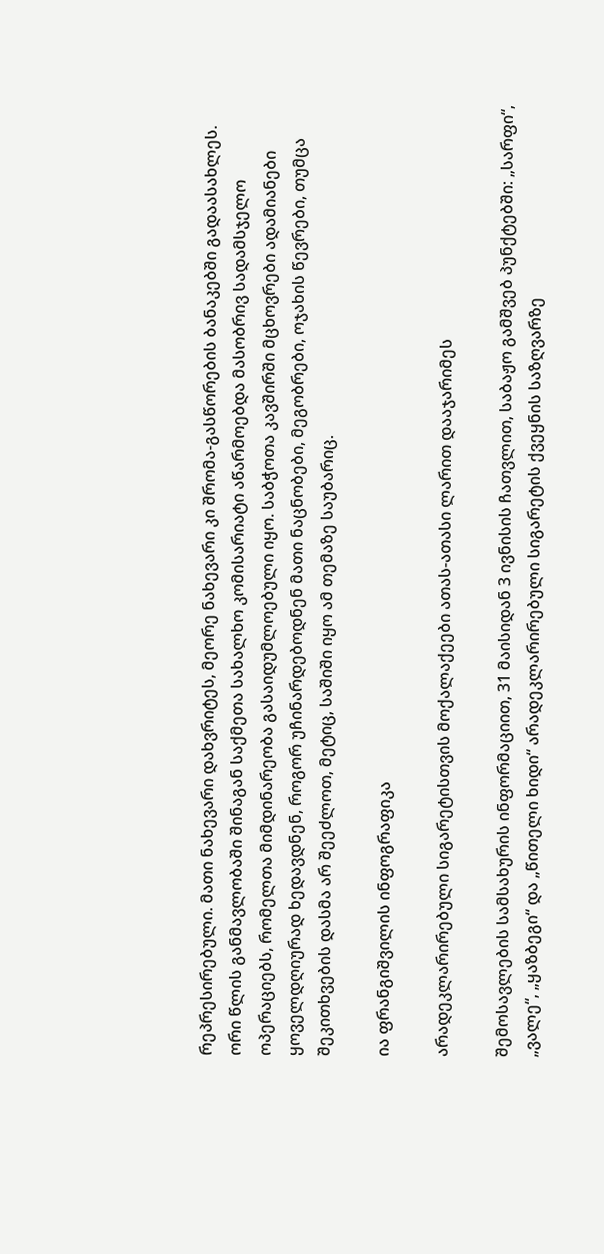რეპრესირებული. მათი ნახევარი დახვრიტეს, მეორე ნახევარი კი შრომა-გასწორების ბანაკებში გადაასახლეს. ორი წლის განმავლობაში შინაგან საქმეთა სახალხო კომისარიატი აწარმოებდა მასობრივ სადამსჯელო ოპერაციებს, რომელთა მიმდინარეობა გასაიდუმლოებული იყო. საბჭოთა კავშირში მცხოვრები ადამიანები ყოველდღიურად ხედავდნენ, როგორ უჩინარდებოდნენ მათი ნაცნობები, მეგობრები, ოჯახის წევრები, თუმცა შეკითხვების დასმა არ შეეძლოთ, მეტიც, საშიში იყო ამ თემაზე საუბარიც.

ია ფრანგიშვილის ინფოგრაფიკა

არადეკლარირებული სიგარეტისთვის მოქალაქეები ათას-ათასი ლარით დააჯარიმეს

შემოსავლების სამსახურის ინფორმაციით, 31 მაისიდან 3 ივნისის ჩათვლით, საბაჟო გამშვებ პუნქტებში: „სარფი“, „ვალე“, „ყაზბეგი“ და „წითელი ხიდი“ არადეკლარირებული სიგარეტის ქვეყნის საზღვარზე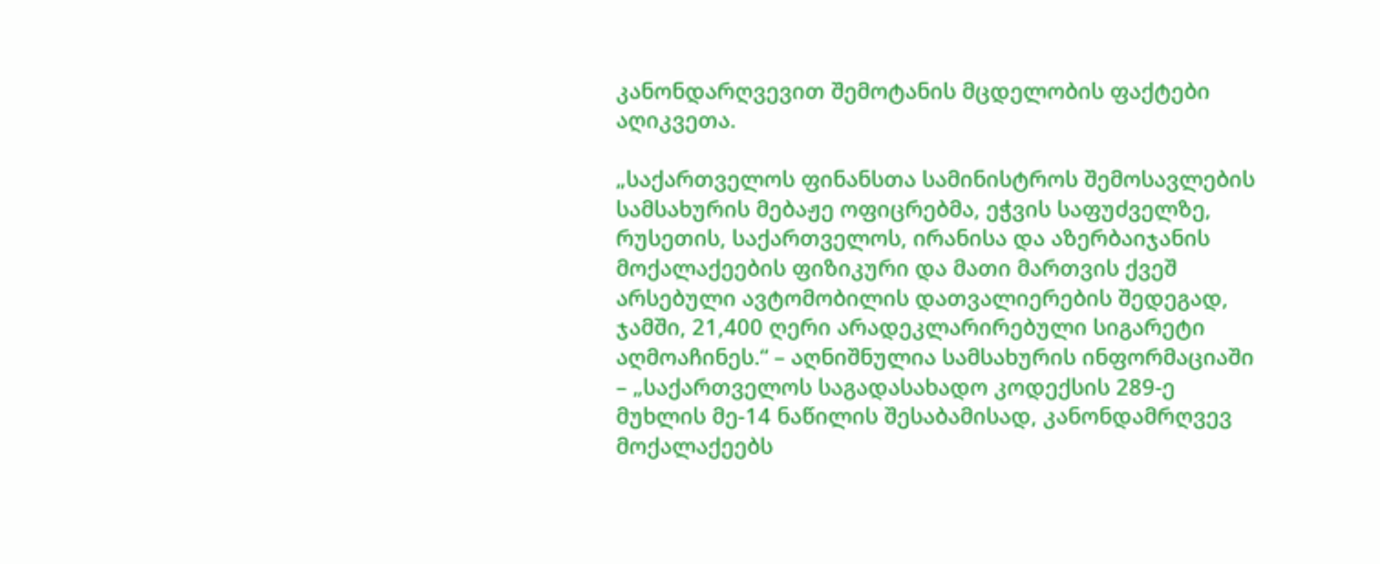კანონდარღვევით შემოტანის მცდელობის ფაქტები აღიკვეთა.

„საქართველოს ფინანსთა სამინისტროს შემოსავლების სამსახურის მებაჟე ოფიცრებმა, ეჭვის საფუძველზე, რუსეთის, საქართველოს, ირანისა და აზერბაიჯანის  მოქალაქეების ფიზიკური და მათი მართვის ქვეშ არსებული ავტომობილის დათვალიერების შედეგად, ჯამში, 21,400 ღერი არადეკლარირებული სიგარეტი აღმოაჩინეს.“ – აღნიშნულია სამსახურის ინფორმაციაში – „საქართველოს საგადასახადო კოდექსის 289-ე მუხლის მე-14 ნაწილის შესაბამისად, კანონდამრღვევ მოქალაქეებს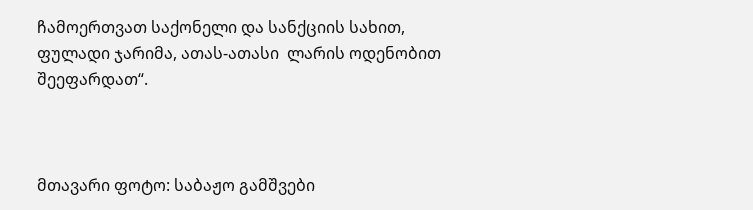ჩამოერთვათ საქონელი და სანქციის სახით, ფულადი ჯარიმა, ათას-ათასი  ლარის ოდენობით შეეფარდათ“.



მთავარი ფოტო: საბაჟო გამშვები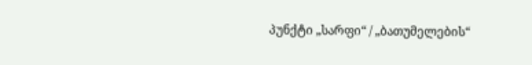პუნქტი „სარფი“ / „ბათუმელების“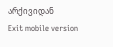არქივიდან
Exit mobile version